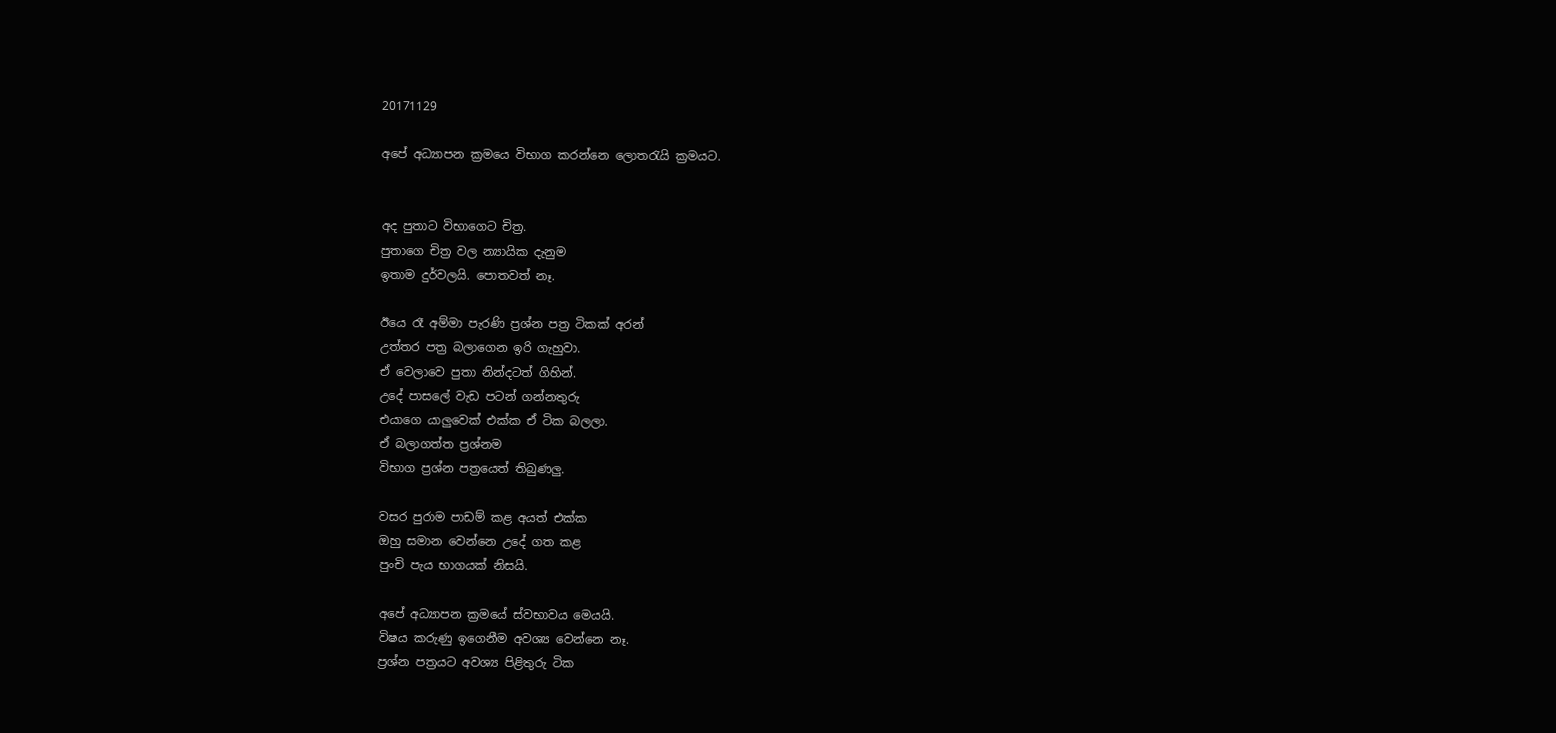20171129

අපේ අධ්‍යාපන ක්‍රමයෙ විභාග කරන්නෙ ලොතරැයි ක්‍රමයට.


අද පුතාට විභාගෙට චිත්‍ර.
පුතාගෙ චිත්‍ර වල න්‍යායික දැනුම
ඉතාම දුර්වලයි. පොතවත් නෑ.

ඊයෙ රෑ අම්මා පැරණි ප්‍රශ්න පත්‍ර ටිකක් අරන්
උත්තර පත්‍ර බලාගෙන ඉරි ගැහුවා.
ඒ වෙලාවෙ පුතා නින්දටත් ගිහින්.
උදේ පාසලේ වැඩ පටන් ගන්නතුරු
එයාගෙ යාලුවෙක් එක්ක ඒ ටික බලලා.
ඒ බලාගත්ත ප්‍රශ්නම
විභාග ප්‍රශ්න පත්‍රයෙත් තිබුණලු.

වසර පුරාම පාඩම් කළ අයත් එක්ක
ඔහු සමාන වෙන්නෙ උදේ ගත කළ
පුංචි පැය භාගයක් නිසයි.

අපේ අධ්‍යාපන ක්‍රමයේ ස්වභාවය මෙයයි.
විෂය කරුණු ඉගෙනීම අවශ්‍ය වෙන්නෙ නෑ.
ප්‍රශ්න පත්‍රයට අවශ්‍ය පිළිතුරු ටික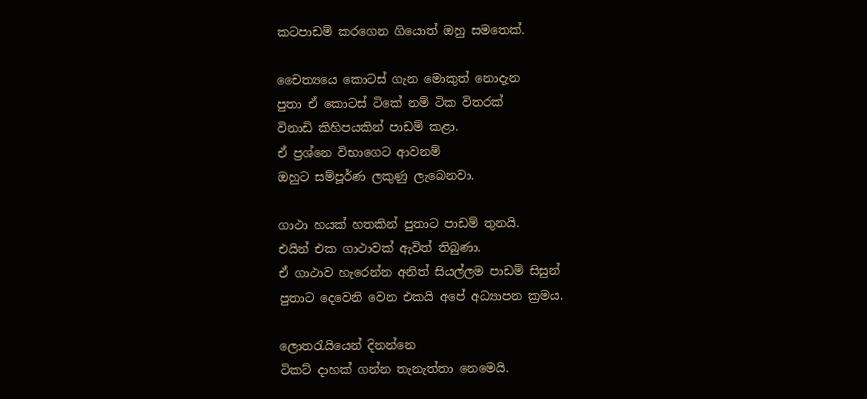කටපාඩම් කරගෙන ගියොත් ඔහු සමතෙක්.

චෛත්‍යයෙ කොටස් ගැන මොකුත් නොදැන
පුතා ඒ කොටස් ටිකේ නම් ටික විතරක්
විනාඩි කිහිපයකින් පාඩම් කළා.
ඒ ප්‍රශ්නෙ විභාගෙට ආවනම්
ඔහුට සම්පූර්ණ ලකුණු ලැබෙනවා.

ගාථා හයක් හතකින් පුතාට පාඩම් තුනයි.
එයින් එක ගාථාවක් ඇවිත් තිබුණා.
ඒ ගාථාව හැරෙන්න අනිත් සියල්ලම පාඩම් සිසුන්
පුතාට දෙවෙනි වෙන එකයි අපේ අධ්‍යාපන ක්‍රමය.

ලොතරැයියෙන් දිනන්නෙ
ටිකට් දාහක් ගන්න තැනැත්තා නෙමෙයි.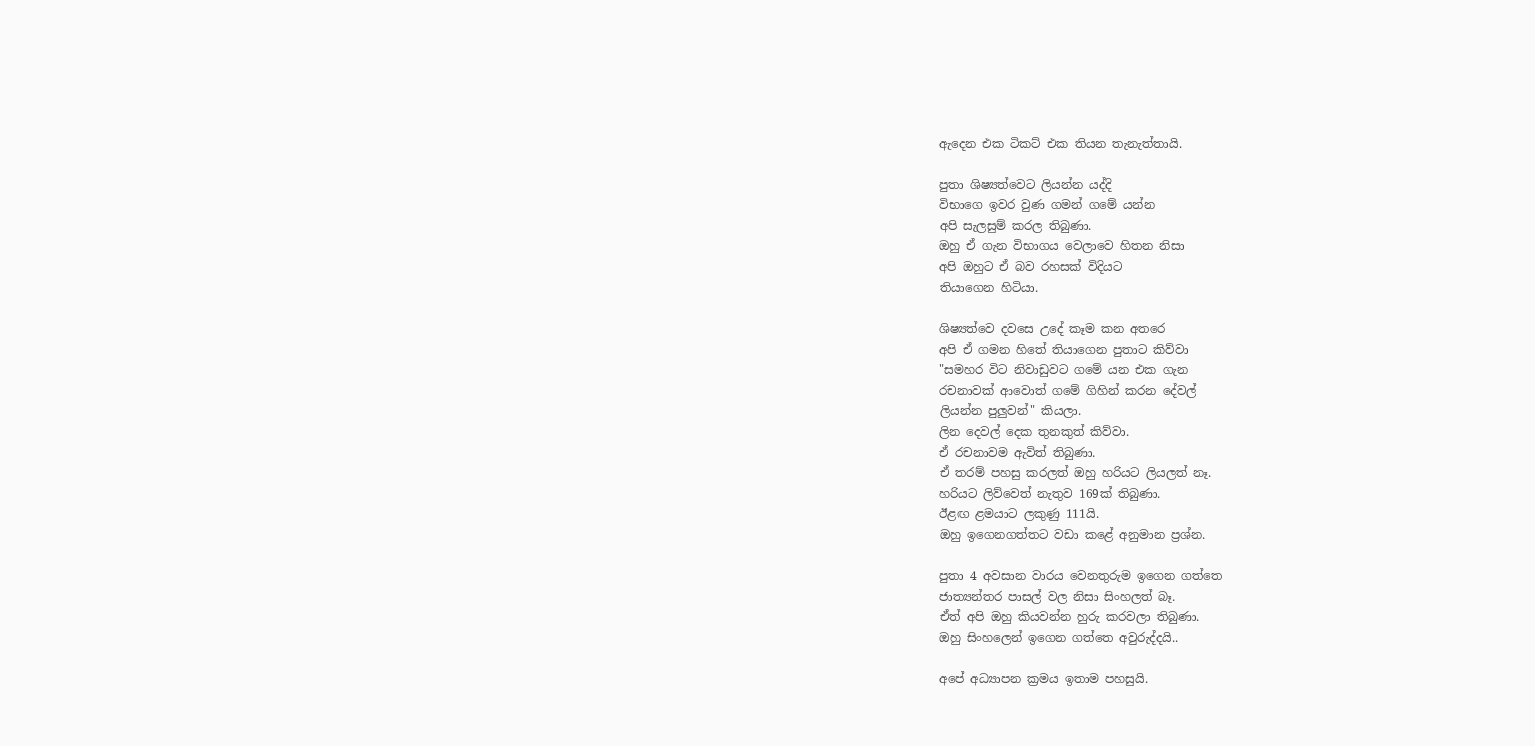ඇදෙන එක ටිකට් එක තියන තැනැත්තායි.

පුතා ශිෂ්‍යත්වෙට ලියන්න යද්දි
විභාගෙ ඉවර වුණ ගමන් ගමේ යන්න
අපි සැලසුම් කරල තිබුණා.
ඔහු ඒ ගැන විභාගය වෙලාවෙ හිතන නිසා
අපි ඔහුට ඒ බව රහසක් විදියට
තියාගෙන හිටියා.

ශිෂ්‍යත්වෙ දවසෙ උදේ කෑම කන අතරෙ
අපි ඒ ගමන හිතේ තියාගෙන පුතාට කිව්වා
"සමහර විට නිවාඩුවට ගමේ යන එක ගැන
රචනාවක් ආවොත් ගමේ ගිහින් කරන දේවල්
ලියන්න පුලුවන්" කියලා.
ලින දෙවල් දෙක තුනකුත් කිව්වා.
ඒ රචනාවම ඇවිත් තිබුණා.
ඒ තරම් පහසු කරලත් ඔහු හරියට ලියලත් නෑ.
හරියට ලිව්වෙත් නැතුව 169ක් තිබුණා.
ඊළඟ ළමයාට ලකුණු 111යි.
ඔහු ඉගෙනගත්තට වඩා කළේ අනුමාන ප්‍රශ්න.

පුතා 4 අවසාන වාරය වෙනතුරුම ඉගෙන ගත්තෙ
ජාත්‍යන්තර පාසල් වල නිසා සිංහලත් බෑ.
ඒත් අපි ඔහු කියවන්න හුරු කරවලා තිබුණා.
ඔහු සිංහලෙන් ඉගෙන ගත්තෙ අවුරුද්දයි..

අපේ අධ්‍යාපන ක්‍රමය ඉතාම පහසුයි.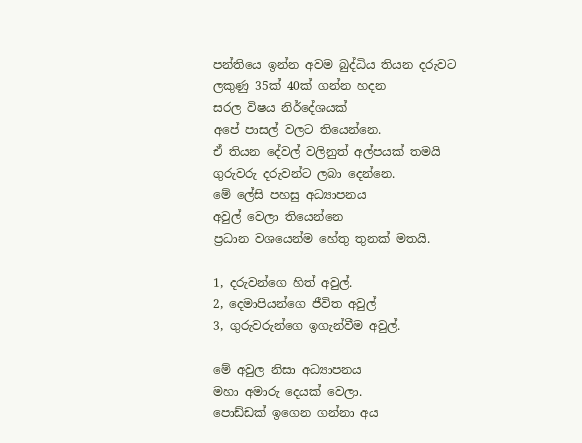පන්තියෙ ඉන්න අවම බුද්ධිය තියන දරුවට
ලකුණු 35ක් 40ක් ගන්න හදන
සරල විෂය නිර්දේශයක්
අපේ පාසල් වලට තියෙන්නෙ.
ඒ තියන දේවල් වලිනුත් අල්පයක් තමයි
ගුරුවරු දරුවන්ට ලබා දෙන්නෙ.
මේ ලේසි පහසු අධ්‍යාපනය
අවුල් වෙලා තියෙන්නෙ
ප්‍රධාන වශයෙන්ම හේතු තුනක් මතයි.

1, දරුවන්ගෙ හිත් අවුල්.
2, දෙමාපියන්ගෙ ජීවිත අවුල්
3, ගුරුවරුන්ගෙ ඉගැන්වීම අවුල්.

මේ අවුල නිසා අධ්‍යාපනය
මහා අමාරු දෙයක් වෙලා.
පොඩ්ඩක් ඉගෙන ගන්නා අය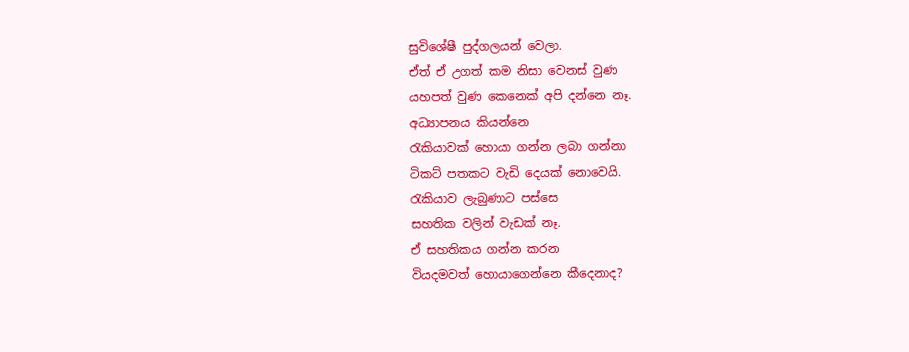සුවිශේෂී පුද්ගලයන් වෙලා.
ඒත් ඒ උගත් කම නිසා වෙනස් වුණ
යහපත් වුණ කෙනෙක් අපි දන්නෙ නෑ.
අධ්‍යාපනය කියන්නෙ
රැකියාවක් හොයා ගන්න ලබා ගන්නා
ටිකට් පතකට වැඩි දෙයක් නොවෙයි.
රැකියාව ලැබුණාට පස්සෙ
සහතික වලින් වැඩක් නෑ.
ඒ සහතිකය ගන්න කරන
වියදමවත් හොයාගෙන්නෙ කීදෙනාද?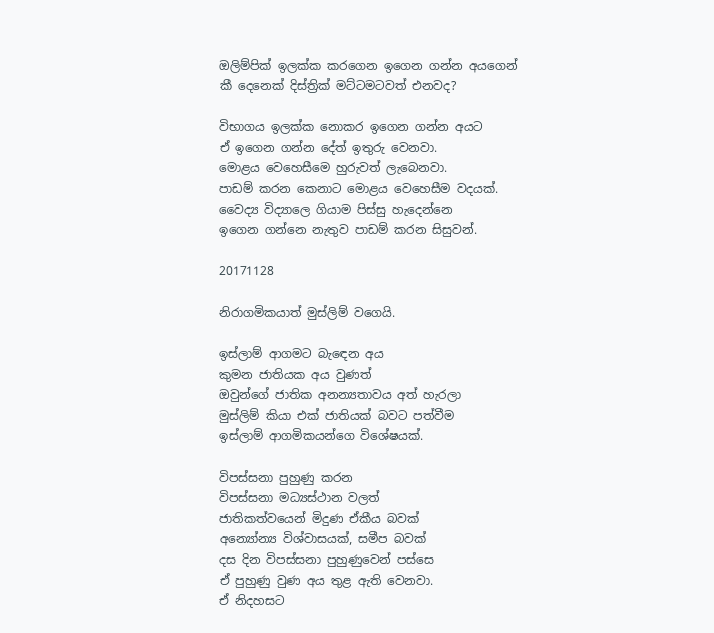ඔලිම්පික් ඉලක්ක කරගෙන ඉගෙන ගන්න අයගෙන්
කී දෙනෙක් දිස්ත්‍රික් මට්ටමටවත් එනවද?

විභාගය ඉලක්ක නොකර ඉගෙන ගන්න අයට
ඒ ඉගෙන ගන්න දේත් ඉතුරු වෙනවා.
මොළය වෙහෙසීමෙ හුරුවත් ලැබෙනවා.
පාඩම් කරන කෙනාට මොළය වෙහෙසීම වදයක්.
වෛද්‍ය විද්‍යාලෙ ගියාම පිස්සු හැදෙන්නෙ
ඉගෙන ගන්නෙ නැතුව පාඩම් කරන සිසුවන්.

20171128

නිරාගමිකයාත් මුස්ලිම් වගෙයි.

ඉස්ලාම් ආගමට බැඳෙන අය
කුමන ජාතියක අය වුණත්
ඔවුන්ගේ ජාතික අනන්‍යතාවය අත් හැරලා
මුස්ලිම් කියා එක් ජාතියක් බවට පත්වීම
ඉස්ලාම් ආගමිකයන්ගෙ විශේෂයක්.

විපස්සනා පුහුණු කරන
විපස්සනා මධ්‍යස්ථාන වලත්
ජාතිකත්වයෙන් මිදුණ ඒකීය බවක්
අන්‍යෝන්‍ය විශ්වාසයක්, සමීප බවක්
දස දින විපස්සනා පුහුණුවෙන් පස්සෙ
ඒ පුහුණු වුණ අය තුළ ඇති වෙනවා.
ඒ නිදහසට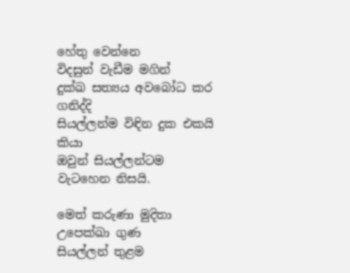හේතු වෙන්නෙ
විදසුන් වැඩීම මගින්
දුක්ඛ සත්‍යය අවබෝධ කර ගනිද්දි
සියල්ලන්ම විඳින දුක එකයි කියා
ඔවුන් සියල්ලන්ටම වැටහෙන නිසයි.

මෙත් කරුණා මුදිතා උපෙක්ඛා ගුණ
සියල්ලන් තුළම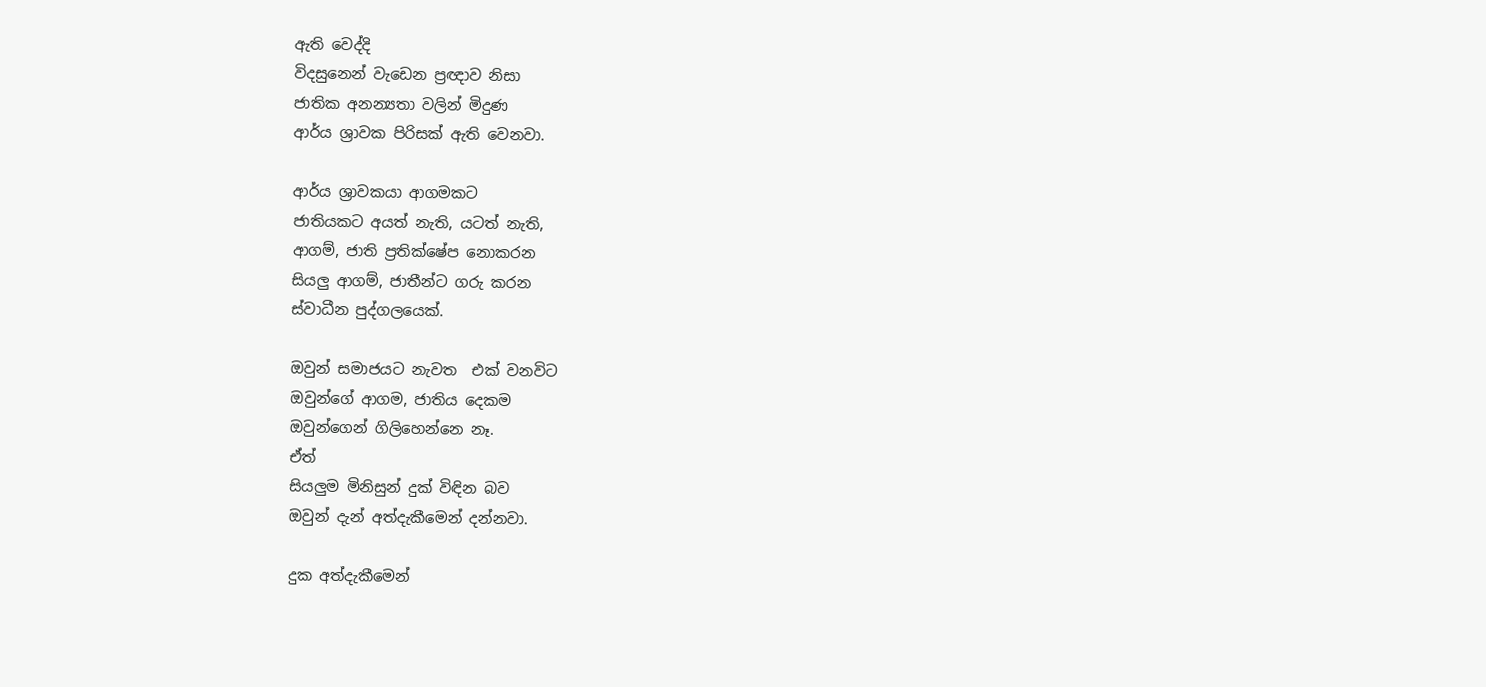ඇති වෙද්දි
විදසුනෙන් වැඩෙන ප්‍රඥාව නිසා
ජාතික අනන්‍යතා වලින් මිදුණ
ආර්ය ශ්‍රාවක පිරිසක් ඇති වෙනවා.

ආර්ය ශ්‍රාවකයා ආගමකට
ජාතියකට අයත් නැති, යටත් නැති,
ආගම්, ජාති ප්‍රතික්ෂේප නොකරන
සියලු ආගම්, ජාතීන්ට ගරු කරන
ස්වාධීන පුද්ගලයෙක්.

ඔවුන් සමාජයට නැවත  එක් වනවිට
ඔවුන්ගේ ආගම, ජාතිය දෙකම
ඔවුන්ගෙන් ගිලිහෙන්නෙ නෑ.
ඒත්
සියලුම මිනිසුන් දුක් විඳින බව
ඔවුන් දැන් අත්දැකීමෙන් දන්නවා.

දුක අත්දැකීමෙන්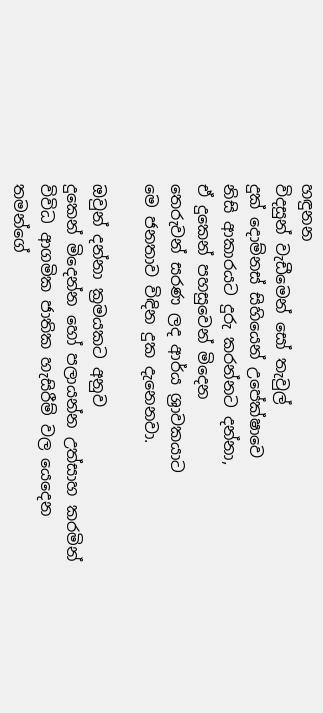හඳුනන
විදසුන් වැඩීමෙන් සෝ තැවුල්
දුක් දොම්නස් සිහියෙන් උපේක්ෂාවෙ
නිසි ආකාරයට දුරු කරන්නට දන්නා,
ඒ දුකෙන් පහසුවෙන් මිදෙන
තෙරුවන් සරණ ලද ආර්ය ශ්‍රාවකයාට
මෙ ජනතාව විඳින දුක දැනෙනවා.

ඔවුන් දන්නා ක්‍රමයකට අනුව
දුකෙන් මිදෙන්න හෝ පලායන්න උත්සාහ කරමින්
විවිධ ආගමික ජාතික හැසිරීම් වල යෙදෙන
තමන්ගේ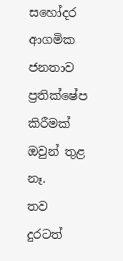සහෝදර ආගමික ජනතාව
ප්‍රතික්ෂේප කිරීමක් ඔවුන් තුළ නෑ.
තව දුරටත්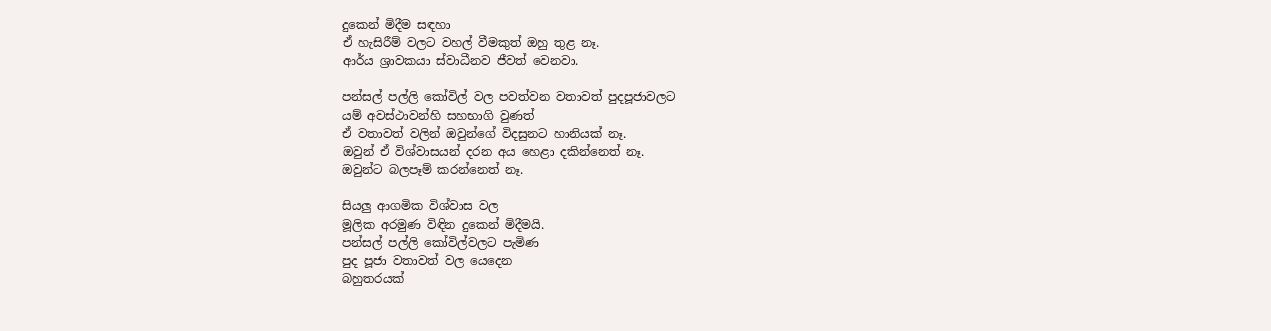දුකෙන් මිදීම සඳහා
ඒ හැසිරීම් වලට වහල් වීමකුත් ඔහු තුළ නෑ.
ආර්ය ශ්‍රාවකයා ස්වාධීනව ජීවත් වෙනවා.

පන්සල් පල්ලි කෝවිල් වල පවත්වන වතාවත් පුදපූජාවලට
යම් අවස්ථාවන්හි සහභාගි වුණත්
ඒ වතාවත් වලින් ඔවුන්ගේ විදසුනට හානියක් නෑ.
ඔවුන් ඒ විශ්වාසයන් දරන අය හෙළා දකින්නෙත් නෑ.
ඔවුන්ට බලපෑම් කරන්නෙත් නෑ.

සියලු ආගමික විශ්වාස වල
මූලික අරමුණ විඳින දුකෙන් මිදීමයි.
පන්සල් පල්ලි කෝවිල්වලට පැමිණ
පුද පූජා වතාවත් වල යෙදෙන
බහුතරයක්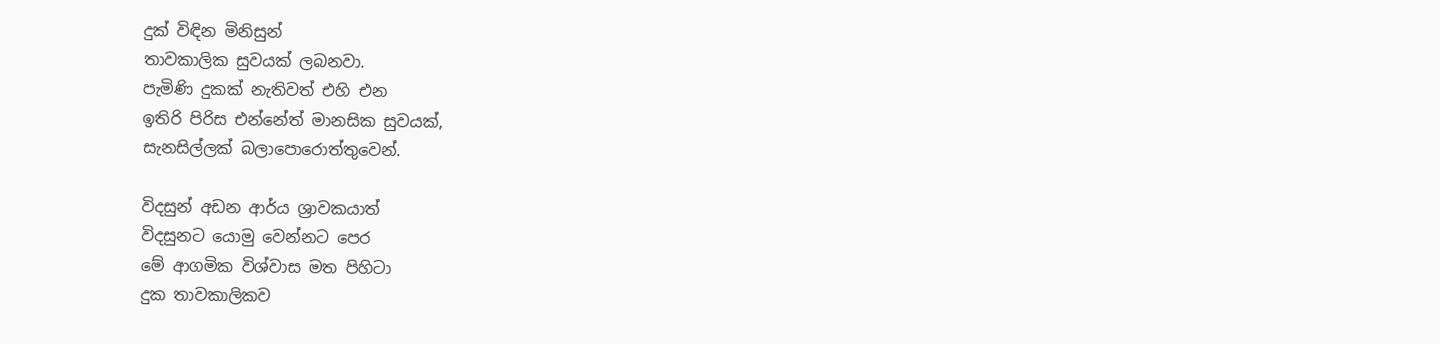දුක් විඳින මිනිසුන්
තාවකාලික සුවයක් ලබනවා.
පැමිණි දුකක් නැතිවත් එහි එන
ඉතිරි පිරිස එන්නේත් මානසික සුවයක්,
සැනසිල්ලක් බලාපොරොත්තුවෙන්.

විදසුන් අඩන ආර්ය ශ්‍රාවකයාත්
විදසුනට යොමු වෙන්නට පෙර
මේ ආගමික විශ්වාස මත පිහිටා
දුක තාවකාලිකව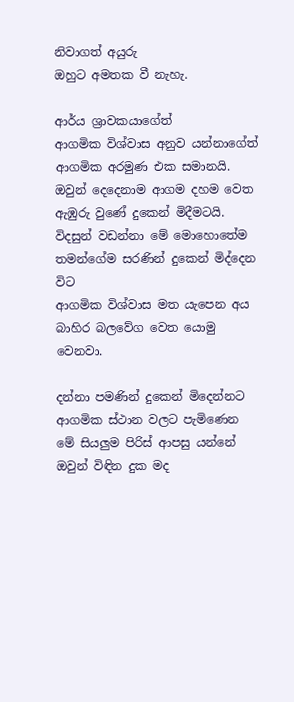නිවාගත් අයුරු
ඔහුට අමතක වී නැහැ.

ආර්ය ශ්‍රාවකයාගේත්
ආගමික විශ්වාස අනුව යන්නාගේත්
ආගමික අරමුණ එක සමානයි.
ඔවුන් දෙදෙනාම ආගම දහම වෙත
ඇඹුරු වුණේ දුකෙන් මිදීමටයි.
විදසුන් වඩන්නා මේ මොහොතේම
තමන්ගේම සරණින් දුකෙන් මිද්දෙන විට
ආගමික විශ්වාස මත යැපෙන අය
බාහිර බලවේග වෙත යොමු වෙනවා.

දන්නා පමණින් දුකෙන් මිදෙන්නට
ආගමික ස්ථාන වලට පැමිණෙන
මේ සියලුම පිරිස් ආපසු යන්නේ
ඔවුන් විඳින දුක මද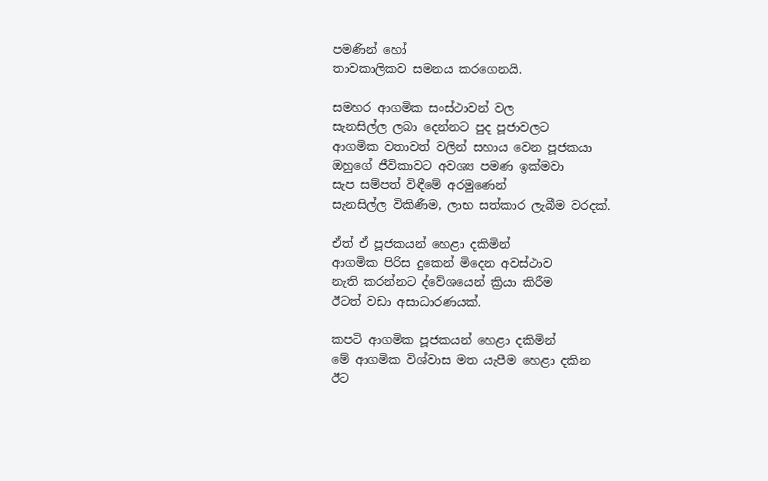පමණින් හෝ
තාවකාලිකව සමනය කරගෙනයි.

සමහර ආගමික සංස්ථාවන් වල
සැනසිල්ල ලබා දෙන්නට පුද පූජාවලට
ආගමික වතාවත් වලින් සහාය වෙන පූජකයා
ඔහුගේ ජීවිකාවට අවශ්‍ය පමණ ඉක්මවා
සැප සම්පත් විඳීමේ අරමුණෙන්
සැනසිල්ල විකිණීම, ලාභ සත්කාර ලැබීම වරදක්.

ඒත් ඒ පූජකයන් හෙළා දකිමින්
ආගමික පිරිස දුකෙන් මිදෙන අවස්ථාව
නැති කරන්නට ද්වේශයෙන් ක්‍රියා කිරීම
ඊටත් වඩා අසාධාරණයක්.

කපටි ආගමික පූජකයන් හෙළා දකිමින්
මේ ආගමික විශ්වාස මත යැපීම හෙළා දකින
ඊට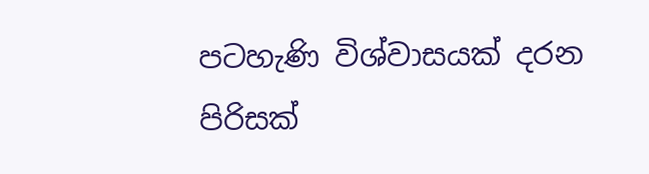පටහැණි විශ්වාසයක් දරන පිරිසක්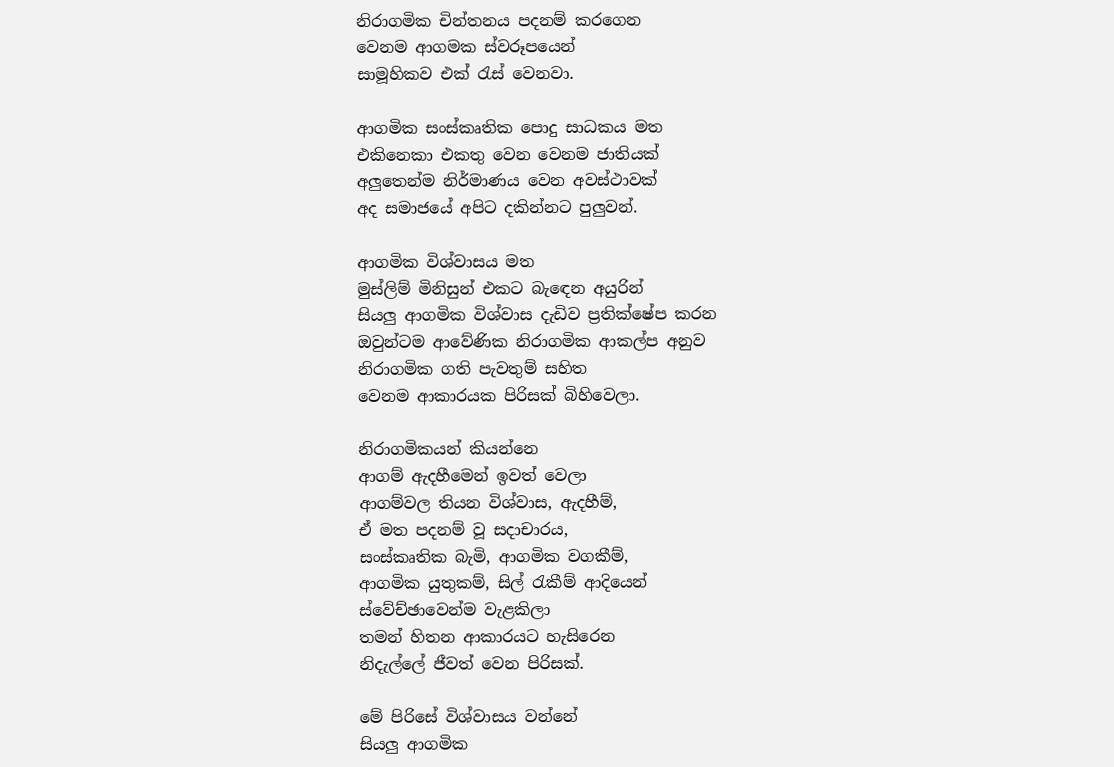නිරාගමික චින්තනය පදනම් කරගෙන
වෙනම ආගමක ස්වරූපයෙන්
සාමූහිකව එක් රැස් වෙනවා.

ආගමික සංස්කෘතික පොදු සාධකය මත
එකිනෙකා එකතු වෙන වෙනම ජාතියක්
අලුතෙන්ම නිර්මාණය වෙන අවස්ථාවක්
අද සමාජයේ අපිට දකින්නට පුලුවන්.

ආගමික විශ්වාසය මත
මුස්ලිම් මිනිසුන් එකට බැඳෙන අයුරින්
සියලු ආගමික විශ්වාස දැඩිව ප්‍රතික්ෂේප කරන
ඔවුන්ටම ආවේණික නිරාගමික ආකල්ප අනුව
නිරාගමික ගති පැවතුම් සහිත
වෙනම ආකාරයක පිරිසක් බිහිවෙලා.

නිරාගමිකයන් කියන්නෙ
ආගම් ඇදහීමෙන් ඉවත් වෙලා
ආගම්වල තියන විශ්වාස, ඇදහීම්,
ඒ මත පදනම් වූ සදාචාරය,
සංස්කෘතික බැමි, ආගමික වගකීම්,
ආගමික යුතුකම්, සිල් රැකීම් ආදියෙන්
ස්වේච්ඡාවෙන්ම වැළකිලා
තමන් හිතන ආකාරයට හැසිරෙන
නිදැල්ලේ ජීවත් වෙන පිරිසක්.

මේ පිරිසේ විශ්වාසය වන්නේ
සියලු ආගමික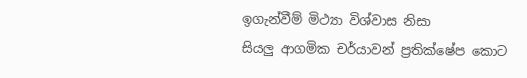ඉගැන්වීම් මිථ්‍යා විශ්වාස නිසා
සියලු ආගමික චර්යාවන් ප්‍රතික්ෂේප කොට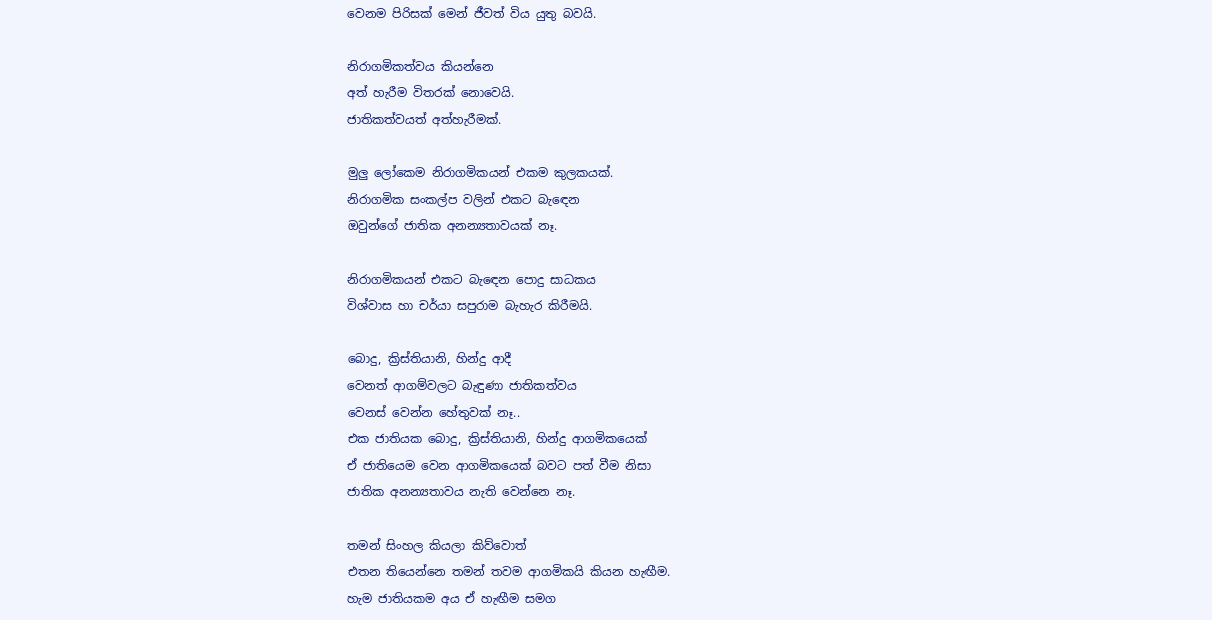වෙනම පිරිසක් මෙන් ජීවත් විය යුතු බවයි.

නිරාගමිකත්වය කියන්නෙ
අත් හැරීම විතරක් නොවෙයි.
ජාතිකත්වයත් අත්හැරීමක්.

මුලු ලෝකෙම නිරාගමිකයන් එකම කුලකයක්.
නිරාගමික සංකල්ප වලින් එකට බැඳෙන
ඔවුන්ගේ ජාතික අනන්‍යතාවයක් නෑ.

නිරාගමිකයන් එකට බැඳෙන පොදු සාධකය
විශ්වාස හා චර්යා සපුරාම බැහැර කිරීමයි.

බොදු, ක්‍රිස්තියානි, හින්දු ආදී
වෙනත් ආගම්වලට බැඳුණා ජාතිකත්වය
වෙනස් වෙන්න හේතුවක් නෑ..
එක ජාතියක බොදු, ක්‍රිස්තියානි, හින්දු ආගමිකයෙක්
ඒ ජාතියෙම වෙන ආගමිකයෙක් බවට පත් වීම නිසා
ජාතික අනන්‍යතාවය නැති වෙන්නෙ නෑ.

තමන් සිංහල කියලා කිව්වොත්
එතන තියෙන්නෙ තමන් තවම ආගමිකයි කියන හැඟීම.
හැම ජාතියකම අය ඒ හැඟීම සමග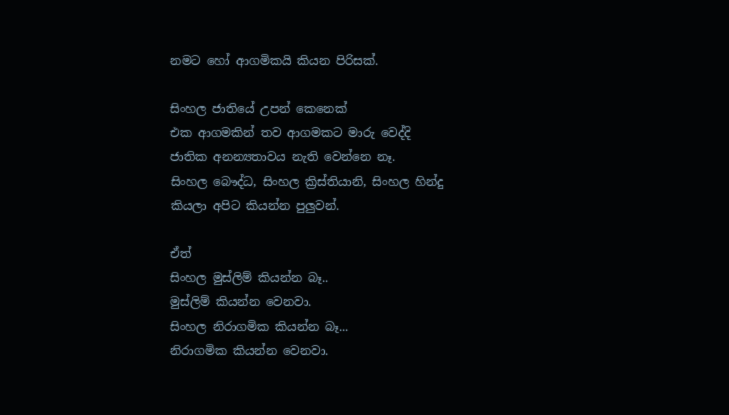නමට හෝ ආගමිකයි කියන පිරිසක්.

සිංහල ජාතියේ උපන් කෙනෙක්
එක ආගමකින් තව ආගමකට මාරු වෙද්දි
ජාතික අනන්‍යතාවය නැති වෙන්නෙ නෑ.
සිංහල බෞද්ධ, සිංහල ක්‍රිස්තියානි, සිංහල හින්දු
කියලා අපිට කියන්න පුලුවන්.

ඒත්
සිංහල මුස්ලිම් කියන්න බෑ..
මුස්ලිම් කියන්න වෙනවා.
සිංහල නිරාගමික කියන්න බෑ...
නිරාගමික කියන්න වෙනවා.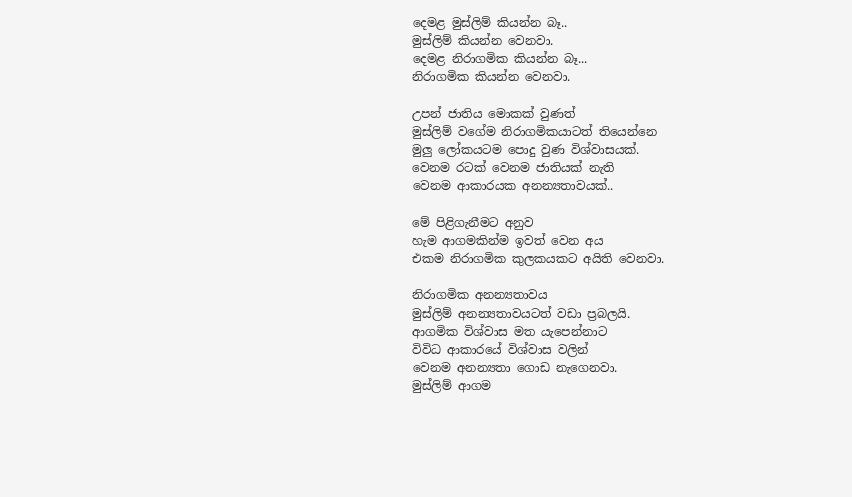දෙමළ මුස්ලිම් කියන්න බෑ..
මුස්ලිම් කියන්න වෙනවා.
දෙමළ නිරාගමික කියන්න බෑ...
නිරාගමික කියන්න වෙනවා.

උපන් ජාතිය මොකක් වුණත්
මුස්ලිම් වගේම නිරාගමිකයාටත් තියෙන්නෙ
මුලු ලෝකයටම පොදු වුණ විශ්වාසයක්.
වෙනම රටක් වෙනම ජාතියක් නැති
වෙනම ආකාරයක අනන්‍යතාවයක්..

මේ පිළිගැනීමට අනුව
හැම ආගමකින්ම ඉවත් වෙන අය
එකම නිරාගමික කුලකයකට අයිති වෙනවා.

නිරාගමික අනන්‍යතාවය
මුස්ලිම් අනන්‍යතාවයටත් වඩා ප්‍රබලයි.
ආගමික විශ්වාස මත යැපෙන්නාට
විවිධ ආකාරයේ විශ්වාස වලින්
වෙනම අනන්‍යතා ගොඩ නැගෙනවා.
මුස්ලිම් ආගම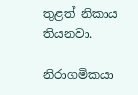තුළත් නිකාය තියනවා.

නිරාගමිකයා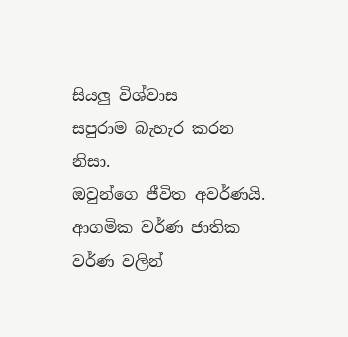සියලු විශ්වාස
සපුරාම බැහැර කරන නිසා.
ඔවුන්ගෙ ජීවිත අවර්ණයි.
ආගමික වර්ණ ජාතික වර්ණ වලින්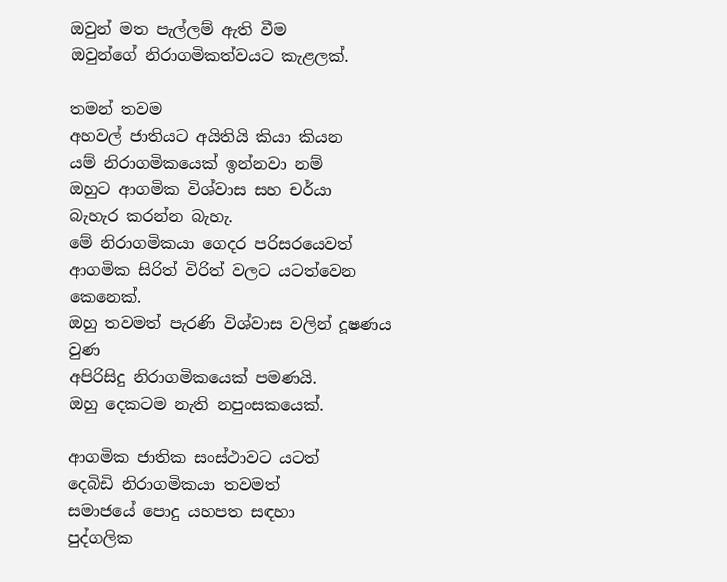ඔවුන් මත පැල්ලම් ඇති වීම
ඔවුන්ගේ නිරාගමිකත්වයට කැළලක්.

තමන් තවම
අහවල් ජාතියට අයිතියි කියා කියන
යම් නිරාගමිකයෙක් ඉන්නවා නම්
ඔහුට ආගමික විශ්වාස සහ චර්යා
බැහැර කරන්න බැහැ.
මේ නිරාගමිකයා ගෙදර පරිසරයෙවත්
ආගමික සිරිත් විරිත් වලට යටත්වෙන කෙනෙක්.
ඔහු තවමත් පැරණි විශ්වාස වලින් දූෂණය වුණ
අපිරිසිදු නිරාගමිකයෙක් පමණයි.
ඔහු දෙකටම නැති නපුංසකයෙක්.

ආගමික ජාතික සංස්ථාවට යටත්
දෙබිඩි නිරාගමිකයා තවමත්
සමාජයේ පොදු යහපත සඳහා
පුද්ගලික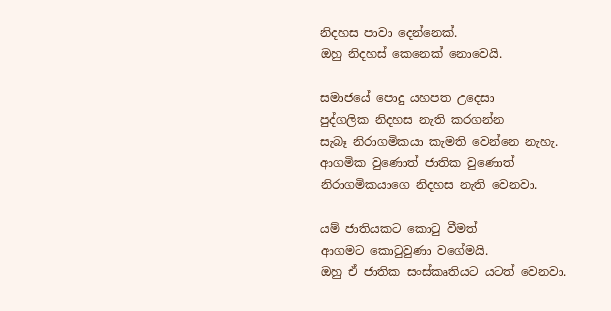නිදහස පාවා දෙන්නෙක්.
ඔහු නිදහස් කෙනෙක් නොවෙයි.

සමාජයේ පොදු යහපත උදෙසා
පුද්ගලික නිදහස නැති කරගන්න
සැබෑ නිරාගමිකයා කැමති වෙන්නෙ නැහැ.
ආගමික වුණොත් ජාතික වුණොත්
නිරාගමිකයාගෙ නිදහස නැති වෙනවා.

යම් ජාතියකට කොටු වීමත්
ආගමට කොටුවුණා වගේමයි.
ඔහු ඒ ජාතික සංස්කෘතියට යටත් වෙනවා.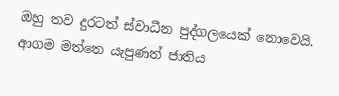ඔහු තව දුරටත් ස්වාධීන පුද්ගලයෙක් නොවෙයි.
ආගම මත්තෙ යැපුණත් ජාතිය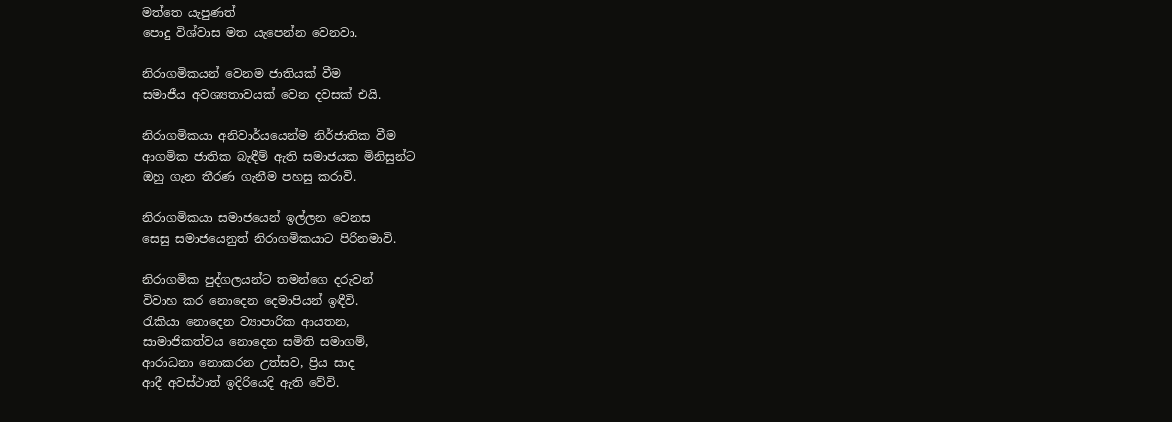මත්තෙ යැපුණත්
පොදු විශ්වාස මත යැපෙන්න වෙනවා.

නිරාගමිකයන් වෙනම ජාතියක් වීම
සමාජීය අවශ්‍යතාවයක් වෙන දවසක් එයි.

නිරාගමිකයා අනිවාර්යයෙන්ම නිර්ජාතික වීම
ආගමික ජාතික බැඳීම් ඇති සමාජයක මිනිසුන්ට
ඔහු ගැන තීරණ ගැනීම පහසු කරාවි.

නිරාගමිකයා සමාජයෙන් ඉල්ලන වෙනස
සෙසු සමාජයෙනුත් නිරාගමිකයාට පිරිනමාවි.

නිරාගමික පුද්ගලයන්ට තමන්ගෙ දරුවන්
විවාහ කර නොදෙන දෙමාපියන් ඉඳීවි.
රැකියා නොදෙන ව්‍යාපාරික ආයතන,
සාමාජිකත්වය නොදෙන සමිති සමාගම්,
ආරාධනා නොකරන උත්සව, ප්‍රිය සාද
ආදී අවස්ථාත් ඉදිරියෙදි ඇති වේවි.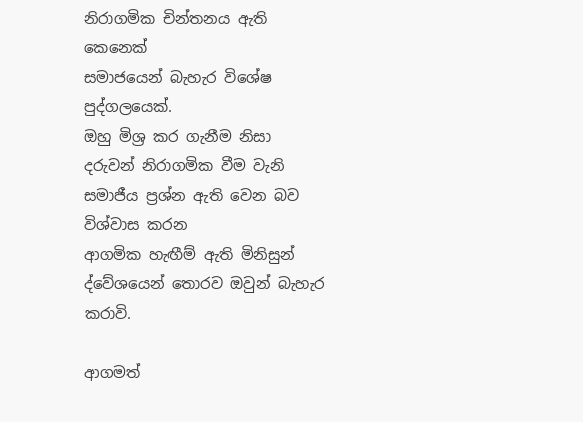නිරාගමික චින්තනය ඇති කෙනෙක්
සමාජයෙන් බැහැර විශේෂ පුද්ගලයෙක්.
ඔහු මිශ්‍ර කර ගැනීම නිසා
දරුවන් නිරාගමික වීම වැනි
සමාජීය ප්‍රශ්න ඇති වෙන බව විශ්වාස කරන
ආගමික හැඟීම් ඇති මිනිසුන්
ද්වේශයෙන් තොරව ඔවුන් බැහැර කරාවි.

ආගමත්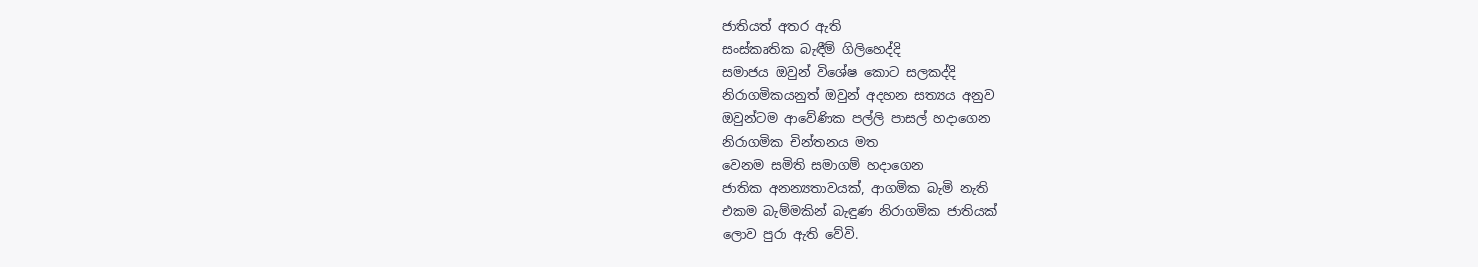ජාතියත් අතර ඇති
සංස්කෘතික බැඳීම් ගිලිහෙද්දි
සමාජය ඔවුන් විශේෂ කොට සලකද්දි
නිරාගමිකයනුත් ඔවුන් අදහන සත්‍යය අනුව
ඔවුන්ටම ආවේණික පල්ලි පාසල් හදාගෙන
නිරාගමික චින්තනය මත
වෙනම සමිති සමාගම් හදාගෙන
ජාතික අනන්‍යතාවයක්, ආගමික බැමි නැති
එකම බැම්මකින් බැඳුණ නිරාගමික ජාතියක්
ලොව පුරා ඇති වේවි.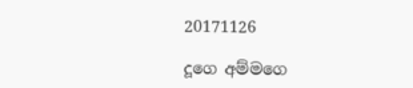20171126

දූගෙ අම්මගෙ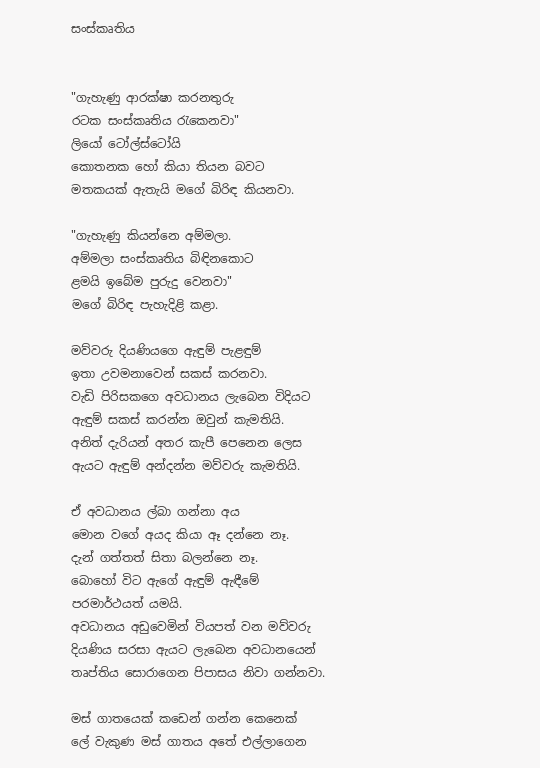සංස්කෘතිය


"ගැහැණු ආරක්ෂා කරනතුරු
රටක සංස්කෘතිය රැකෙනවා"
ලියෝ ටෝල්ස්ටෝයි
කොතනක හෝ කියා තියන බවට
මතකයක් ඇතැයි මගේ බිරිඳ කියනවා.

"ගැහැණු කියන්නෙ අම්මලා.
අම්මලා සංස්කෘතිය බිඳිනකොට
ළමයි ඉබේම පුරුදු වෙනවා"
මගේ බිරිඳ පැහැදිළි කළා.

මව්වරු දියණියගෙ ඇඳුම් පැළඳුම්
ඉතා උවමනාවෙන් සකස් කරනවා.
වැඩි පිරිසකගෙ අවධානය ලැබෙන විදියට
ඇඳුම් සකස් කරන්න ඔවුන් කැමතියි.
අනිත් දැරියන් අතර කැපී පෙනෙන ලෙස
ඇයට ඇඳුම් අන්දන්න මව්වරු කැමතියි.

ඒ අවධානය ල්බා ගන්නා අය
මොන වගේ අයද කියා ඈ දන්නෙ නෑ.
දැන් ගත්තත් සිතා බලන්නෙ නෑ.
බොහෝ විට ඇගේ ඇඳුම් ඇඳීමේ
පරමාර්ථයත් යමයි.
අවධානය අඩුවෙමින් වියපත් වන මව්වරු
දියණිය සරසා ඇයට ලැබෙන අවධානයෙන්
තෘප්තිය සොරාගෙන පිපාසය නිවා ගන්නවා.

මස් ගාතයෙක් කඩෙන් ගන්න කෙනෙක්
ලේ වැකුණ මස් ගාතය අතේ එල්ලාගෙන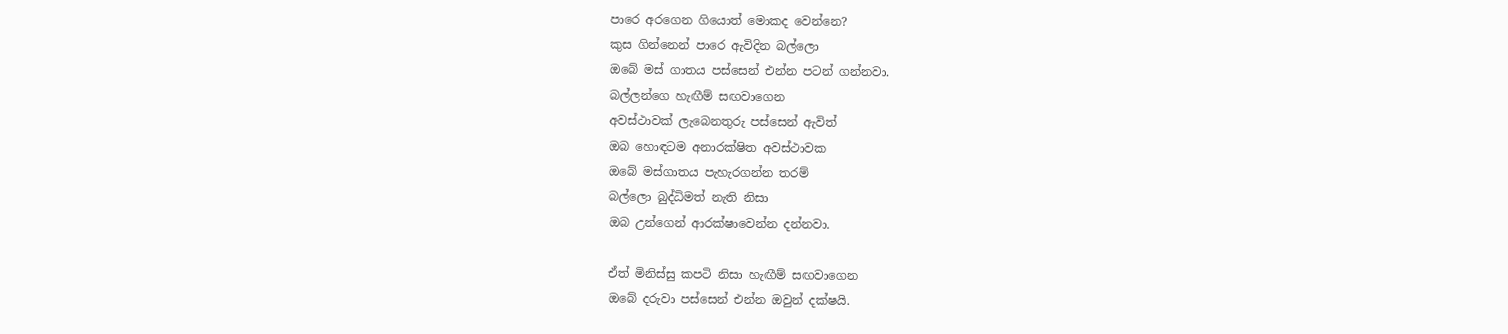පාරෙ අරගෙන ගියොත් මොකද වෙන්නෙ?
කුස ගින්නෙන් පාරෙ ඇවිදින බල්ලො
ඔබේ මස් ගාතය පස්සෙන් එන්න පටන් ගන්නවා.
බල්ලන්ගෙ හැඟීම් සඟවාගෙන
අවස්ථාවක් ලැබෙනතුරු පස්සෙන් ඇවිත්
ඔබ හොඳටම අනාරක්ෂිත අවස්ථාවක
ඔබේ මස්ගාතය පැහැරගන්න තරම්
බල්ලො බුද්ධිමත් නැති නිසා
ඔබ උන්ගෙන් ආරක්ෂාවෙන්න දන්නවා.

ඒත් මිනිස්සු කපටි නිසා හැඟීම් සඟවාගෙන
ඔබේ දරුවා පස්සෙන් එන්න ඔවුන් දක්ෂයි.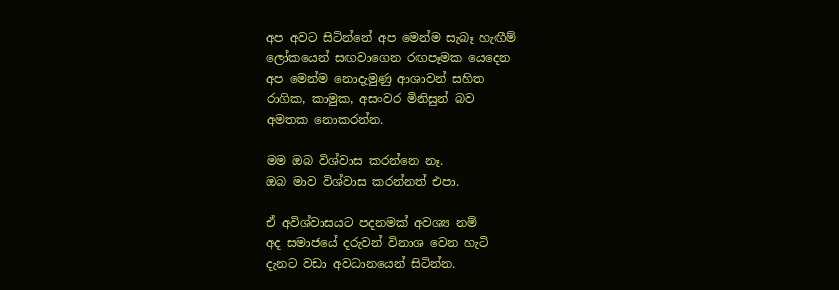අප අවට සිටින්නේ අප මෙන්ම සැබෑ හැඟීම්
ලෝකයෙන් සඟවාගෙන රඟපෑමක යෙදෙන
අප මෙන්ම නොදැමුණු ආශාවන් සහිත
රාගික, කාමුක, අසංවර මිනිසුන් බව
අමතක නොකරන්න.

මම ඔබ විශ්වාස කරන්නෙ නෑ.
ඔබ මාව විශ්වාස කරන්නත් එපා.

ඒ අවිශ්වාසයට පදනමක් අවශ්‍ය නම්
අද සමාජයේ දරුවන් විනාශ වෙන හැටි
දැනට වඩා අවධානයෙන් සිටින්න.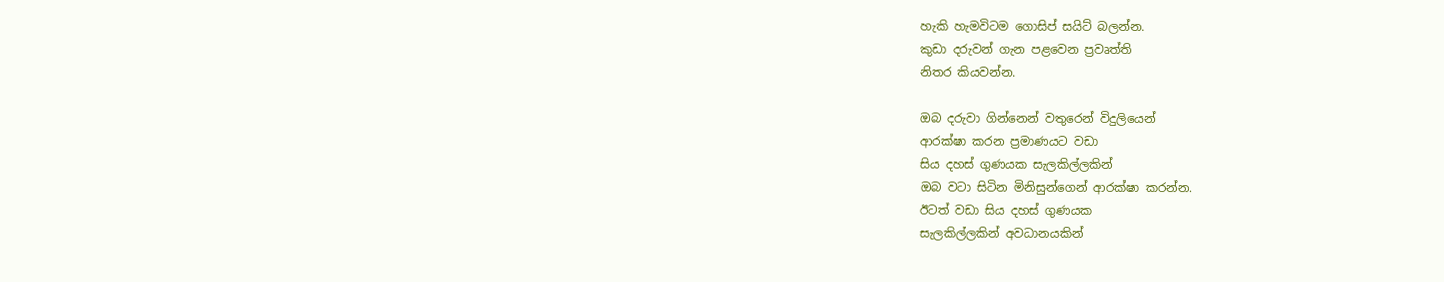හැකි හැමවිටම ගොසිප් සයිට් බලන්න.
කුඩා දරුවන් ගැන පළවෙන ප්‍රවෘත්ති
නිතර කියවන්න.

ඔබ දරුවා ගින්නෙන් වතුරෙන් විදුලියෙන්
ආරක්ෂා කරන ප්‍රමාණයට වඩා
සිය දහස් ගුණයක සැලකිල්ලකින්
ඔබ වටා සිටින මිනිසුන්ගෙන් ආරක්ෂා කරන්න.
ඊටත් වඩා සිය දහස් ගුණයක
සැලකිල්ලකින් අවධානයකින්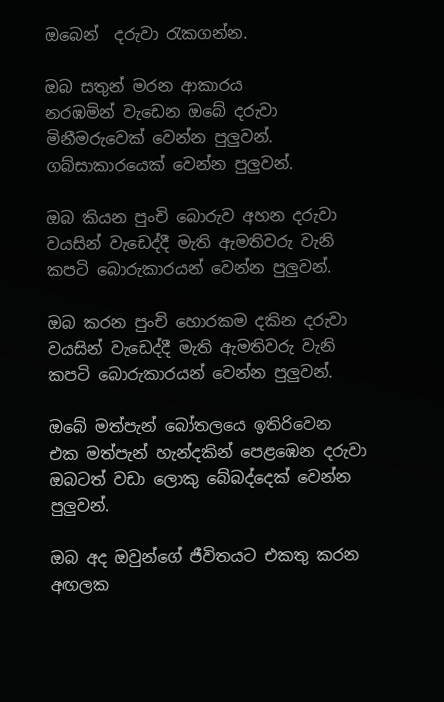ඔබෙන්  දරුවා රැකගන්න.

ඔබ සතුන් මරන ආකාරය
නරඹමින් වැඩෙන ඔබේ දරුවා
මිනීමරුවෙක් වෙන්න පුලුවන්.
ගබ්සාකාරයෙක් වෙන්න පුලුවන්.

ඔබ කියන පුංචි බොරුව අහන දරුවා
වයසින් වැඩෙද්දී මැති ඇමතිවරු වැනි
කපටි බොරුකාරයන් වෙන්න පුලුවන්.

ඔබ කරන පුංචි හොරකම දකින දරුවා
වයසින් වැඩෙද්දී මැති ඇමතිවරු වැනි
කපටි බොරුකාරයන් වෙන්න පුලුවන්.

ඔබේ මත්පැන් බෝතලයෙ ඉතිරිවෙන
එක මත්පැන් හැන්දකින් පෙළඹෙන දරුවා
ඔබටත් වඩා ලොකු බේබද්දෙක් වෙන්න පුලුවන්.

ඔබ අද ඔවුන්ගේ ජීවිතයට එකතු කරන
අඟලක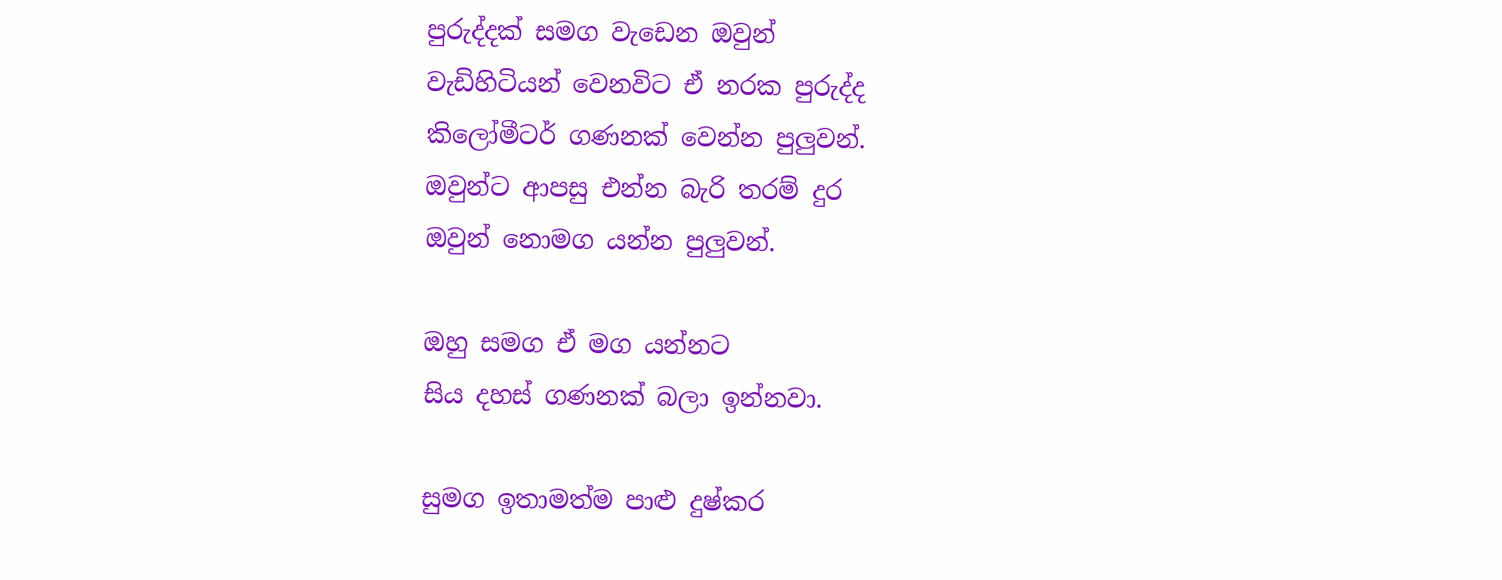පුරුද්දක් සමග වැඩෙන ඔවුන්
වැඩිහිටියන් වෙනවිට ඒ නරක පුරුද්ද
කිලෝමීටර් ගණනක් වෙන්න පුලුවන්.
ඔවුන්ට ආපසු එන්න බැරි තරම් දුර
ඔවුන් නොමග යන්න පුලුවන්.

ඔහු සමග ඒ මග යන්නට
සිය දහස් ගණනක් බලා ඉන්නවා.

සුමග ඉතාමත්ම පාළු දුෂ්කර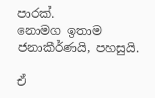පාරක්.
නොමග ඉතාම ජනාකීර්ණයි, පහසුයි.

ඒ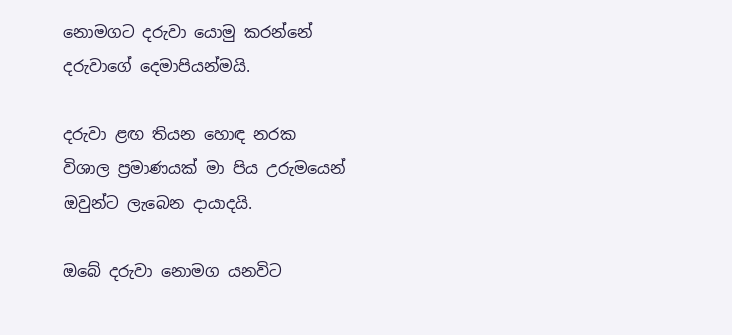නොමගට දරුවා යොමු කරන්නේ
දරුවාගේ දෙමාපියන්මයි.

දරුවා ළඟ තියන හොඳ නරක
විශාල ප්‍රමාණයක් මා පිය උරුමයෙන්
ඔවුන්ට ලැබෙන දායාදයි.

ඔබේ දරුවා නොමග යනවිට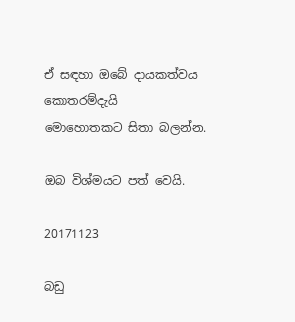ඒ සඳහා ඔබේ දායකත්වය කොතරම්දැයි
මොහොතකට සිතා බලන්න.

ඔබ විශ්මයට පත් වෙයි.

20171123

බඩු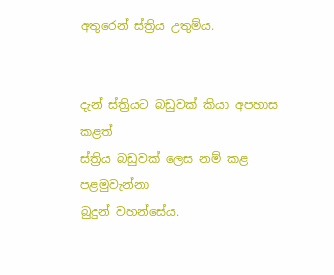අතුරෙන් ස්ත්‍රිය උතුම්ය.


දැන් ස්ත්‍රියට බඩුවක් කියා අපහාස කළත්
ස්ත්‍රිය බඩුවක් ලෙස නම් කළ පළමුවැන්නා
බුදුන් වහන්සේය.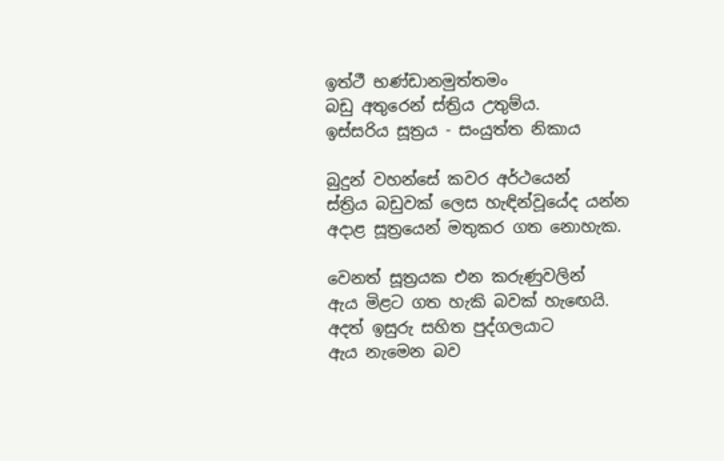ඉත්‌ථී භණ්‌ඩානමුත්‌තමං
බඩු අතුරෙන් ස්ත්‍රිය උතුම්ය.
ඉස්සරිය සූත්‍රය - සංයුත්ත නිකාය

බුදුන් වහන්සේ කවර අර්ථයෙන්
ස්ත්‍රිය බඩුවක් ලෙස හැඳින්වූයේද යන්න
අදාළ සූත්‍රයෙන් මතුකර ගත නොහැක.

වෙනත් සූත්‍රයක එන කරුණුවලින්
ඇය මිළට ගත හැකි බවක් හැඟෙයි.
අදත් ඉසුරු සහිත පුද්ගලයාට
ඇය නැමෙන බව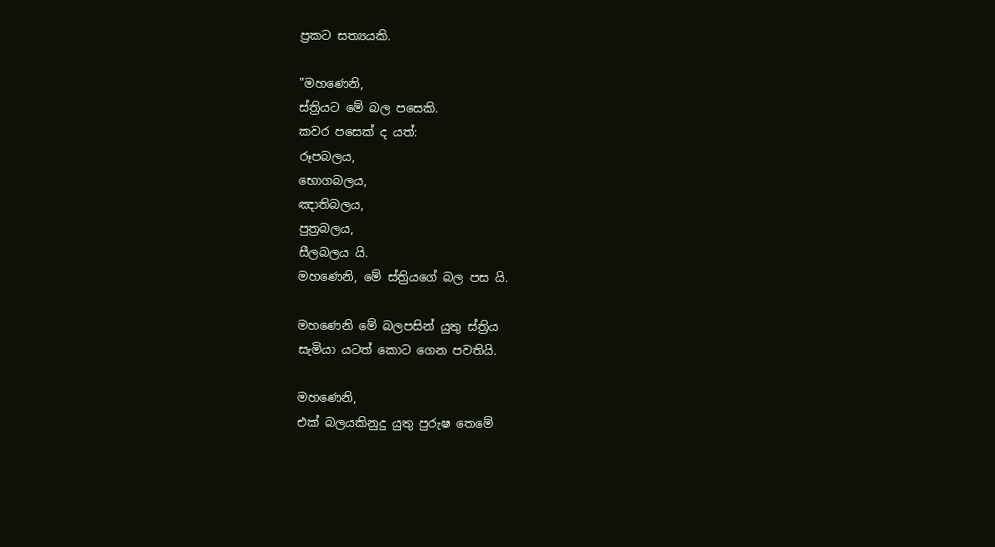ප්‍රකට සත්‍යයකි.

"මහණෙනි,
ස්ත්‍රියට මේ බල පසෙකි.
කවර පසෙක් ද යත්:
රූපබලය,
භොගබලය,
ඤාතිබලය,
පුත්‍රබලය,
සීලබලය යි.
මහණෙනි, මේ ස්ත්‍රියගේ බල පස යි.

මහණෙනි මේ බලපසින් යුතු ස්ත්‍රිය
සැමියා යටත් කොට ගෙන පවතියි.

මහණෙනි,
එක් බලයකිනුදු යුතු පුරුෂ තෙමේ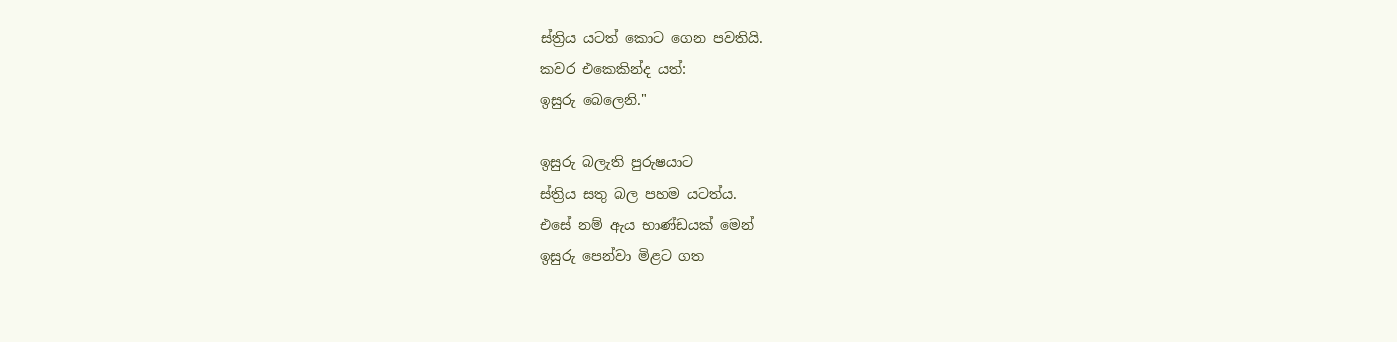ස්ත්‍රිය යටත් කොට ගෙන පවතියි.
කවර එකෙකින්ද යත්:
ඉසුරු බෙලෙනි."

ඉසුරු බලැති පුරුෂයාට
ස්ත්‍රිය සතු බල පහම යටත්ය.
එසේ නම් ඇය භාණ්ඩයක් මෙන්
ඉසුරු පෙන්වා මිළට ගත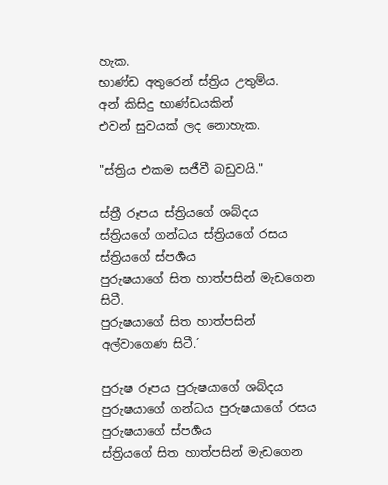හැක.
භාණ්ඩ අතුරෙන් ස්ත්‍රිය උතුම්ය.
අන් කිසිදු භාණ්ඩයකින්
එවන් සුවයක් ලද නොහැක.

"ස්ත්‍රිය එකම සජීවී බඩුවයි."

ස්ත්‍රී රූපය ස්ත්‍රියගේ ශබ්දය
ස්ත්‍රියගේ ගන්ධය ස්ත්‍රියගේ රසය ස්ත්‍රියගේ ස්පර්‍ශය
පුරුෂයාගේ සිත හාත්පසින් මැඩගෙන සිටී.
පුරුෂයාගේ සිත හාත්පසින් අල්වාගෙණ සිටී.´

පුරුෂ රූපය පුරුෂයාගේ ශබ්දය
පුරුෂයාගේ ගන්ධය පුරුෂයාගේ රසය පුරුෂයාගේ ස්පර්‍ශය
ස්ත්‍රියගේ සිත හාත්පසින් මැඩගෙන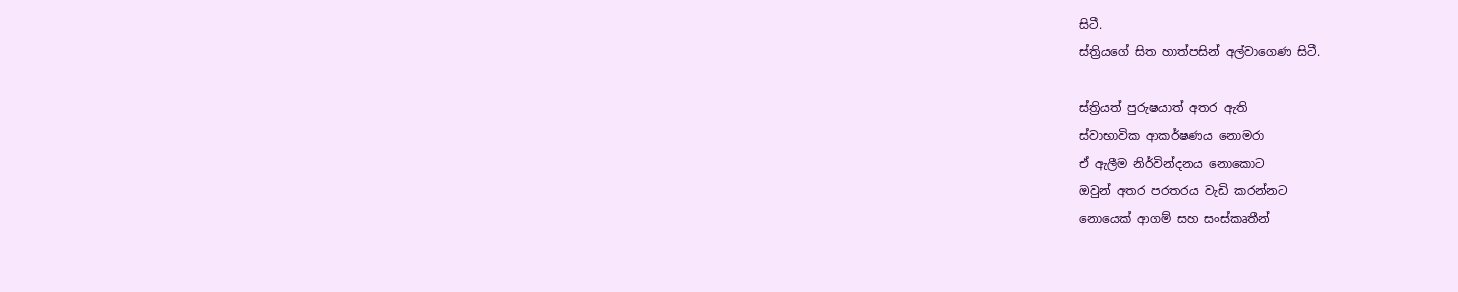සිටී.
ස්ත්‍රියගේ සිත හාත්පසින් අල්වාගෙණ සිටී.

ස්ත්‍රියත් පුරුෂයාත් අතර ඇති
ස්වාභාවික ආකර්ෂණය නොමරා
ඒ ඇලීම නිර්වින්දනය නොකොට
ඔවුන් අතර පරතරය වැඩි කරන්නට
නොයෙක් ආගම් සහ සංස්කෘතීන්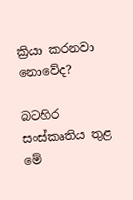ක්‍රියා කරනවා නොවේද?

බටහිර සංස්කෘතිය තුළ
මේ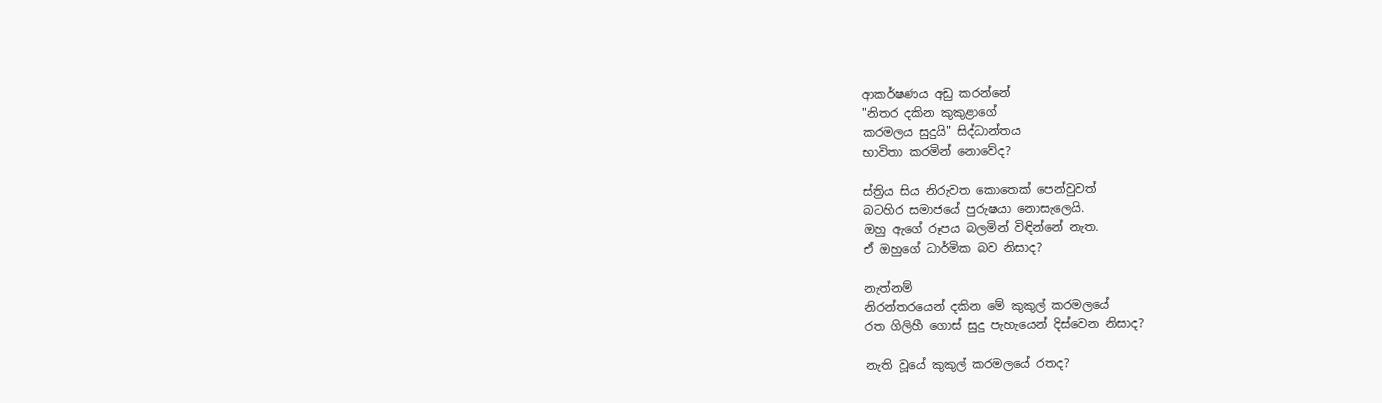ආකර්ෂණය අඩු කරන්නේ
"නිතර දකින කුකුළාගේ
කරමලය සුදුයි" සිද්ධාන්තය
භාවිතා කරමින් නොවේද?

ස්ත්‍රිය සිය නිරුවත කොතෙක් පෙන්වුවත්
බටහිර සමාජයේ පුරුෂයා නොසැලෙයි.
ඔහු ඇගේ රූපය බලමින් විඳින්නේ නැත.
ඒ ඔහුගේ ධාර්මික බව නිසාද?

නැත්නම්
නිරන්තරයෙන් දකින මේ කුකුල් කරමලයේ
රත ගිලිහී ගොස් සුදු පැහැයෙන් දිස්වෙන නිසාද?

නැති වූයේ කුකුල් කරමලයේ රතද?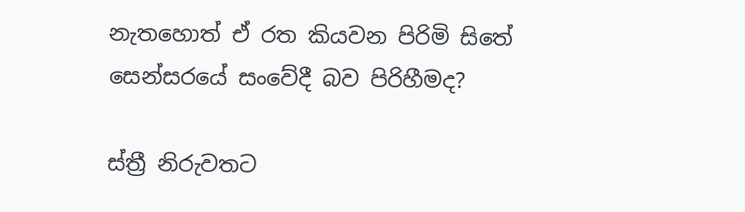නැතහොත් ඒ රත කියවන පිරිමි සිතේ
සෙන්සරයේ සංවේදී බව පිරිහීමද?

ස්ත්‍රී නිරුවතට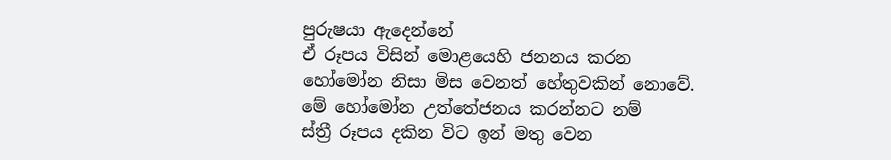පුරුෂයා ඇදෙන්නේ
ඒ රූපය විසින් මොළයෙහි ජනනය කරන
හෝමෝන නිසා මිස වෙනත් හේතුවකින් නොවේ.
මේ හෝමෝන උත්තේජනය කරන්නට නම්
ස්ත්‍රී රූපය දකින විට ඉන් මතු වෙන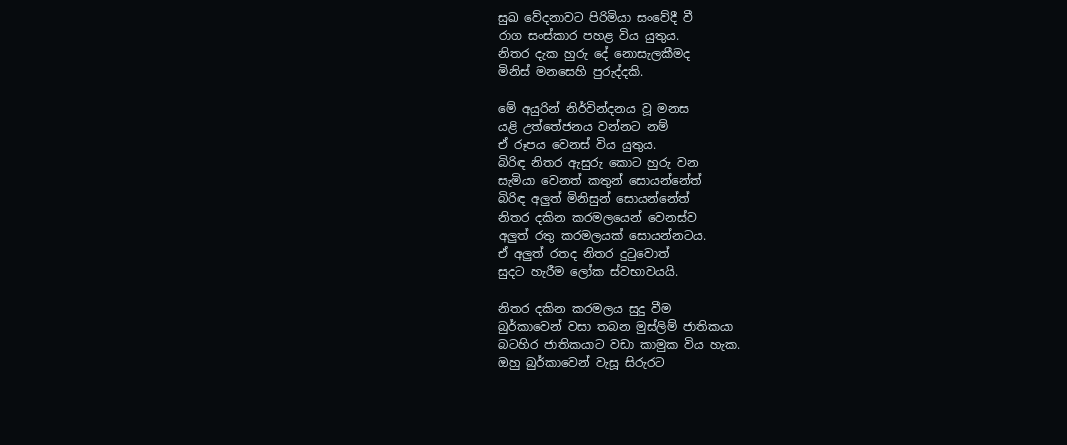සුඛ වේදනාවට පිරිමියා සංවේදී වී
රාග සංස්කාර පහළ විය යුතුය.
නිතර දැක හුරු දේ නොසැලකීමද
මිනිස් මනසෙහි පුරුද්දකි.

මේ අයුරින් නිර්වින්දනය වූ මනස
යළි උත්තේජනය වන්නට නම්
ඒ රූපය වෙනස් විය යුතුය.
බිරිඳ නිතර ඇසුරු කොට හුරු වන
සැමියා වෙනත් කතුන් සොයන්නේත්
බිරිඳ අලුත් මිනිසුන් සොයන්නේත්
නිතර දකින කරමලයෙන් වෙනස්ව
අලුත් රතු කරමලයක් සොයන්නටය.
ඒ අලුත් රතද නිතර දුටුවොත්
සුදට හැරීම ලෝක ස්වභාවයයි.

නිතර දකින කරමලය සුදු වීම
බුර්කාවෙන් වසා තබන මුස්ලිම් ජාතිකයා
බටහිර ජාතිකයාට වඩා කාමුක විය හැක.
ඔහු බුර්කාවෙන් වැසූ සිරුරට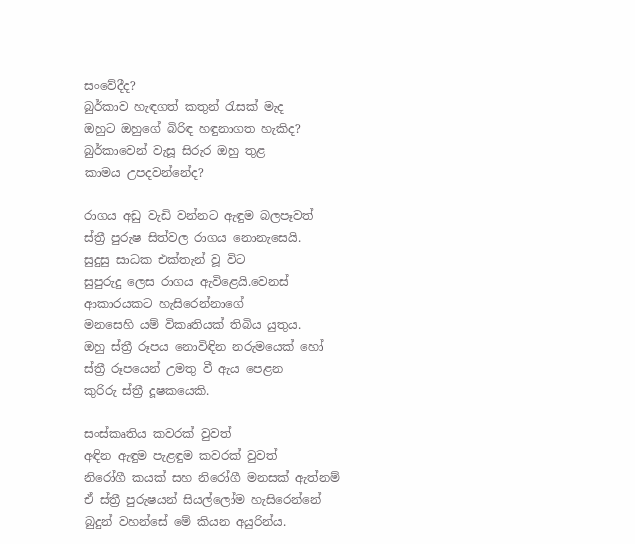සංවේදීද?
බුර්කාව හැඳගත් කතුන් රැසක් මැද
ඔහුට ඔහුගේ බිරිඳ හඳුනාගත හැකිද?
බුර්කාවෙන් වැසූ සිරුර ඔහු තුළ
කාමය උපදවන්නේද?

රාගය අඩු වැඩි වන්නට ඇඳුම බලපෑවත්
ස්ත්‍රී පුරුෂ සිත්වල රාගය නොනැසෙයි.
සුදුසු සාධක එක්තැන් වූ විට
සුපුරුදු ලෙස රාගය ඇවිළෙයි.වෙනස් ආකාරයකට හැසිරෙන්නාගේ
මනසෙහි යම් විකෘතියක් තිබිය යුතුය.
ඔහු ස්ත්‍රී රූපය නොවිඳින නරුමයෙක් හෝ
ස්ත්‍රී රූපයෙන් උමතු වී ඇය පෙළන
කුරිරු ස්ත්‍රී දූෂකයෙකි.

සංස්කෘතිය කවරක් වුවත්
අඳින ඇඳුම පැළඳුම කවරක් වුවත්
නිරෝගී කයක් සහ නිරෝගී මනසක් ඇත්නම්
ඒ ස්ත්‍රී පුරුෂයන් සියල්ලෝම හැසිරෙන්නේ
බුදුන් වහන්සේ මේ කියන අයුරින්ය.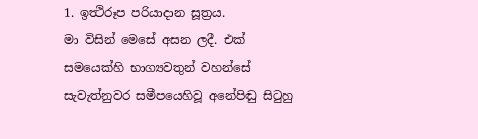1. ඉත්‍ථිරූප පරියාදාන සූත්‍රය.
මා විසින් මෙසේ අසන ලදී. එක් සමයෙක්හි භාග්‍යවතුන් වහන්සේ සැවැත්නුවර සමීපයෙහිවූ අනේපිඬු සිටුහු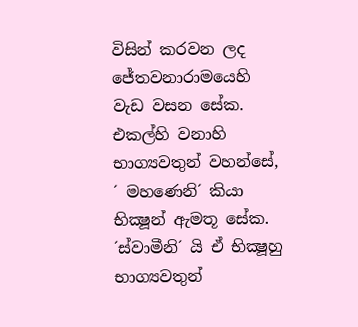විසින් කරවන ලද ජේතවනාරාමයෙහි වැඩ වසන සේක. එකල්හි වනාහි භාග්‍යවතුන් වහන්සේ, ´ මහණෙනි´ කියා භික්‍ෂූන් ඇමතූ සේක. ´ස්වාමීනි´ යි ඒ භික්‍ෂූහු භාග්‍යවතුන්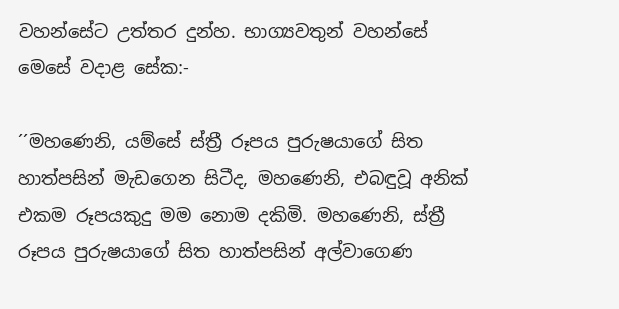වහන්සේට උත්තර දුන්හ. භාග්‍යවතුන් වහන්සේ මෙසේ වදාළ සේක:-

´´මහණෙනි, යම්සේ ස්ත්‍රී රූපය පුරුෂයාගේ සිත හාත්පසින් මැඩගෙන සිටීද, මහණෙනි, එබඳුවූ අනික් එකම රූපයකුදු මම නොම දකිමි. මහණෙනි, ස්ත්‍රී රූපය පුරුෂයාගේ සිත හාත්පසින් අල්වාගෙණ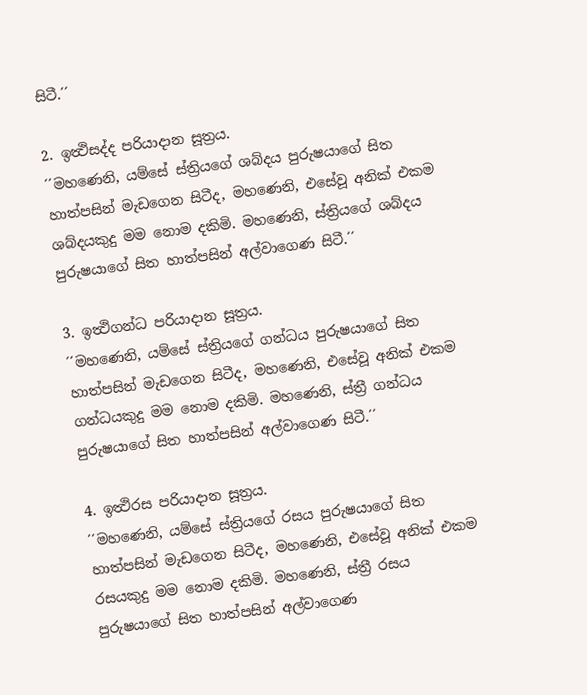සිටී.´´

2. ඉත්‍ථිසද්ද පරියාදාන සූත්‍රය.
´´මහණෙනි, යම්සේ ස්ත්‍රියගේ ශබ්දය පුරුෂයාගේ සිත හාත්පසින් මැඩගෙන සිටීද, මහණෙනි, එසේවූ අනික් එකම ශබ්දයකුදු මම නොම දකිමි. මහණෙනි, ස්ත්‍රියගේ ශබ්දය පුරුෂයාගේ සිත හාත්පසින් අල්වාගෙණ සිටී.´´

3. ඉත්‍ථිගන්ධ පරියාදාන සූත්‍රය.
´´මහණෙනි, යම්සේ ස්ත්‍රියගේ ගන්ධය පුරුෂයාගේ සිත හාත්පසින් මැඩගෙන සිටීද, මහණෙනි, එසේවූ අනික් එකම ගන්ධයකුදු මම නොම දකිමි. මහණෙනි, ස්ත්‍රී ගන්ධය පුරුෂයාගේ සිත හාත්පසින් අල්වාගෙණ සිටී.´´

4. ඉත්‍ථිරස පරියාදාන සූත්‍රය.
´´මහණෙනි, යම්සේ ස්ත්‍රියගේ රසය පුරුෂයාගේ සිත හාත්පසින් මැඩගෙන සිටීද, මහණෙනි, එසේවූ අනික් එකම රසයකුදු මම නොම දකිමි. මහණෙනි, ස්ත්‍රී රසය පුරුෂයාගේ සිත හාත්පසින් අල්වාගෙණ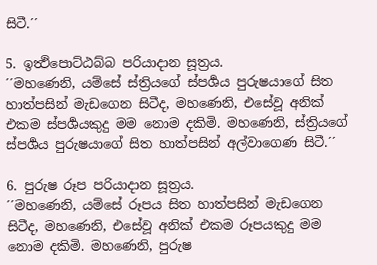සිටී.´´

5. ඉත්‍ථිපොට්ඨබ්බ පරියාදාන සූත්‍රය.
´´මහණෙනි, යම්සේ ස්ත්‍රියගේ ස්පර්‍ශය පුරුෂයාගේ සිත හාත්පසින් මැඩගෙන සිටීද, මහණෙනි, එසේවූ අනික් එකම ස්පර්‍ශයකුදු මම නොම දකිමි. මහණෙනි, ස්ත්‍රියගේ ස්පර්‍ශය පුරුෂයාගේ සිත හාත්පසින් අල්වාගෙණ සිටී.´´

6. පුරුෂ රූප පරියාදාන සූත්‍රය.
´´මහණෙනි, යම්සේ රූපය සිත හාත්පසින් මැඩගෙන සිටීද, මහණෙනි, එසේවූ අනික් එකම රූපයකුදු මම නොම දකිමි. මහණෙනි, පුරුෂ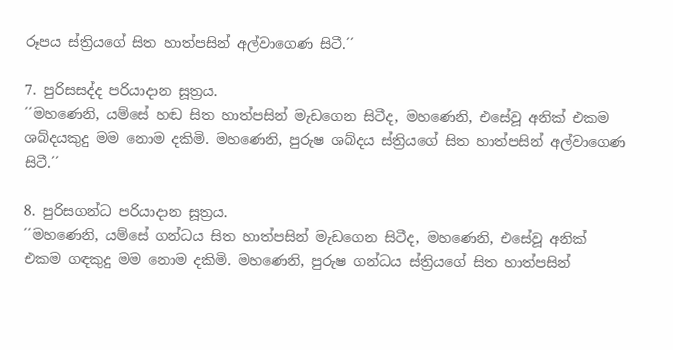රූපය ස්ත්‍රියගේ සිත හාත්පසින් අල්වාගෙණ සිටී.´´

7. පුරිසසද්ද පරියාදාන සූත්‍රය.
´´මහණෙනි, යම්සේ හඬ සිත හාත්පසින් මැඩගෙන සිටීද, මහණෙනි, එසේවූ අනික් එකම ශබ්දයකුදු මම නොම දකිමි. මහණෙනි, පුරුෂ ශබ්දය ස්ත්‍රියගේ සිත හාත්පසින් අල්වාගෙණ සිටී.´´

8. පුරිසගන්ධ පරියාදාන සූත්‍රය.
´´මහණෙනි, යම්සේ ගන්ධය සිත හාත්පසින් මැඩගෙන සිටීද, මහණෙනි, එසේවූ අනික් එකම ගඳකුදු මම නොම දකිමි. මහණෙනි, පුරුෂ ගන්ධය ස්ත්‍රියගේ සිත හාත්පසින්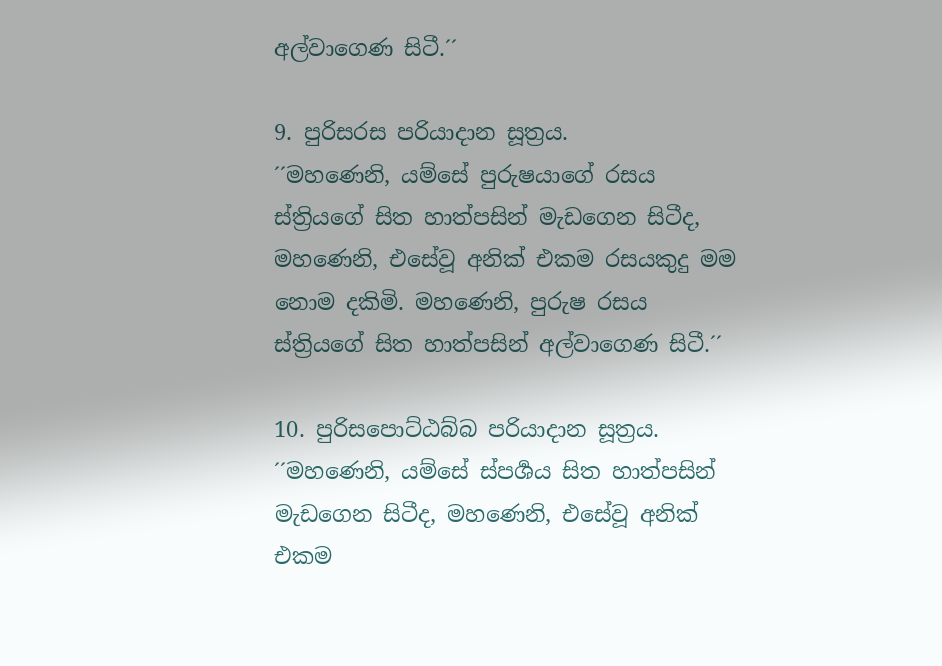අල්වාගෙණ සිටී.´´

9. පුරිසරස පරියාදාන සූත්‍රය.
´´මහණෙනි, යම්සේ පුරුෂයාගේ රසය ස්ත්‍රියගේ සිත හාත්පසින් මැඩගෙන සිටීද, මහණෙනි, එසේවූ අනික් එකම රසයකුදු මම නොම දකිමි. මහණෙනි, පුරුෂ රසය ස්ත්‍රියගේ සිත හාත්පසින් අල්වාගෙණ සිටී.´´

10. පුරිසපොට්ඨබ්බ පරියාදාන සූත්‍රය.
´´මහණෙනි, යම්සේ ස්පර්‍ශය සිත හාත්පසින් මැඩගෙන සිටීද, මහණෙනි, එසේවූ අනික් එකම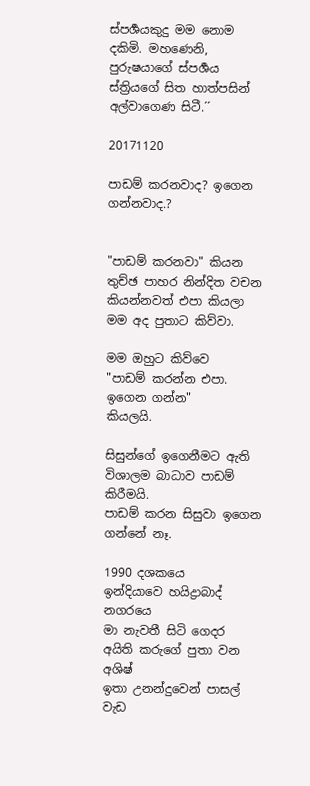ස්පර්‍ශයකුදු මම නොම දකිමි. මහණෙනි, පුරුෂයාගේ ස්පර්‍ශය ස්ත්‍රියගේ සිත හාත්පසින් අල්වාගෙණ සිටී.´´

20171120

පාඩම් කරනවාද? ඉගෙන ගන්නවාද.?


"පාඩම් කරනවා" කියන
තුච්ඡ පාහර නින්දිත වචන
කියන්නවත් එපා කියලා
මම අද පුතාට කිව්වා.

මම ඔහුට කිව්වෙ
"පාඩම් කරන්න එපා. ඉගෙන ගන්න"
කියලයි.

සිසුන්ගේ ඉගෙනීමට ඇති
විශාලම බාධාව පාඩම් කිරීමයි.
පාඩම් කරන සිසුවා ඉගෙන ගන්නේ නෑ.

1990 දශකයෙ
ඉන්දියාවෙ හයිද්‍රාබාද් නගරයෙ
මා නැවතී සිටි ගෙදර
අයිති කරුගේ පුතා වන  අශිෂ්
ඉතා උනන්දුවෙන් පාසල් වැඩ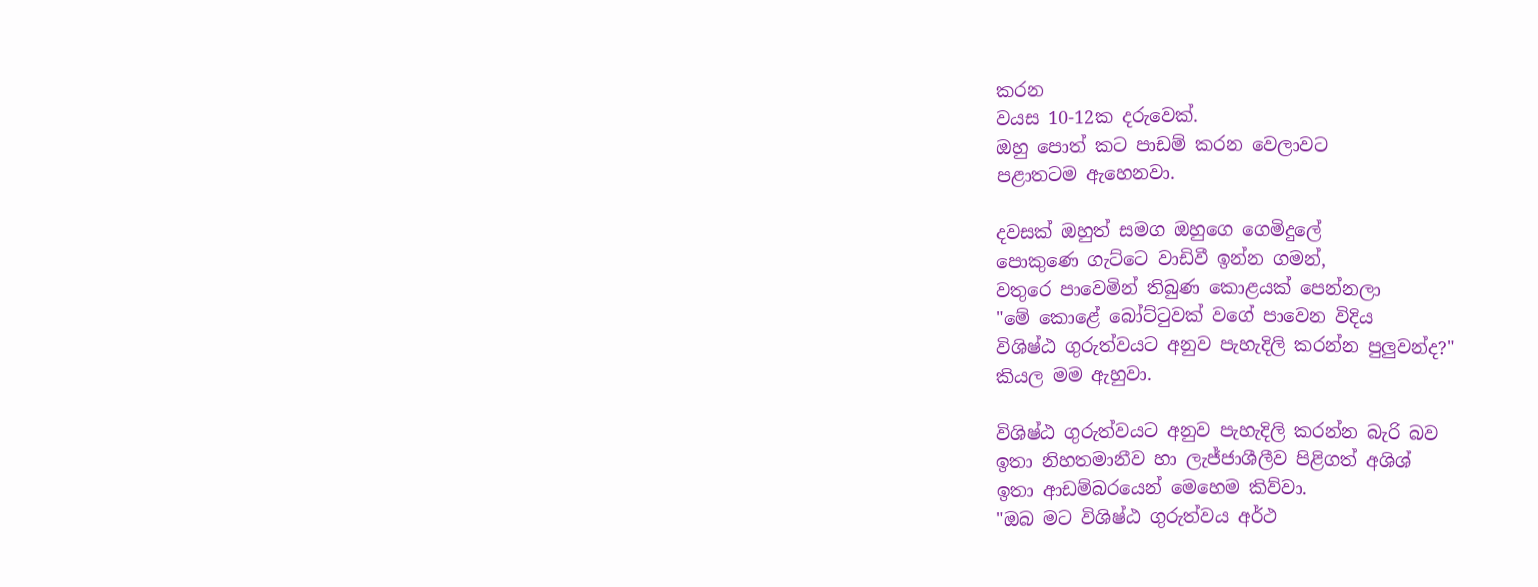කරන
වයස 10-12ක දරුවෙක්.
ඔහු පොත් කට පාඩම් කරන වෙලාවට
පළාතටම ඇහෙනවා.

දවසක් ඔහුත් සමග ඔහුගෙ ගෙමිදුලේ
පොකුණෙ ගැට්ටෙ වාඩිවී ඉන්න ගමන්,
වතුරෙ පාවෙමින් තිබුණ කොළයක් පෙන්නලා
"මේ කොළේ බෝට්ටුවක් වගේ පාවෙන විදිය
විශිෂ්ඨ ගුරුත්වයට අනුව පැහැදිලි කරන්න පුලුවන්ද?"
කියල මම ඇහුවා.

විශිෂ්ඨ ගුරුත්වයට අනුව පැහැදිලි කරන්න බැරි බව
ඉතා නිහතමානීව හා ලැජ්ජාශීලීව පිළිගත් අශිශ්
ඉතා ආඩම්බරයෙන් මෙහෙම කිව්වා.
"ඔබ මට විශිෂ්ඨ ගුරුත්වය අර්ථ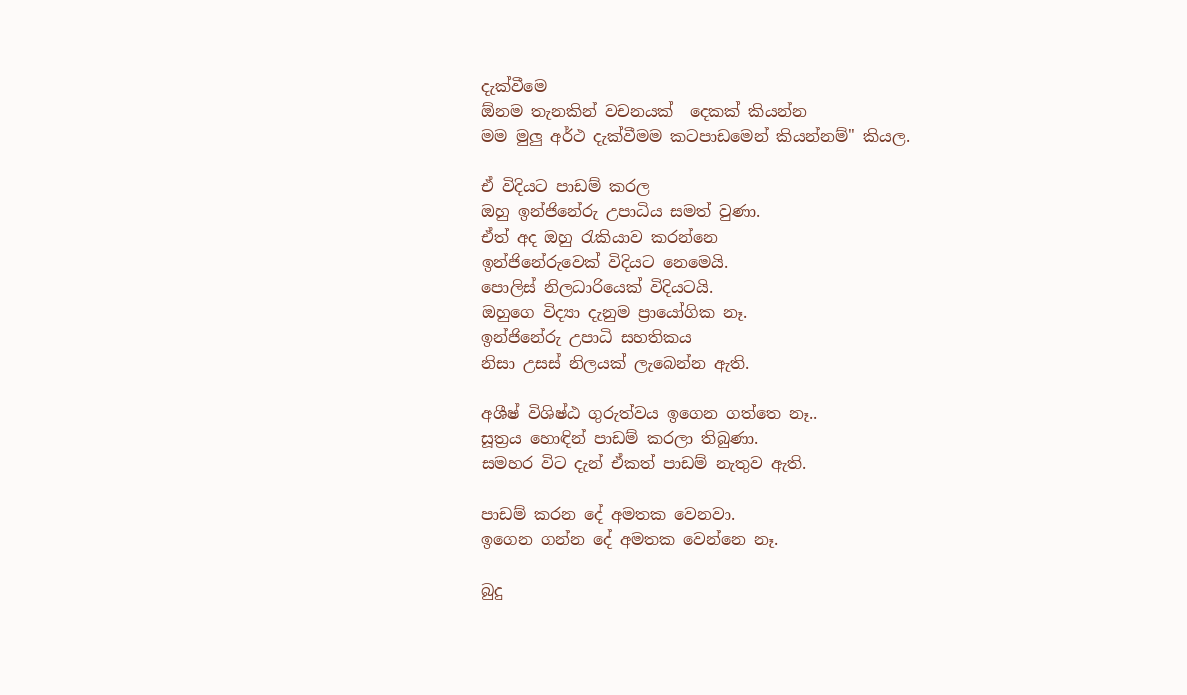දැක්වීමෙ
ඕනම තැනකින් වචනයක්  දෙකක් කියන්න
මම මුලු අර්ථ දැක්වීමම කටපාඩමෙන් කියන්නම්" කියල.

ඒ විදියට පාඩම් කරල
ඔහු ඉන්ජිනේරු උපාධිය සමත් වුණා.
ඒත් අද ඔහු රැකියාව කරන්නෙ
ඉන්ජිනේරුවෙක් විදියට නෙමෙයි.
පොලිස් නිලධාරියෙක් විදියටයි.
ඔහුගෙ විද්‍යා දැනුම ප්‍රායෝගික නෑ.
ඉන්ජිනේරු උපාධි සහතිකය
නිසා උසස් නිලයක් ලැබෙන්න ඇති.

අශීෂ් විශිෂ්ඨ ගුරුත්වය ඉගෙන ගත්තෙ නෑ..
සූත්‍රය හොඳින් පාඩම් කරලා තිබුණා.
සමහර විට දැන් ඒකත් පාඩම් නැතුව ඇති.

පාඩම් කරන දේ අමතක වෙනවා.
ඉගෙන ගන්න දේ අමතක වෙන්නෙ නෑ.

බුදු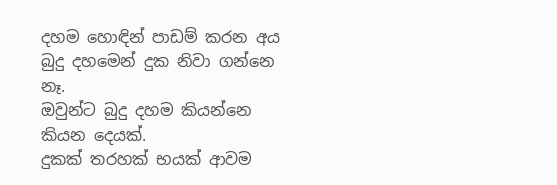දහම හොඳින් පාඩම් කරන අය
බුදු දහමෙන් දුක නිවා ගන්නෙ නෑ.
ඔවුන්ට බුදු දහම කියන්නෙ කියන දෙයක්.
දුකක් තරහක් භයක් ආවම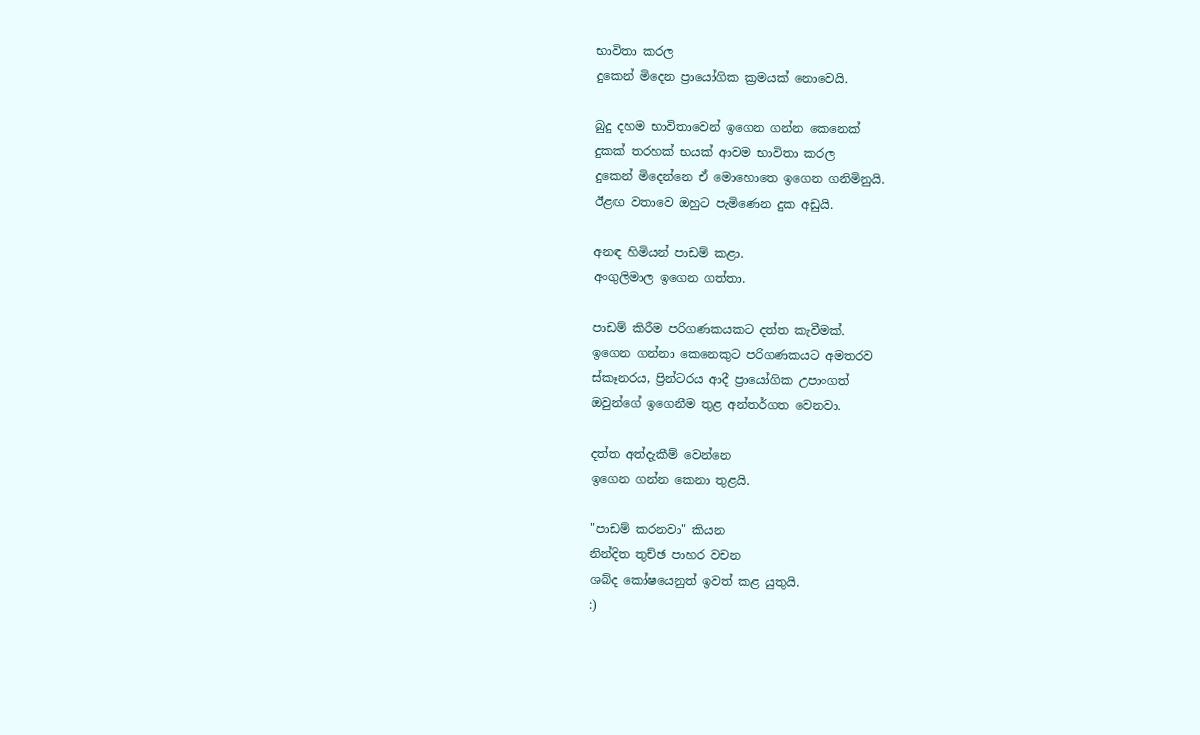භාවිතා කරල
දුකෙන් මිදෙන ප්‍රායෝගික ක්‍රමයක් නොවෙයි.

බුදු දහම භාවිතාවෙන් ඉගෙන ගන්න කෙනෙක්
දුකක් තරහක් භයක් ආවම භාවිතා කරල
දුකෙන් මිදෙන්නෙ ඒ මොහොතෙ ඉගෙන ගනිමිනුයි.
ඊළඟ වතාවෙ ඔහුට පැමිණෙන දුක අඩුයි.

අනඳ හිමියන් පාඩම් කළා.
අංගුලිමාල ඉගෙන ගත්තා.

පාඩම් කිරීම පරිගණකයකට දත්ත කැවීමක්.
ඉගෙන ගන්නා කෙනෙකුට පරිගණකයට අමතරව
ස්කෑනරය, ප්‍රින්ටරය ආදී ප්‍රායෝගික උපාංගත්
ඔවුන්ගේ ඉගෙනීම තුළ අන්තර්ගත වෙනවා.

දත්ත අත්දැකීම් වෙන්නෙ
ඉගෙන ගන්න කෙනා තුළයි.

"පාඩම් කරනවා" කියන
නින්දිත තුච්ඡ පාහර වචන
ශබ්ද කෝෂයෙනුත් ඉවත් කළ යුතුයි.
:)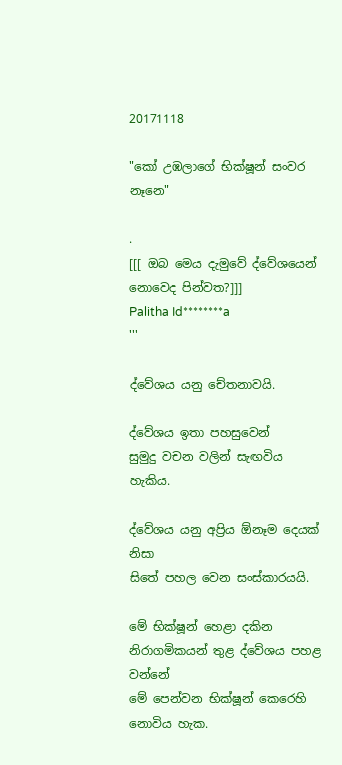20171118

"කෝ උඹලාගේ භික්ෂූන් සංවර නෑනෙ"

.
[[[ ඔබ මෙය දැමුවේ ද්වේශයෙන් නොවෙද පින්වත?]]]
Palitha Id********a
'''

ද්වේශය යනු චේතනාවයි.

ද්වේශය ඉතා පහසුවෙන්
සුමුදු වචන වලින් සැඟවිය හැකිය.

ද්වේශය යනු අප්‍රිය ඕනෑම දෙයක් නිසා
සිතේ පහල වෙන සංස්කාරයයි.

මේ භික්ෂූන් හෙළා දකින
නිරාගමිකයන් තුළ ද්වේශය පහළ වන්නේ
මේ පෙන්වන භික්ෂූන් කෙරෙහි නොවිය හැක.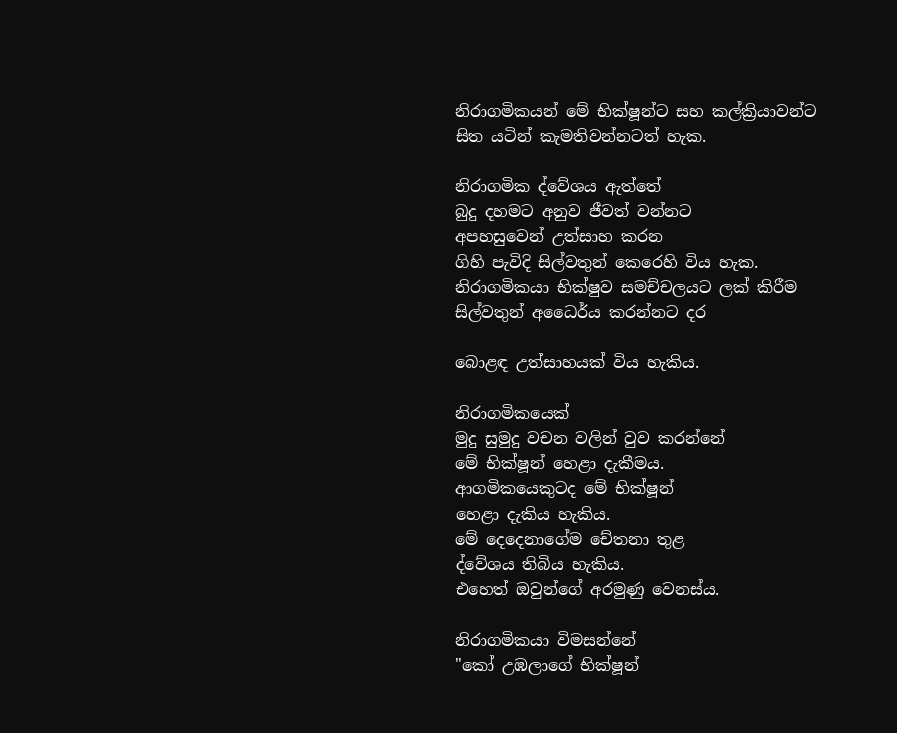නිරාගමිකයන් මේ භික්ෂූන්ට සහ කල්ක්‍රියාවන්ට
සිත යටින් කැමතිවන්නටත් හැක.

නිරාගමික ද්වේශය ඇත්තේ
බුදු දහමට අනුව ජීවත් වන්නට
අපහසුවෙන් උත්සාහ කරන
ගිහි පැවිදි සිල්වතුන් කෙරෙහි විය හැක.
නිරාගමිකයා භික්ෂුව සමච්චලයට ලක් කිරීම
සිල්වතුන් අධෛර්ය කරන්නට දර

බොළඳ උත්සාහයක් විය හැකිය.

නිරාගමිකයෙක්
මුදු සුමුදු වචන වලින් වුව කරන්නේ
මේ භික්ෂූන් හෙළා දැකීමය.
ආගමිකයෙකුටද මේ භික්ෂූන්
හෙළා දැකිය හැකිය.
මේ දෙදෙනාගේම චේතනා තුළ
ද්වේශය තිබිය හැකිය.
එහෙත් ඔවුන්ගේ අරමුණු වෙනස්ය.

නිරාගමිකයා විමසන්නේ
"කෝ උඹලාගේ භික්ෂූන්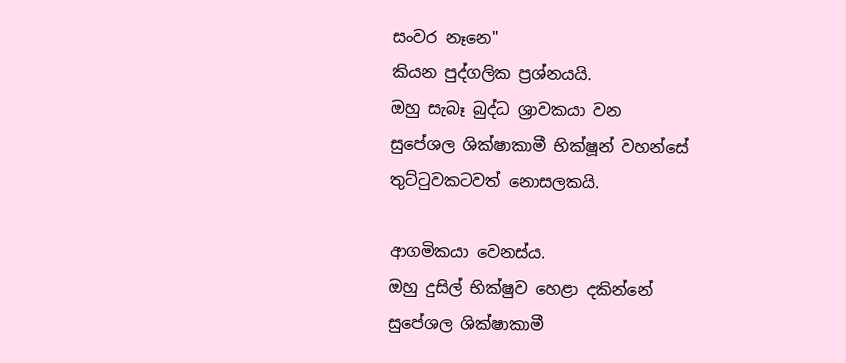සංවර නෑනෙ"
කියන පුද්ගලික ප්‍රශ්නයයි.
ඔහු සැබෑ බුද්ධ ශ්‍රාවකයා වන
සුපේශල ශික්ෂාකාමී භික්ෂූන් වහන්සේ
තුට්ටුවකටවත් නොසලකයි.

ආගමිකයා වෙනස්ය.
ඔහු දුසිල් භික්ෂුව හෙළා දකින්නේ
සුපේශල ශික්ෂාකාමී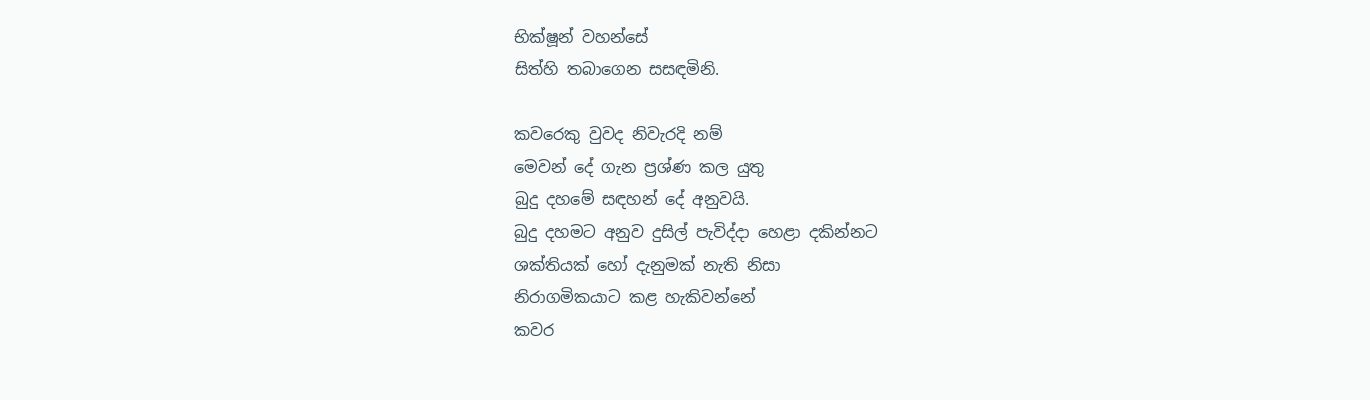භික්ෂූන් වහන්සේ
සිත්හි තබාගෙන සසඳමිනි.

කවරෙකු වුවද නිවැරදි නම්
මෙවන් දේ ගැන ප්‍රශ්ණ කල යුතු
බුදු දහමේ සඳහන් දේ අනුවයි.
බුදු දහමට අනුව දුසිල් පැවිද්දා හෙළා දකින්නට
ශක්තියක් හෝ දැනුමක් නැති නිසා
නිරාගමිකයාට කළ හැකිවන්නේ
කවර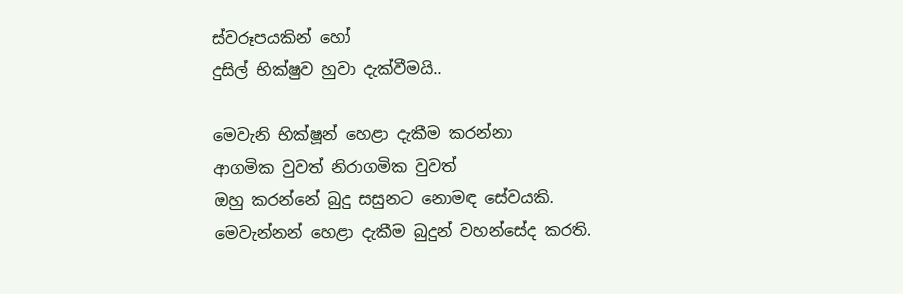ස්වරූපයකින් හෝ
දුසිල් භික්ෂුව හුවා දැක්වීමයි..

මෙවැනි භික්ෂූන් හෙළා දැකීම කරන්නා
ආගමික වුවත් නිරාගමික වුවත්
ඔහු කරන්නේ බුදු සසුනට නොමඳ සේවයකි.
මෙවැන්නන් හෙළා දැකීම බුදුන් වහන්සේද කරති.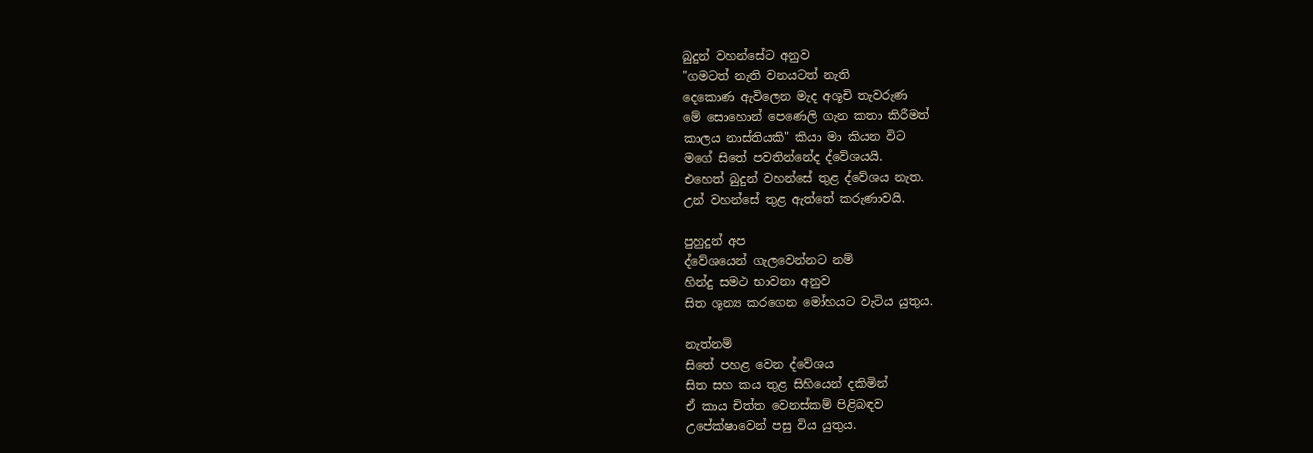බුදුන් වහන්සේට අනුව
"ගමටත් නැති වනයටත් නැති
දෙකොණ ඇවිලෙන මැද අශූචි තැවරුණ
මේ සොහොන් පෙණෙලි ගැන කතා කිරීමත්
කාලය නාස්තියකි" කියා මා කියන විට
මගේ සිතේ පවතින්නේද ද්වේශයයි.
එහෙත් බුදුන් වහන්සේ තුළ ද්වේශය නැත.
උන් වහන්සේ තුළ ඇත්තේ කරුණාවයි.

පුහුදුන් අප
ද්වේශයෙන් ගැලවෙන්නට නම්
හින්දු සමථ භාවනා අනුව
සිත ශූන්‍ය කරගෙන මෝහයට වැටිය යුතුය.

නැත්නම්
සිතේ පහළ වෙන ද්වේශය
සිත සහ කය තුළ සිහියෙන් දකිමින්
ඒ කාය චිත්ත වෙනස්කම් පිළිබඳව
උපේක්ෂාවෙන් පසු විය යුතුය.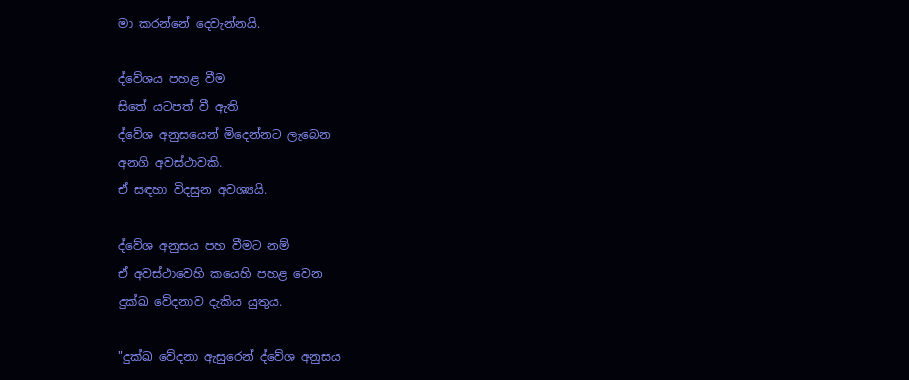මා කරන්නේ දෙවැන්නයි.

ද්වේශය පහළ වීම
සිතේ යටපත් වී ඇති
ද්වේශ අනුසයෙන් මිදෙන්නට ලැබෙන
අනගි අවස්ථාවකි.
ඒ සඳහා විදසුන අවශ්‍යයි.

ද්වේශ අනුසය පහ වීමට නම්
ඒ අවස්ථාවෙහි කයෙහි පහළ වෙන
දුක්ඛ වේදනාව දැකිය යුතුය.

"දුක්ඛ වේදනා ඇසුරෙන් ද්වේශ අනුසය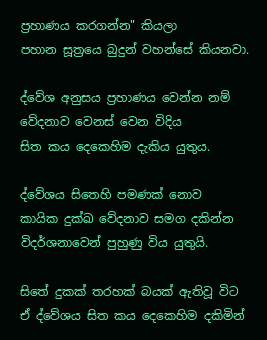ප්‍රහාණය කරගන්න" කියලා
පහාන සූත්‍රයෙ බුදුන් වහන්සේ කියනවා.

ද්වේශ අනුසය ප්‍රහාණය වෙන්න නම්
වේදනාව වෙනස් වෙන විදිය
සිත කය දෙකෙහිම දැකිය යුතුය.

ද්වේශය සිතෙහි පමණක් නොව
කායික දුක්ඛ වේදනාව සමග දකින්න
විදර්ශනාවෙන් පුහුණු විය යුතුයි.

සිතේ දුකක් තරහක් බයක් ඇතිවූ විට
ඒ ද්වේශය සිත කය දෙකෙහිම දකිමින්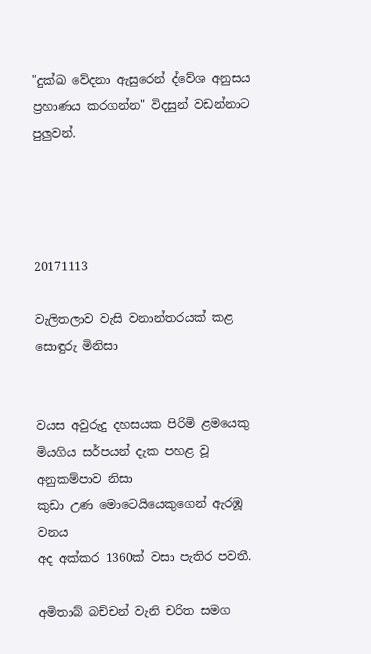"දුක්ඛ වේදනා ඇසුරෙන් ද්වේශ අනුසය
ප්‍රහාණය කරගන්න" විදසුන් වඩන්නාට පුලුවන්.




20171113

වැලිතලාව වැසි වනාන්තරයක් කළ සොඳුරු මිනිසා


වයස අවුරුදු දහසයක පිරිමි ළමයෙකු
මියගිය සර්පයන් දැක පහළ වූ අනුකම්පාව නිසා
කුඩා උණ මොටෙයියෙකුගෙන් ඇරඹූ වනය
අද අක්කර 1360ක් වසා පැතිර පවතී.

අමිතාබ් බච්චන් වැනි චරිත සමග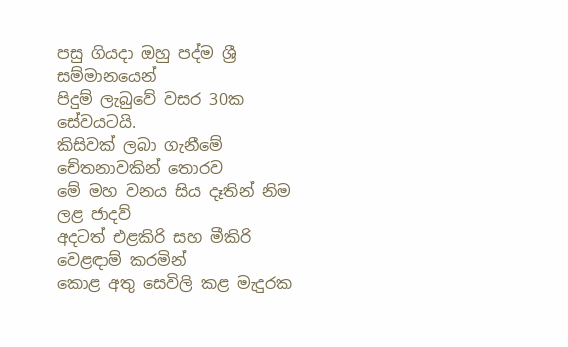පසු ගියදා ඔහු පද්ම ශ්‍රී සම්මානයෙන්
පිදුම් ලැබුවේ වසර 30ක සේවයටයි.
කිසිවක් ලබා ගැනීමේ චේතනාවකින් තොරව
මේ මහ වනය සිය දෑතින් නිම ලළ ජාදව්
අදටත් එළකිරි සහ මීකිරි වෙළඳාම් කරමින්
කොළ අතු සෙවිලි කළ මැදුරක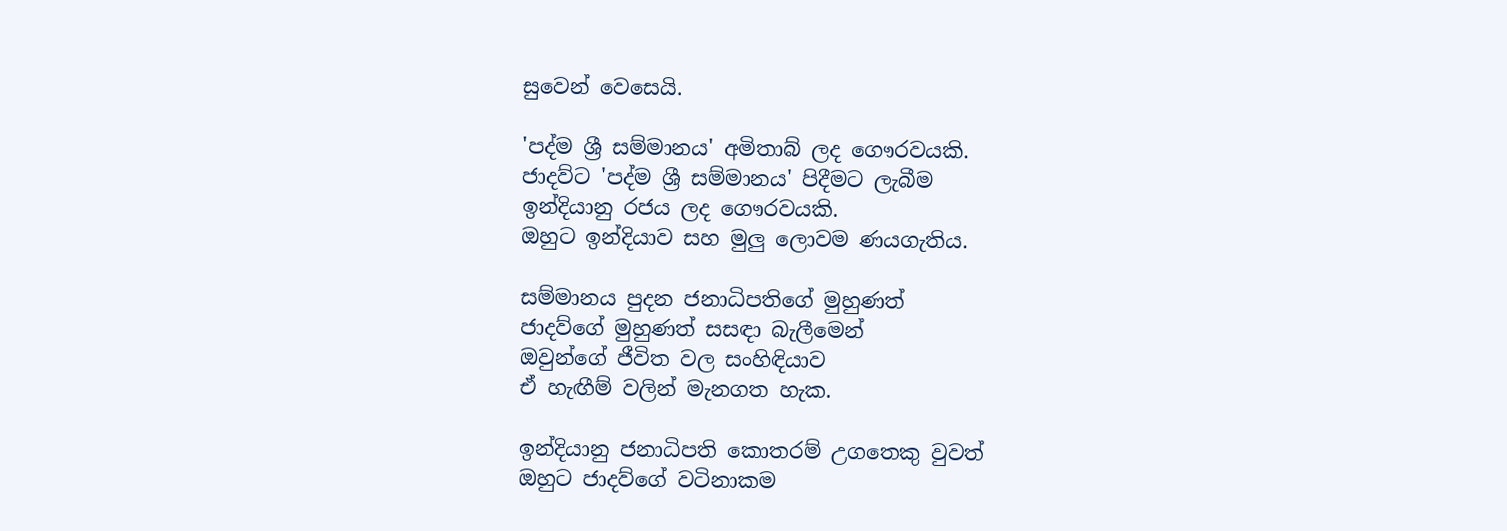සුවෙන් වෙසෙයි.

'පද්ම ශ්‍රී සම්මානය' අමිතාබ් ලද ගෞරවයකි.
ජාදව්ට 'පද්ම ශ්‍රී සම්මානය' පිදීමට ලැබීම
ඉන්දියානු රජය ලද ගෞරවයකි.
ඔහුට ඉන්දියාව සහ මුලු ලොවම ණයගැතිය.

සම්මානය පුදන ජනාධිපතිගේ මුහුණත්
ජාදව්ගේ මුහුණත් සසඳා බැලීමෙන්
ඔවුන්ගේ ජීවිත වල සංහිඳියාව
ඒ හැඟීම් වලින් මැනගත හැක.

ඉන්දියානු ජනාධිපති කොතරම් උගතෙකු වුවත්
ඔහුට ජාදව්ගේ වටිනාකම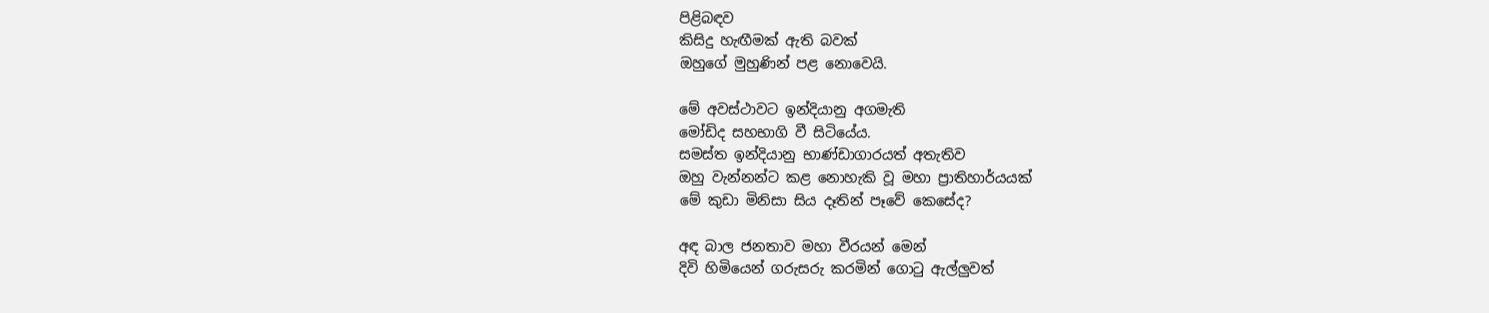පිළිබඳව
කිසිදු හැඟීමක් ඇති බවක්
ඔහුගේ මුහුණින් පළ නොවෙයි.

මේ අවස්ථාවට ඉන්දියානු අගමැති
මෝඩිද සහභාගි වී සිටියේය.
සමස්ත ඉන්දියානු භාණ්ඩාගාරයත් අතැතිව
ඔහු වැන්නන්ට කළ නොහැකි වූ මහා ප්‍රාතිහාර්යයක්
මේ කුඩා මිනිසා සිය දෑතින් පෑවේ කෙසේද?

අඳ බාල ජනතාව මහා වීරයන් මෙන්
දිවි හිමියෙන් ගරුසරු කරමින් ගොටු ඇල්ලුවත්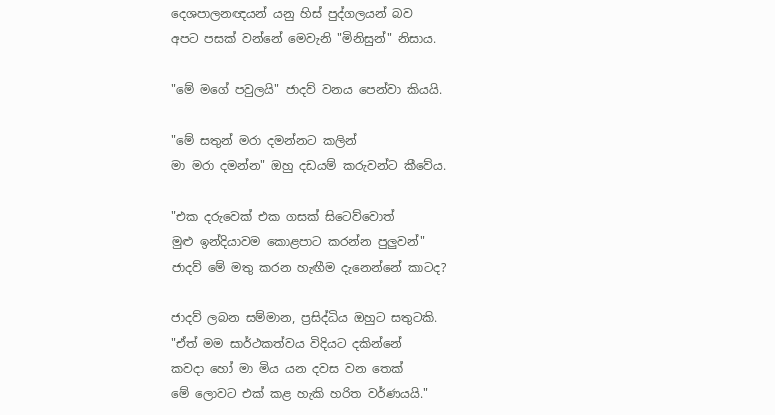දෙශපාලනඥයන් යනු හිස් පුද්ගලයන් බව
අපට පසක් වන්නේ මෙවැනි "මිනිසුන්" නිසාය.

"මේ මගේ පවුලයි" ජාදව් වනය පෙන්වා කියයි.

"මේ සතුන් මරා දමන්නට කලින්
මා මරා දමන්න" ඔහු දඩයම් කරුවන්ට කීවේය.

"එක දරුවෙක් එක ගසක් සිටෙව්වොත්
මුළු ඉන්දියාවම කොළපාට කරන්න පුලුවන්"
ජාදව් මේ මතු කරන හැඟීම දැනෙන්නේ කාටද?

ජාදව් ලබන සම්මාන, ප්‍රසිද්ධිය ඔහුට සතුටකි.
"ඒත් මම සාර්ථකත්වය විදියට දකින්නේ
කවදා හෝ මා මිය යන දවස වන තෙක්
මේ ලොවට එක් කළ හැකි හරිත වර්ණයයි."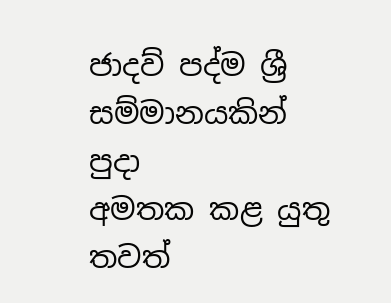ජාදව් පද්ම ශ්‍රී සම්මානයකින් පුදා
අමතක කළ යුතු තවත්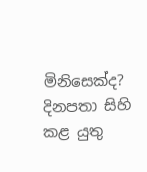මිනිසෙක්ද?
දිනපතා සිහි කළ යුතු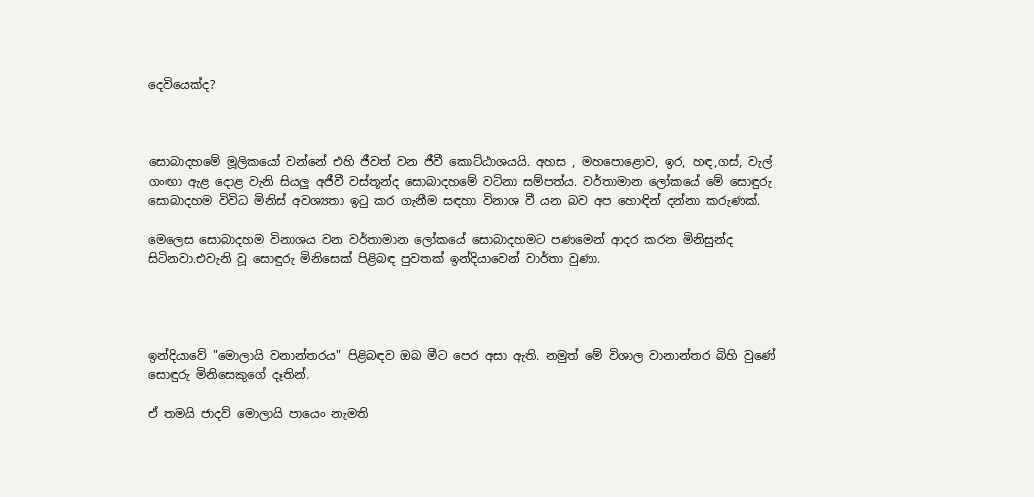දෙවියෙක්ද?



සොබාදහමේ මූලිකයෝ වන්නේ එහි ජීවත් වන ජීවී කොට්ඨාශයයි. අහස , මහපොළොව, ඉර, හඳ,ගස්, වැල් ගංඟා ඇළ දොළ වැනි සියලු අජීවී වස්තූන්ද සොබාදහමේ වටිනා සම්පත්ය. වර්තාමාන ලෝකයේ මේ සොඳුරු සොබාදහම විවිධ මිනිස් අවශ්‍යතා ඉටු කර ගැනීම සඳහා විනාශ වී යන බව අප හොඳින් දන්නා කරුණක්.

මෙලෙස සොබාදහම විනාශය වන වර්තාමාන ලෝකයේ සොබාදහමට පණමෙන් ආදර කරන මිනිසුන්ද සිටිනවා.එවැනි වූ සොඳුරු මිනිසෙක් පිළිබඳ පුවතක් ඉන්දියාවෙන් වාර්තා වුණා.




ඉන්දියාවේ "මොලායි වනාන්තරය" පිළිබඳව ඔබ මීට පෙර අසා ඇති. නමුත් මේ විශාල වානාන්තර බිහි වුණේ සොඳුරු මිනිසෙකුගේ දෑතින්.

ඒ තමයි ජාදව් මොලායි පායෙං නැමති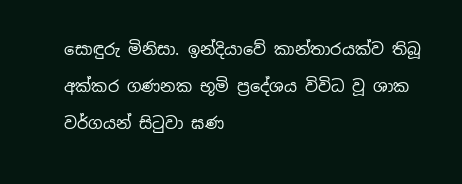සොඳුරු මිනිසා. ඉන්දියාවේ කාන්තාරයක්ව තිබූ අක්කර ගණනක භූමි ප්‍රදේශය විවිධ වූ ශාක වර්ගයන් සිටුවා ඝණ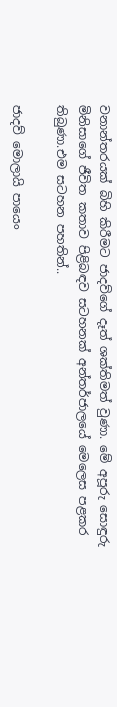වනාන්තරයක් බිහි කිරීමට ජාදව්ගේ දෑත් ශක්තිමත් වුණා. මේ අපූරු සොඳුරු මිනිසාගේ ජීවිත කතාව පිළිබඳව සටහනක් අන්තර්ජාලයේ මෙලෙස පළකර තිබුණා.එම සටහන පහතින්..

ජාදව් මොලායි පායෙං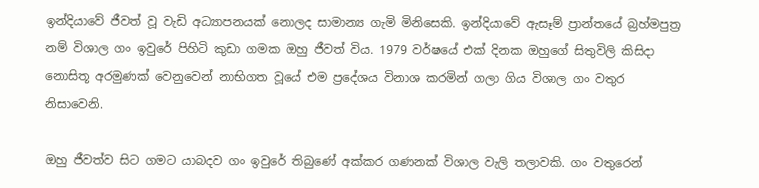ඉන්දියාවේ ජීවත් වූ වැඩි අධ්‍යාපනයක් නොලද සාමාන්‍ය ගැමි මිනිසෙකි. ඉන්දියාවේ ඇසෑම් ප්‍රාන්තයේ බ්‍රහ්මපුත්‍ර නම් විශාල ගං ඉවුරේ පිහිටි කුඩා ගමක ඔහු ජීවත් විය. 1979 වර්ෂයේ එක් දිනක ඔහුගේ සිතුවිලි කිසිදා නොසිතූ අරමුණක් වෙනුවෙන් නාභිගත වූයේ එම ප්‍රදේශය විනාශ කරමින් ගලා ගිය විශාල ගං වතුර නිසාවෙනි.

ඔහු ජීවත්ව සිට ගමට යාබදව ගං ඉවුරේ තිබුණේ අක්කර ගණනක් විශාල වැලි තලාවකි. ගං වතුරෙන්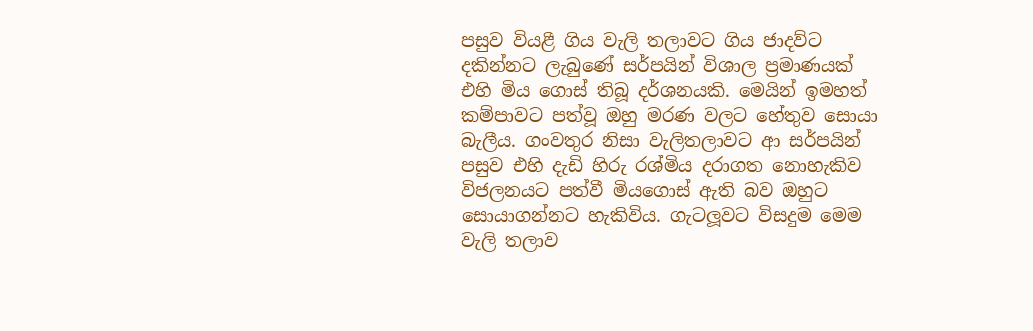පසුව වියළී ගිය වැලි තලාවට ගිය ජාදව්ට දකින්නට ලැබුණේ සර්පයින් විශාල ප්‍රමාණයක් එහි මිය ගොස් තිබූ දර්ශනයකි. මෙයින් ඉමහත් කම්පාවට පත්වූ ඔහු මරණ වලට හේතුව සොයා බැලීය. ගංවතුර නිසා වැලිතලාවට ආ සර්පයින් පසුව එහි දැඩි හිරු රශ්මිය දරාගත නොහැකිව විජලනයට පත්වී මියගොස් ඇති බව ඔහුට සොයාගන්නට හැකිවිය. ගැටලූවට විසදුම මෙම වැලි තලාව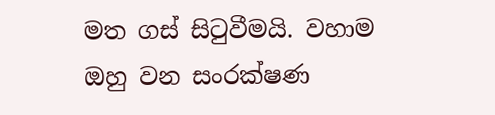මත ගස් සිටුවීමයි. වහාම ඔහු වන සංරක්ෂණ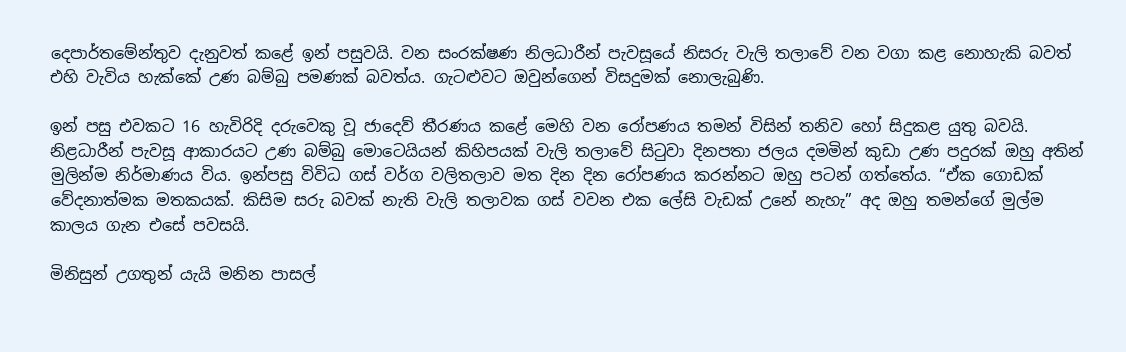දෙපාර්තමේන්තුව දැනුවත් කළේ ඉන් පසුවයි. වන සංරක්ෂණ නිලධාරීන් පැවසූයේ නිසරු වැලි තලාවේ වන වගා කළ නොහැකි බවත් එහි වැවිය හැක්කේ උණ බම්බු පමණක් බවත්ය. ගැටළුවට ඔවුන්ගෙන් විසදුමක් නොලැබුණි.

ඉන් පසු එවකට 16 හැවිරිදි දරුවෙකු වූ ජාදෙව් තීරණය කළේ මෙහි වන රෝපණය තමන් විසින් තනිව හෝ සිදුකළ යුතු බවයි. නිළධාරීන් පැවසූ ආකාරයට උණ බම්බු මොටෙයියන් කිහිපයක් වැලි තලාවේ සිටුවා දිනපතා ජලය දමමින් කුඩා උණ පදුරක් ඔහු අතින් මුලින්ම නිර්මාණය විය. ඉන්පසු විවිධ ගස් වර්ග වලිතලාව මත දින දින රෝපණය කරන්නට ඔහු පටන් ගත්තේය. “ඒක ගොඩක් වේදනාත්මක මතකයක්. කිසිම සරු බවක් නැති වැලි තලාවක ගස් වවන එක ලේසි වැඩක් උනේ නැහැ” අද ඔහු තමන්ගේ මුල්ම කාලය ගැන එසේ පවසයි.

මිනිසුන් උගතුන් යැයි මනින පාසල්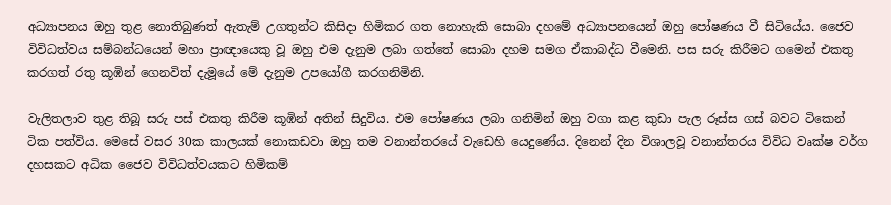අධ්‍යාපනය ඔහු තුළ නොතිබුණත් ඇතැම් උගතුන්ට කිසිදා හිමිකර ගත නොහැකි සොබා දහමේ අධ්‍යාපනයෙන් ඔහු පෝෂණය වී සිටියේය. ජෛව විවිධත්වය සම්බන්ධයෙන් මහා ප්‍රාඥායෙකු වූ ඔහු එම දැනුම ලබා ගත්තේ සොබා දහම සමග ඒකාබද්ධ වීමෙනි. පස සරු කිරීමට ගමෙන් එකතු කරගත් රතු කූඹින් ගෙනවිත් දැමූයේ මේ දැනුම උපයෝගී කරගනිමිනි.

වැලිතලාව තුළ තිබූ සරු පස් එකතු කිරීම කූඹින් අතින් සිදුවිය. එම පෝෂණය ලබා ගනිමින් ඔහු වගා කළ කුඩා පැල රූස්ස ගස් බවට ටිකෙන් ටික පත්විය. මෙසේ වසර 30ක කාලයක් නොකඩවා ඔහු තම වනාන්තරයේ වැඩෙහි යෙදුණේය. දිනෙන් දින විශාලවූ වනාන්තරය විවිධ වෘක්ෂ වර්ග දහසකට අධික ජෛව විවිධත්වයකට හිමිකම්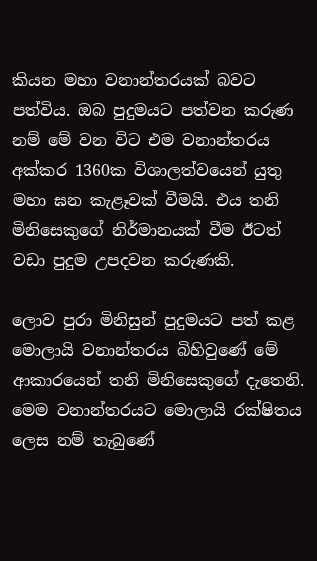කියන මහා වනාන්තරයක් බවට පත්විය. ඔබ පුදුමයට පත්වන කරුණ නම් මේ වන විට එම වනාන්තරය අක්කර 1360ක විශාලත්වයෙන් යුතු මහා ඝන කැළෑවක් වීමයි. එය තනි මිනිසෙකුගේ නිර්මානයක් වීම ඊටත් වඩා පුදුම උපදවන කරුණකි.

ලොව පුරා මිනිසුන් පුදුමයට පත් කළ මොලායි වනාන්තරය බිහිවුණේ මේ ආකාරයෙන් තනි මිනිසෙකුගේ දැතෙනි. මෙම වනාන්තරයට මොලායි රක්ෂිතය ලෙස නම් තැබුණේ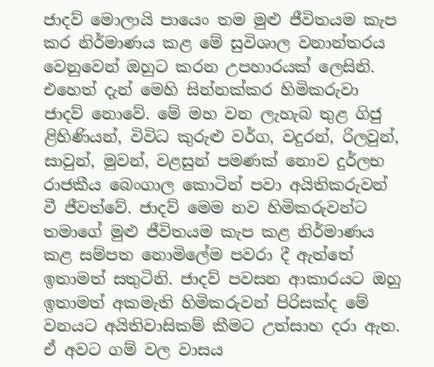ජාදව් මොලායි පායෙං තම මුළු ජීවිතයම කැප කර නිර්මාණය කළ මේ සුවිශාල වනාන්තරය වෙනුවෙන් ඔහුට කරන උපහාරයක් ලෙසිනි. එහෙත් දැන් මෙහි සින්නක්කර හිමිකරුවා ජාදව් නොවේ. මේ මහ වන ලැහැබ තුළ ගිජු ළිහිණියන්, විවිධ කුරුළු වර්ග, වදුරන්, රිලවුන්, සාවුන්, මුවන්, වළසුන් පමණක් නොව දුර්ලභ රාජකීය බෙංගාල කොටින් පවා අයිතිකරුවන් වී ජීවත්වේ. ජාදව් මෙම නව හිමිකරුවන්ට තමාගේ මුළු ජීවිතයම කැප කළ නිර්මාණය කළ සම්පත නොමිලේම පවරා දී ඇත්තේ ඉතාමත් සතුටිනි. ජාදව් පවසන ආකාරයට ඔහු ඉතාමත් අකමැති හිමිකරුවන් පිරිසක්ද මේ වනයට අයිතිවාසිකම් කීමට උත්සාහ දරා ඇත. ඒ අවට ගම් වල වාසය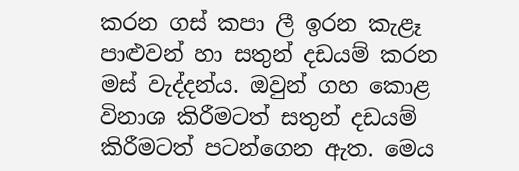කරන ගස් කපා ලී ඉරන කැළෑ පාළුවන් හා සතුන් දඩයම් කරන මස් වැද්දන්ය. ඔවුන් ගහ කොළ විනාශ කිරීමටත් සතුන් දඩයම් කිරීමටත් පටන්ගෙන ඇත. මෙය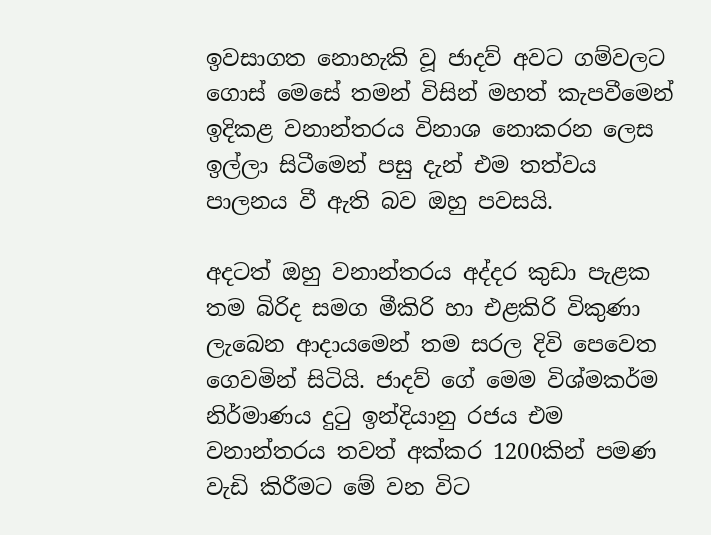ඉවසාගත නොහැකි වූ ජාදව් අවට ගම්වලට ගොස් මෙසේ තමන් විසින් මහත් කැපවීමෙන් ඉදිකළ වනාන්තරය විනාශ නොකරන ලෙස ඉල්ලා සිටීමෙන් පසු දැන් එම තත්වය පාලනය වී ඇති බව ඔහු පවසයි.

අදටත් ඔහු වනාන්තරය අද්දර කුඩා පැළක තම බිරිද සමග මීකිරි හා එළකිරි විකුණා ලැබෙන ආදායමෙන් තම සරල දිවි පෙවෙත ගෙවමින් සිටියි. ජාදව් ගේ මෙම විශ්මකර්ම නිර්මාණය දුටු ඉන්දියානු රජය එම වනාන්තරය තවත් අක්කර 1200කින් පමණ වැඩි කිරීමට මේ වන විට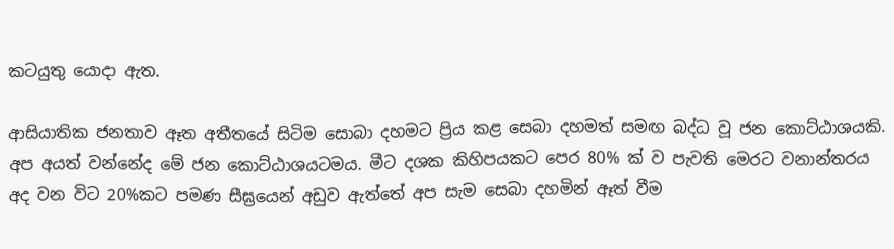කටයුතු යොදා ඇත.

ආසියාතික ජනතාව ඈත අතීතයේ සිටිම සොබා දහමට ප්‍රිය කළ සෙබා දහමත් සමඟ බද්ධ වූ ජන කොට්ඨාශයකි. අප අයත් වන්නේද මේ ජන කොට්ඨාශයටමය. මීට දශක කිහිපයකට පෙර 80% ක් ව පැවති මෙරට වනාන්තරය අද වන විට 20%කට පමණ සීඝ්‍රයෙන් අඩුව ඇත්තේ අප සැම සෙබා දහමින් ඈත් වීම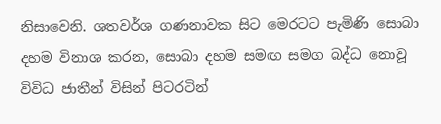නිසාවෙනි. ශතවර්ශ ගණනාවක සිට මෙරටට පැමිණි සොබා දහම විනාශ කරන, සොබා දහම සමඟ සමග බද්ධ නොවූ විවිධ ජාතීන් විසින් පිටරටින්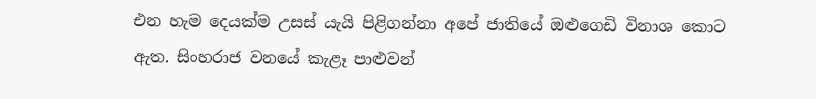එන හැම දෙයක්ම උසස් යැයි පිළිගන්නා අපේ ජාතියේ ඔළුගෙඩි විනාශ කොට ඇත. සිංහරාජ වනයේ කැළෑ පාළුවන්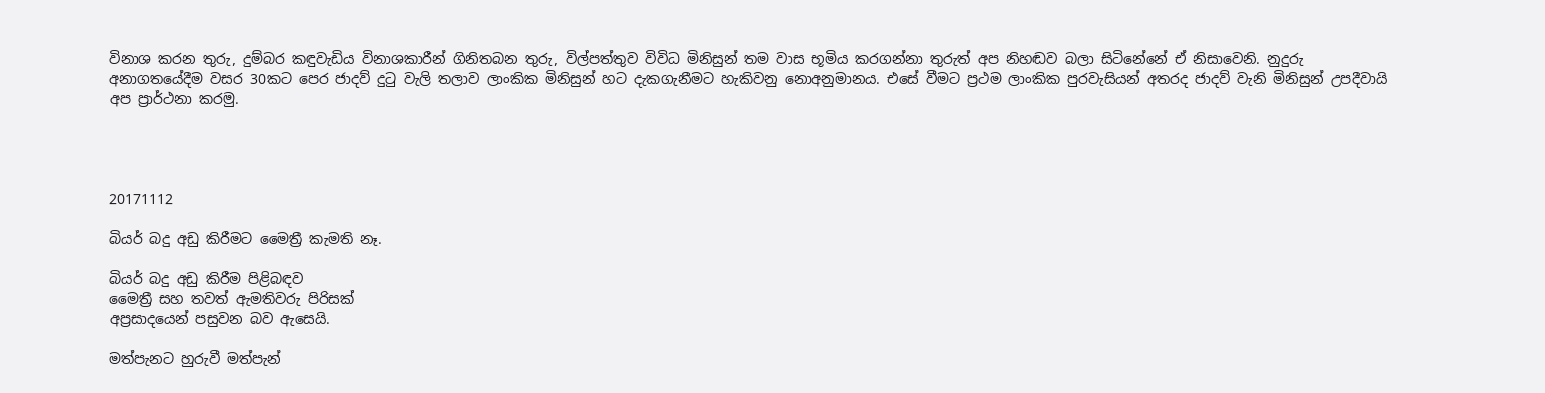විනාශ කරන තුරු, දුම්බර කඳුවැඩිය විනාශකාරීන් ගිනිතබන තුරු, විල්පත්තුව විවිධ මිනිසුන් තම වාස භූමිය කරගන්නා තුරුත් අප නිහඬව බලා සිටිනේනේ ඒ නිසාවෙනි. නුදුරු අනාගතයේදීම වසර 30කට පෙර ජාදව් දුටු වැලි තලාව ලාංකික මිනිසුන් හට දැකගැනීමට හැකිවනු නොඅනුමානය. එසේ වීමට ප්‍රථම ලාංකික පුරවැසියන් අතරද ජාදව් වැනි මිනිසුන් උපදීවායි අප ප්‍රාර්ථනා කරමු.




20171112

බියර් බදු අඩු කිරීමට මෛත්‍රී කැමති නෑ.

බියර් බදු අඩු කිරීම පිළිබඳව
මෛත්‍රී සහ තවත් ඇමතිවරු පිරිසක්
අප්‍රසාදයෙන් පසුවන බව ඇසෙයි.

මත්පැනට හුරුවී මත්පැන්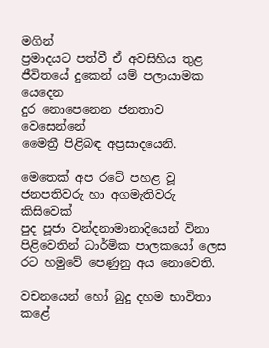මගින්
ප්‍රමාදයට පත්වී ඒ අවසිහිය තුළ
ජීවිතයේ දුකෙන් යම් පලායාමක යෙදෙන
දුර නොපෙනෙන ජනතාව වෙසෙන්නේ
මෛත්‍රී පිළිබඳ අප්‍රසාදයෙනි.

මෙතෙක් අප රටේ පහළ වූ
ජනපතිවරු හා අගමැතිවරු කිසිවෙක්
පුද පූජා වන්දනාමානාදියෙන් විනා
පිළිවෙතින් ධාර්මික පාලකයෝ ලෙස
රට හමුවේ පෙණුනු අය නොවෙති.

වචනයෙන් හෝ බුදු දහම භාවිතා කළේ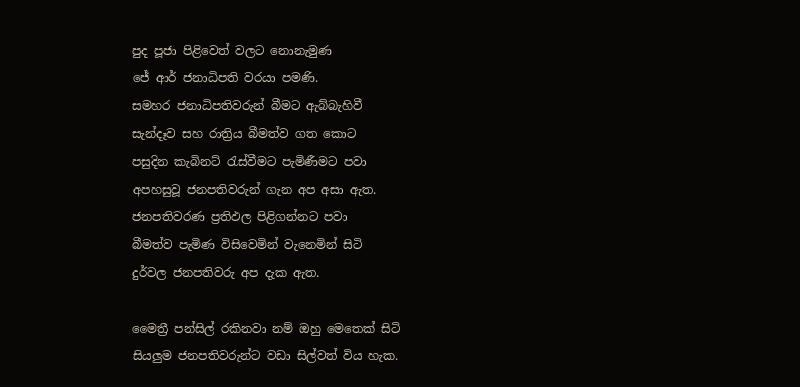පුද පූජා පිළිවෙත් වලට නොනැමුණ
ජේ ආර් ජනාධිපති වරයා පමණි.
සමහර ජනාධිපතිවරුන් බීමට ඇබ්බැහිවී
සැන්දෑව සහ රාත්‍රිය බීමත්ව ගත කොට
පසුදින කැබිනට් රැස්වීමට පැමිණීමට පවා
අපහසුවූ ජනපතිවරුන් ගැන අප අසා ඇත.
ජනපතිවරණ ප්‍රතිඵල පිළිගන්නට පවා
බීමත්ව පැමිණ විසිවෙමින් වැනෙමින් සිටි
දුර්වල ජනපතිවරු අප දැක ඇත.

මෛත්‍රී පන්සිල් රකිනවා නම් ඔහු මෙතෙක් සිටි
සියලුම ජනපතිවරුන්ට වඩා සිල්වත් විය හැක.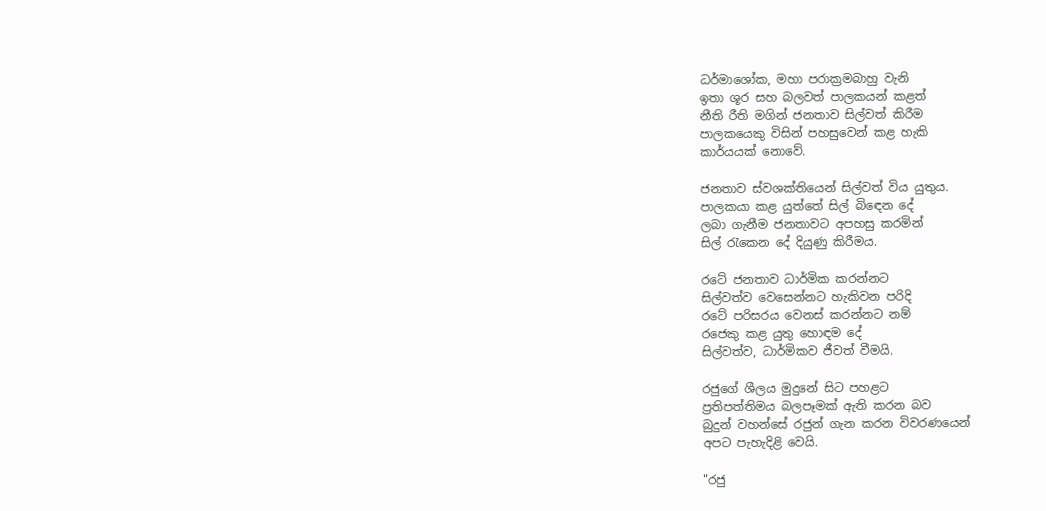ධර්මාශෝක, මහා පරාක්‍රමබාහු වැනි
ඉතා ශූර සහ බලවත් පාලකයන් කළත්
නීති රීති මගින් ජනතාව සිල්වත් කිරීම
පාලකයෙකු විසින් පහසුවෙන් කළ හැකි
කාර්යයක් නොවේ.

ජනතාව ස්වශක්තියෙන් සිල්වත් විය යුතුය.
පාලකයා කළ යුත්තේ සිල් බිඳෙන දේ
ලබා ගැනීම ජනතාවට අපහසු කරමින්
සිල් රැකෙන දේ දියුණු කිරීමය.

රටේ ජනතාව ධාර්මික කරන්නට
සිල්වත්ව වෙසෙන්නට හැකිවන පරිදි
රටේ පරිසරය වෙනස් කරන්නට නම්
රජෙකු කළ යුතු හොඳම දේ
සිල්වත්ව, ධාර්මිකව ජීවත් වීමයි.

රජුගේ ශීලය මුදුනේ සිට පහළට
ප්‍රතිපත්තිමය බලපෑමක් ඇති කරන බව
බුදුන් වහන්සේ රජුන් ගැන කරන විවරණයෙන්
අපට පැහැදිළි වෙයි.

"රජු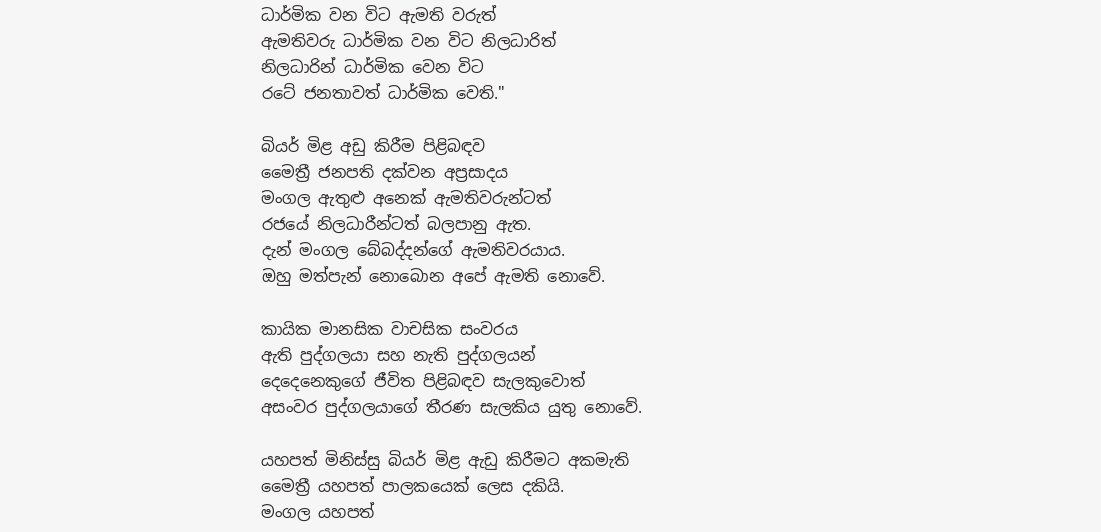ධාර්මික වන විට ඇමති වරුත්
ඇමතිවරු ධාර්මික වන විට නිලධාරිත්
නිලධාරින් ධාර්මික වෙන විට
රටේ ජනතාවත් ධාර්මික වෙති."

බියර් මිළ අඩු කිරීම පිළිබඳව
මෛත්‍රී ජනපති දක්වන අප්‍රසාදය
මංගල ඇතුළු අනෙක් ඇමතිවරුන්ටත්
රජයේ නිලධාරීන්ටත් බලපානු ඇත.
දැන් මංගල බේබද්දන්ගේ ඇමතිවරයාය.
ඔහු මත්පැන් නොබොන අපේ ඇමති නොවේ.

කායික මානසික වාචසික සංවරය
ඇති පුද්ගලයා සහ නැති පුද්ගලයන්
දෙදෙනෙකුගේ ජීවිත පිළිබඳව සැලකුවොත්
අසංවර පුද්ගලයාගේ තීරණ සැලකිය යුතු නොවේ.

යහපත් මිනිස්සු බියර් මිළ ඇඩු කිරීමට අකමැති
මෛත්‍රී යහපත් පාලකයෙක් ලෙස දකියි.
මංගල යහපත්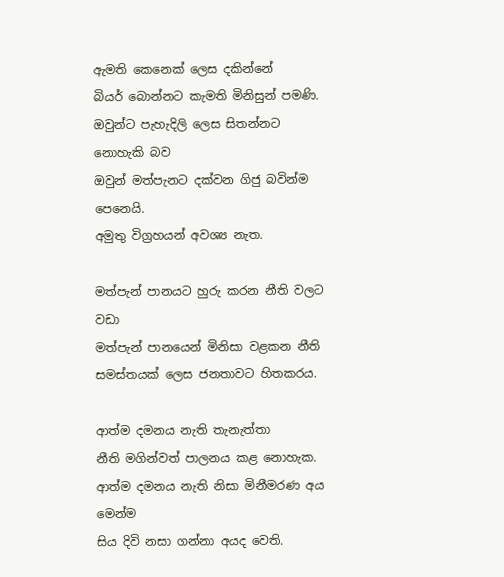ඇමති කෙනෙක් ලෙස දකින්නේ
බියර් බොන්නට කැමති මිනිසුන් පමණි.
ඔවුන්ට පැහැදිලි ලෙස සිතන්නට නොහැකි බව
ඔවුන් මත්පැනට දක්වන ගිජු බවින්ම පෙනෙයි.
අමුතු විග්‍රහයන් අවශ්‍ය නැත.

මත්පැන් පානයට හුරු කරන නීති වලට වඩා
මත්පැන් පානයෙන් මිනිසා වළකන නීති
සමස්තයක් ලෙස ජනතාවට හිතකරය.

ආත්ම දමනය නැති තැනැත්තා
නීති මගින්වත් පාලනය කළ නොහැක.
ආත්ම දමනය නැති නිසා මිනීමරණ අය මෙන්ම
සිය දිවි නසා ගන්නා අයද වෙති.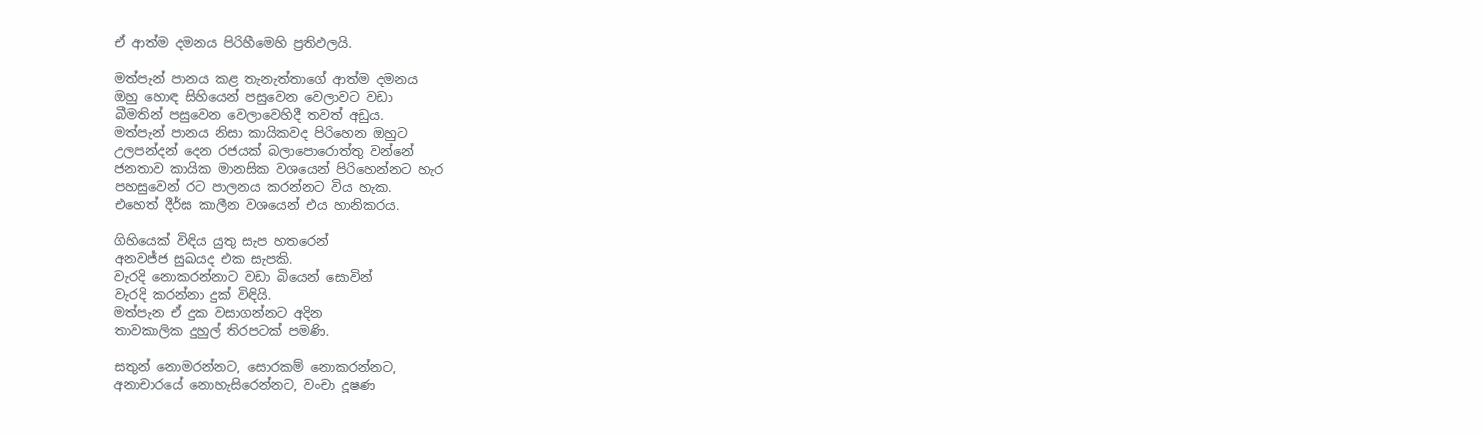ඒ ආත්ම දමනය පිරිහීමෙහි ප්‍රතිඵලයි.

මත්පැන් පානය කළ තැනැත්තාගේ ආත්ම දමනය
ඔහු හොඳ සිහියෙන් පසුවෙන වෙලාවට වඩා
බීමතින් පසුවෙන වෙලාවෙහිදී තවත් අඩුය.
මත්පැන් පානය නිසා කායිකවද පිරිහෙන ඔහුට
උලපන්දන් දෙන රජයක් බලාපොරොත්තු වන්නේ
ජනතාව කායික මානසික වශයෙන් පිරිහෙන්නට හැර
පහසුවෙන් රට පාලනය කරන්නට විය හැක.
එහෙත් දීර්ඝ කාලීන වශයෙන් එය හානිකරය.

ගිහියෙක් විඳිය යුතු සැප හතරෙන්
අනවජ්ජ සුඛයද එක සැපකි.
වැරදි නොකරන්නාට වඩා බියෙන් සොවින්
වැරදි කරන්නා දුක් විඳියි.
මත්පැන ඒ දුක වසාගන්නට අදින
තාවකාලික දුහුල් තිරපටක් පමණි.

සතුන් නොමරන්නට, සොරකම් නොකරන්නට,
අනාචාරයේ නොහැසිරෙන්නට, වංචා දූෂණ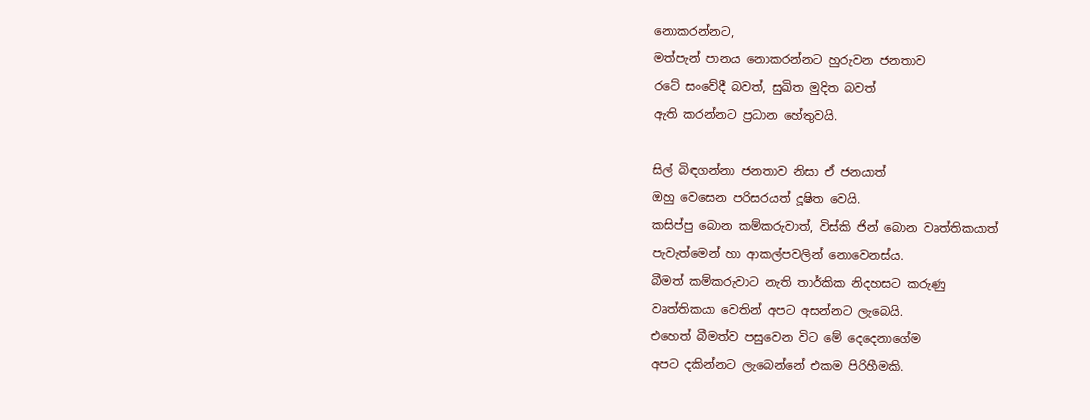නොකරන්නට,
මත්පැන් පානය නොකරන්නට හුරුවන ජනතාව
රටේ සංවේදී බවත්, සුඛිත මුදිත බවත්
ඇති කරන්නට ප්‍රධාන හේතුවයි.

සිල් බිඳගන්නා ජනතාව නිසා ඒ ජනයාත්
ඔහු වෙසෙන පරිසරයත් දූෂිත වෙයි.
කසිප්පු බොන කම්කරුවාත්, විස්කි ජින් බොන වෘත්තිකයාත්
පැවැත්මෙන් හා ආකල්පවලින් නොවෙනස්ය.
බීමත් කම්කරුවාට නැති තාර්කික නිදහසට කරුණු
වෘත්තිකයා වෙතින් අපට අසන්නට ලැබෙයි.
එහෙත් බීමත්ව පසුවෙන විට මේ දෙදෙනාගේම
අපට දකින්නට ලැබෙන්නේ එකම පිරිහීමකි.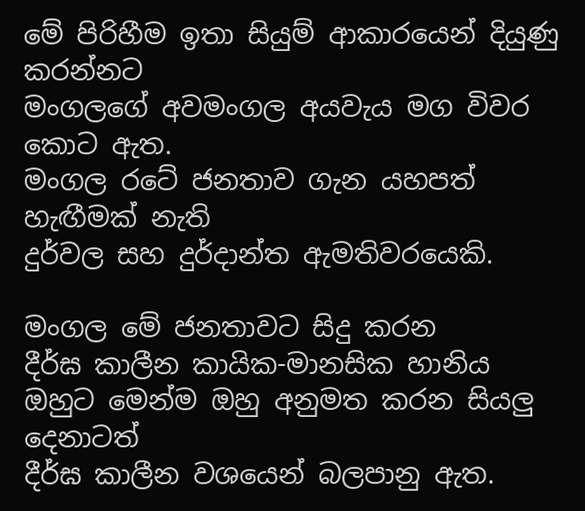මේ පිරිහීම ඉතා සියුම් ආකාරයෙන් දියුණු කරන්නට
මංගලගේ අවමංගල අයවැය මග විවර කොට ඇත.
මංගල රටේ ජනතාව ගැන යහපත් හැඟීමක් නැති
දුර්වල සහ දුර්දාන්ත ඇමතිවරයෙකි.

මංගල මේ ජනතාවට සිදු කරන
දීර්ඝ කාලීන කායික-මානසික හානිය
ඔහුට මෙන්ම ඔහු අනුමත කරන සියලු දෙනාටත්
දීර්ඝ කාලීන වශයෙන් බලපානු ඇත.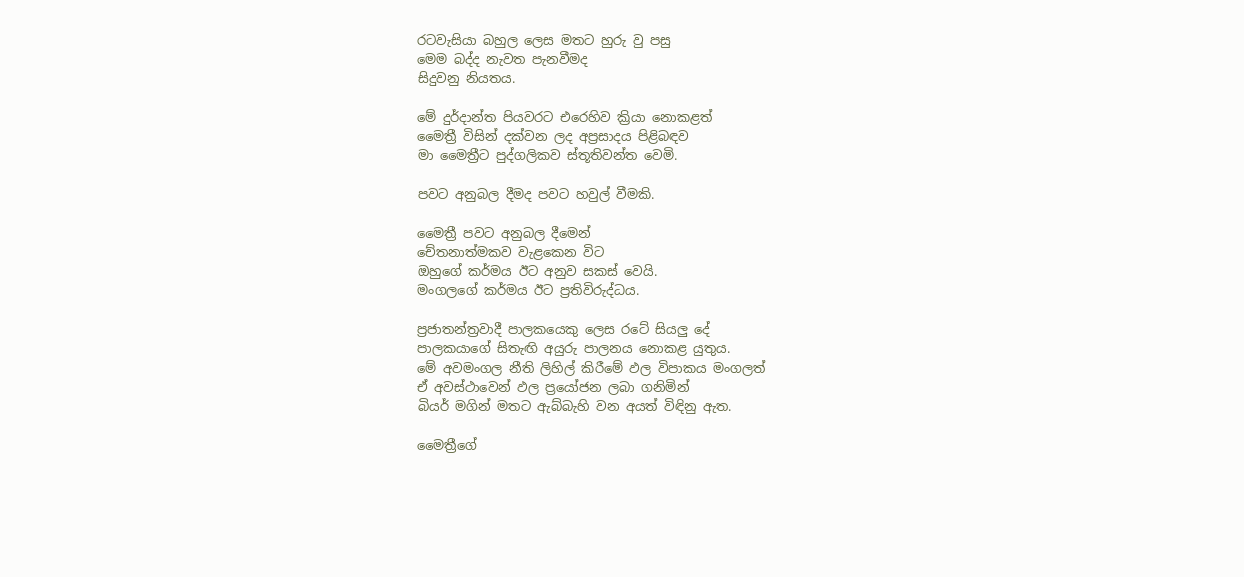රටවැසියා බහුල ලෙස මතට හුරු වු පසු
මෙම බද්ද නැවත පැනවීමද
සිදුවනු නියතය.

මේ දුර්දාන්ත පියවරට එරෙහිව ක්‍රියා නොකළත්
මෛත්‍රී විසින් දක්වන ලද අප්‍රසාදය පිළිබඳව
මා මෛත්‍රීට පුද්ගලිකව ස්තූතිවන්ත වෙමි.

පවට අනුබල දීමද පවට හවුල් වීමකි.

මෛත්‍රී පවට අනුබල දීමෙන්
චේතනාත්මකව වැළකෙන විට
ඔහුගේ කර්මය ඊට අනුව සකස් වෙයි.
මංගලගේ කර්මය ඊට ප්‍රතිවිරුද්ධය.

ප්‍රජාතන්ත්‍රවාදී පාලකයෙකු ලෙස රටේ සියලු දේ
පාලකයාගේ සිතැඟි අයුරු පාලනය නොකළ යුතුය.
මේ අවමංගල නීති ලිහිල් කිරීමේ ඵල විපාකය මංගලත්
ඒ අවස්ථාවෙන් ඵල ප්‍රයෝජන ලබා ගනිමින්
බියර් මගින් මතට ඇබ්බැහි වන අයත් විඳිනු ඇත.

මෛත්‍රීගේ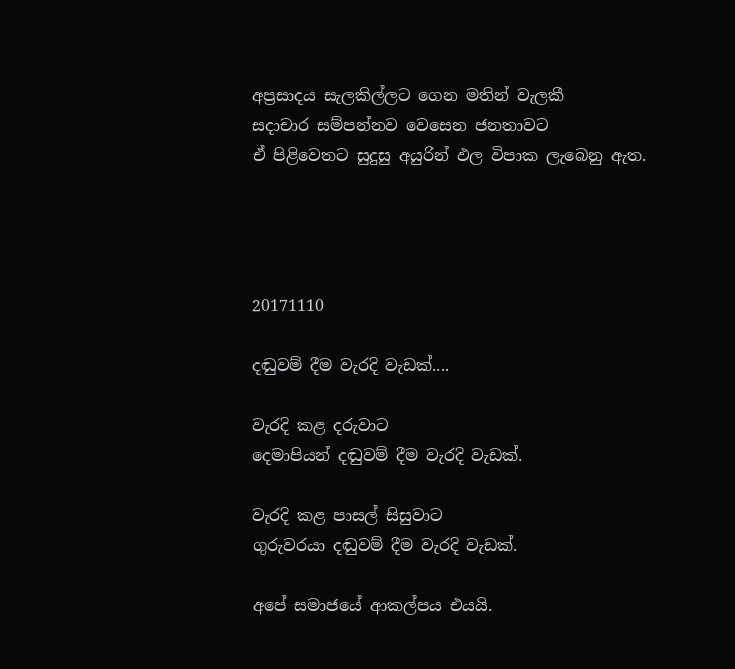අප්‍රසාදය සැලකිල්ලට ගෙන මතින් වැලකී
සදාචාර සම්පන්නව වෙසෙන ජනතාවට
ඒ පිළිවෙතට සුදුසු අයුරින් ඵල විපාක ලැබෙනු ඇත.




20171110

දඬුවම් දීම වැරදි වැඩක්....

වැරදි කළ දරුවාට
දෙමාපියන් දඬුවම් දීම වැරදි වැඩක්.

වැරදි කළ පාසල් සිසුවාට
ගුරුවරයා දඬුවම් දීම වැරදි වැඩක්.

අපේ සමාජයේ ආකල්පය එයයි.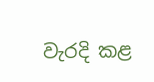වැරදි කළ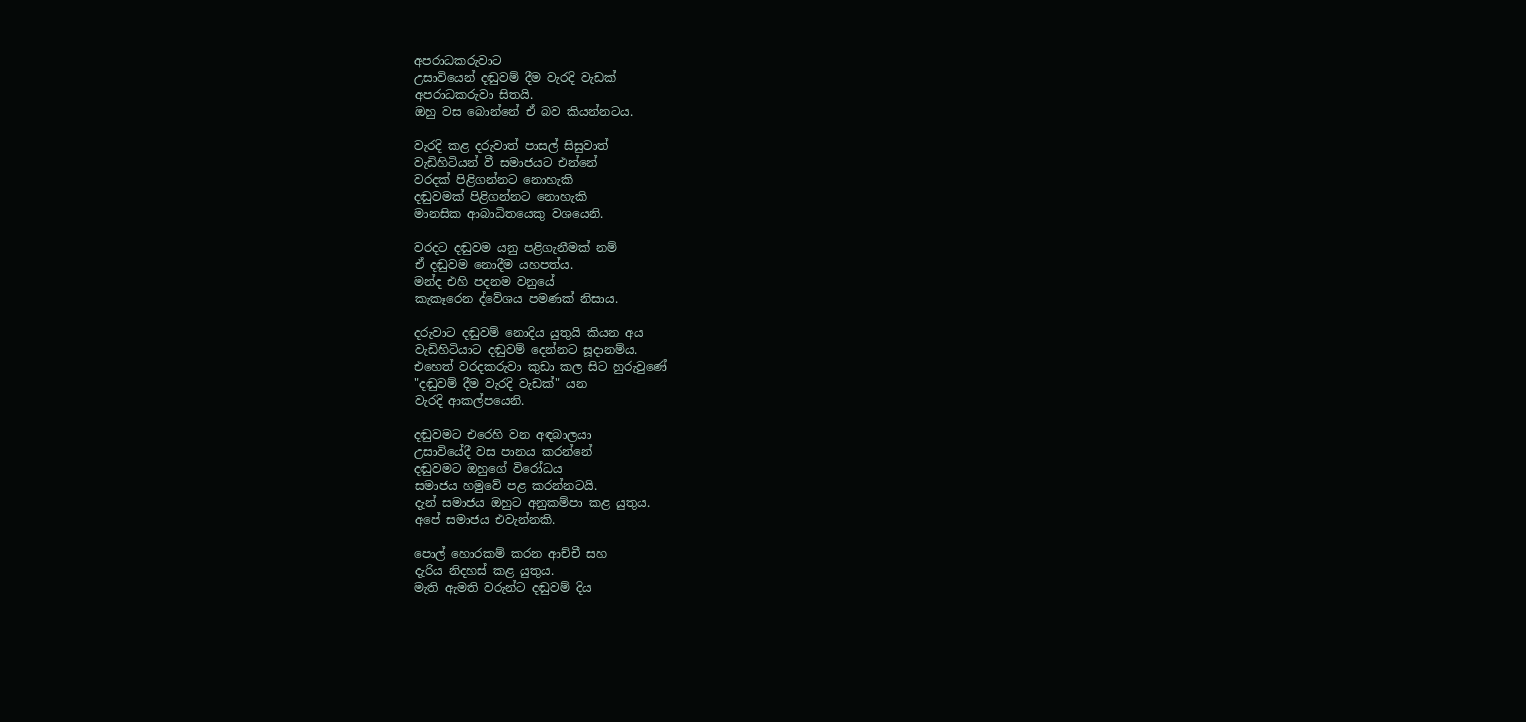අපරාධකරුවාට
උසාවියෙන් දඬුවම් දීම වැරදි වැඩක්
අපරාධකරුවා සිතයි.
ඔහු වස බොන්නේ ඒ බව කියන්නටය.

වැරදි කළ දරුවාත් පාසල් සිසුවාත්
වැඩිහිටියන් වී සමාජයට එන්නේ
වරදක් පිළිගන්නට නොහැකි
දඬුවමක් පිළිගන්නට නොහැකි
මානසික ආබාධිතයෙකු වශයෙනි.

වරදට දඬුවම යනු පළිගැනීමක් නම්
ඒ දඬුවම නොදීම යහපත්ය.
මන්ද එහි පදනම වනුයේ
කැකෑරෙන ද්වේශය පමණක් නිසාය.

දරුවාට දඬුවම් නොදිය යුතුයි කියන අය
වැඩිහිටියාට දඬුවම් දෙන්නට සූදානම්ය.
එහෙත් වරදකරුවා කුඩා කල සිට හුරුවුණේ
"දඬුවම් දීම වැරදි වැඩක්" යන
වැරදි ආකල්පයෙනි.

දඬුවමට එරෙහි වන අඳබාලයා
උසාවියේදී වස පානය කරන්නේ
දඬුවමට ඔහුගේ විරෝධය
සමාජය හමුවේ පළ කරන්නටයි.
දැන් සමාජය ඔහුට අනුකම්පා කළ යුතුය.
අපේ සමාජය එවැන්නකි.

පොල් හොරකම් කරන ආච්චී සහ
දැරිය නිදහස් කළ යුතුය.
මැති ඇමති වරුන්ට දඬුවම් දිය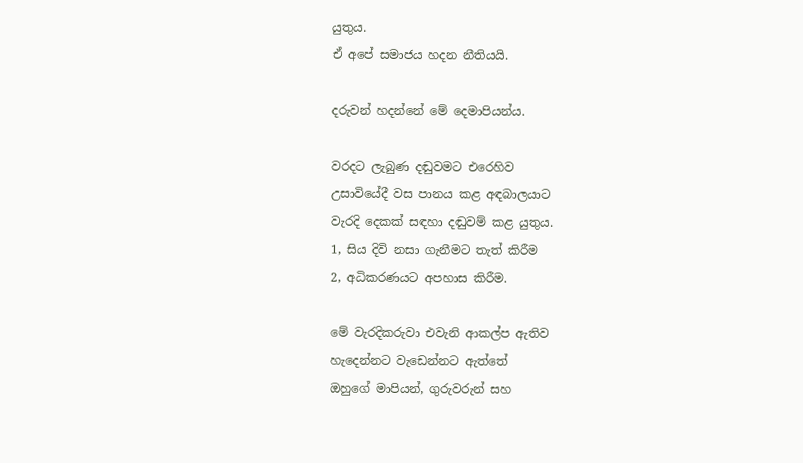යුතුය.
ඒ අපේ සමාජය හදන නීතියයි.

දරුවන් හදන්නේ මේ දෙමාපියන්ය.

වරදට ලැබුණ දඬුවමට එරෙහිව
උසාවියේදී වස පානය කළ අඳබාලයාට
වැරදි දෙකක් සඳහා දඬුවම් කළ යුතුය.
1, සිය දිවි නසා ගැනීමට තැත් කිරීම
2, අධිකරණයට අපහාස කිරීම.

මේ වැරදිකරුවා එවැනි ආකල්ප ඇතිව
හැදෙන්නට වැඩෙන්නට ඇත්තේ
ඔහුගේ මාපියන්, ගුරුවරුන් සහ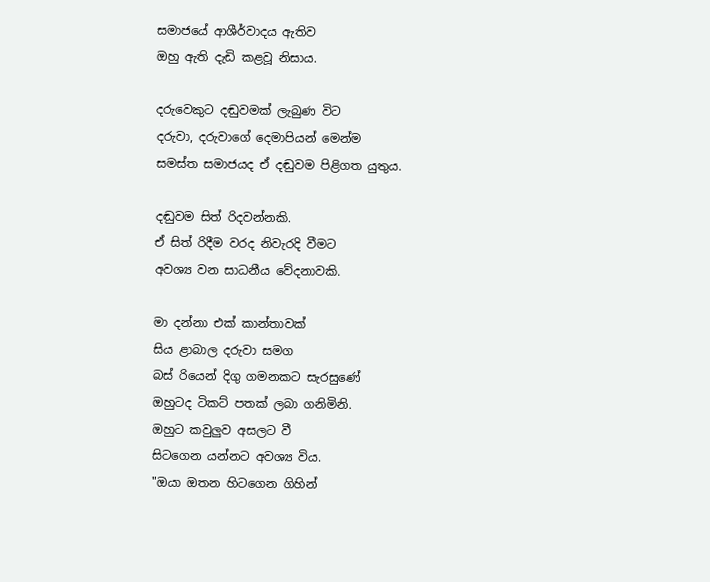සමාජයේ ආශීර්වාදය ඇතිව
ඔහු ඇති දැඩි කළවූ නිසාය.

දරුවෙකුට දඬුවමක් ලැබුණ විට
දරුවා, දරුවාගේ දෙමාපියන් මෙන්ම
සමස්ත සමාජයද ඒ දඬුවම පිළිගත යුතුය.

දඬුවම සිත් රිදවන්නකි.
ඒ සිත් රිදීම වරද නිවැරදි වීමට
අවශ්‍ය වන සාධනීය වේදනාවකි.

මා දන්නා එක් කාන්තාවක්
සිය ළාබාල දරුවා සමග
බස් රියෙන් දිගු ගමනකට සැරසුණේ
ඔහුටද ටිකට් පතක් ලබා ගනිමිනි.
ඔහුට කවුලුව අසලට වී
සිටගෙන යන්නට අවශ්‍ය විය.
"ඔයා ඔතන හිටගෙන ගිහින්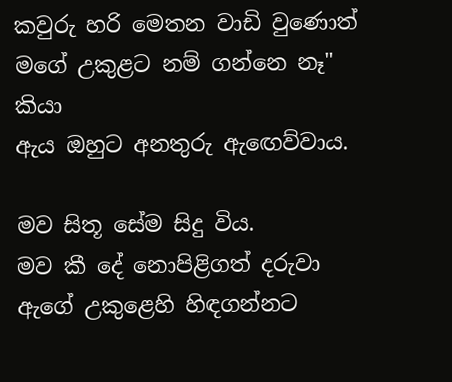කවුරු හරි මෙතන වාඩි වුණොත්
මගේ උකුළට නම් ගන්නෙ නෑ" කියා
ඇය ඔහුට අනතුරු ඇඟෙව්වාය.

මව සිතූ සේම සිදු විය.
මව කී දේ නොපිළිගත් දරුවා
ඇගේ උකුළෙහි හිඳගන්නට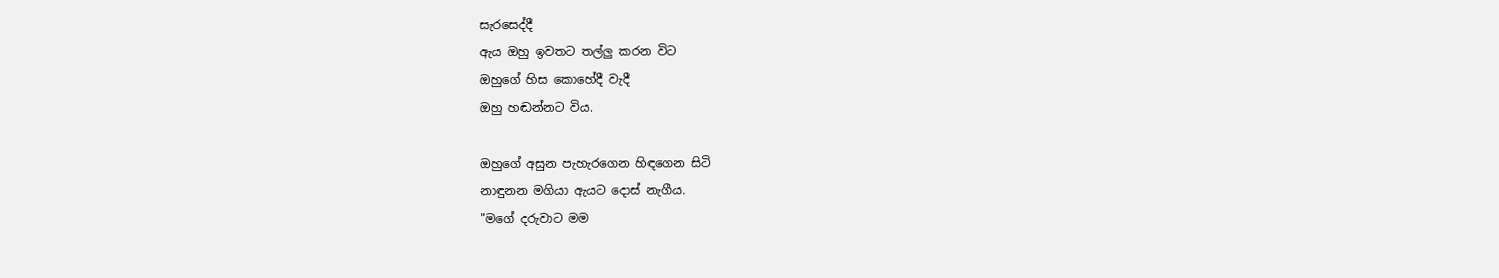සැරසෙද්දී
ඇය ඔහු ඉවතට තල්ලු කරන විට
ඔහුගේ හිස කොහේදී වැදී
ඔහු හඬන්නට විය.

ඔහුගේ අසුන පැහැරගෙන හිඳගෙන සිටි
නාඳුනන මගියා ඇයට දොස් නැගීය.
"මගේ දරුවාට මම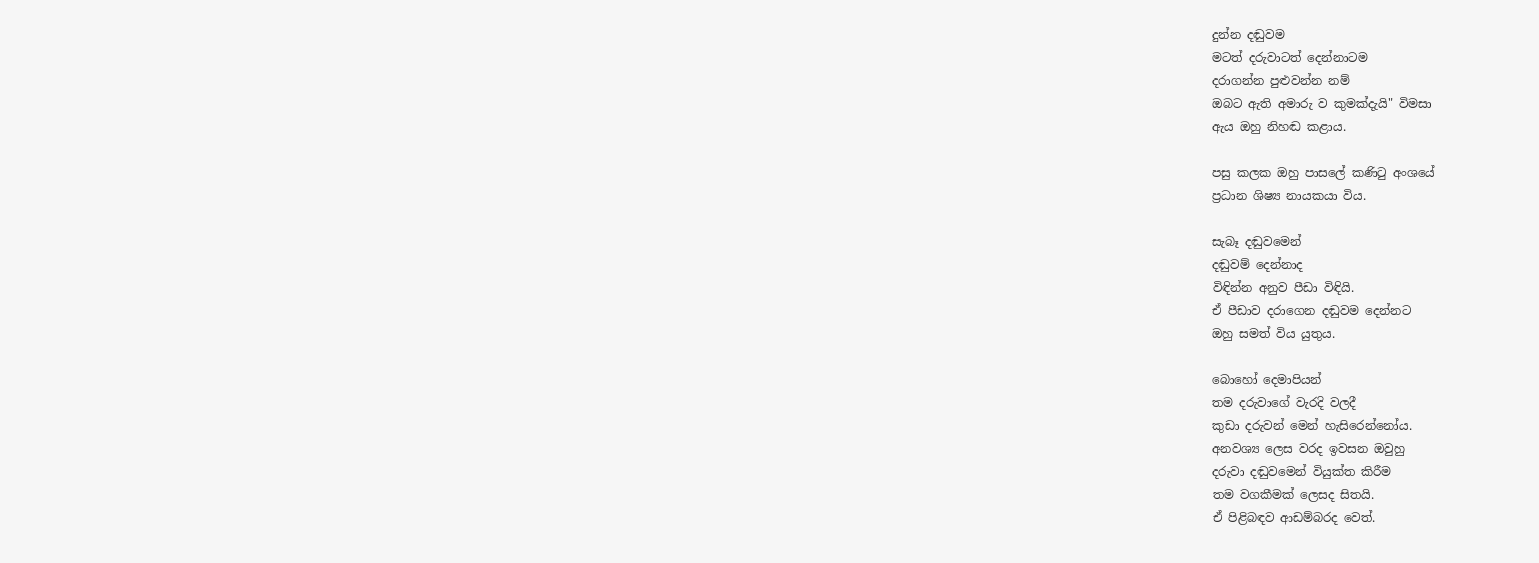දුන්න දඬුවම
මටත් දරුවාටත් දෙන්නාටම
දරාගන්න පුළුවන්න නම්
ඔබට ඇති අමාරු ව කුමක්දැයි" විමසා
ඇය ඔහු නිහඬ කළාය.

පසු කලක ඔහු පාසලේ කණිටු අංශයේ
ප්‍රධාන ශිෂ්‍ය නායකයා විය.

සැබෑ දඬුවමෙන්
දඬුවම් දෙන්නාද
විඳින්න අනුව පීඩා විඳියි.
ඒ පීඩාව දරාගෙන දඬුවම දෙන්නට
ඔහු සමත් විය යුතුය.

බොහෝ දෙමාපියන්
තම දරුවාගේ වැරදි වලදී
කුඩා දරුවන් මෙන් හැසිරෙන්නෝය.
අනවශ්‍ය ලෙස වරද ඉවසන ඔවුහු
දරුවා දඬුවමෙන් වියුක්ත කිරීම
තම වගකීමක් ලෙසද සිතයි.
ඒ පිළිබඳව ආඩම්බරද වෙත්.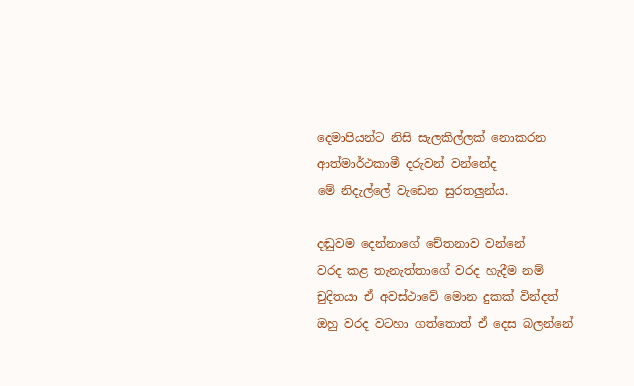දෙමාපියන්ට නිසි සැලකිල්ලක් නොකරන
ආත්මාර්ථකාමී දරුවන් වන්නේද
මේ නිදැල්ලේ වැඩෙන සුරතලුන්ය.

දඬුවම දෙන්නාගේ චේතනාව වන්නේ
වරද කළ තැනැත්තාගේ වරද හැදීම නම්
චුදිතයා ඒ අවස්ථාවේ මොන දුකක් වින්දත්
ඔහු වරද වටහා ගත්තොත් ඒ දෙස බලන්නේ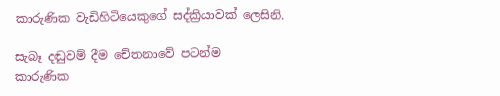කාරුණික වැඩිහිටියෙකුගේ සද්ක්‍රියාවක් ලෙසිනි.

සැබෑ දඬුවම් දීම චේතනාවේ පටන්ම
කාරුණික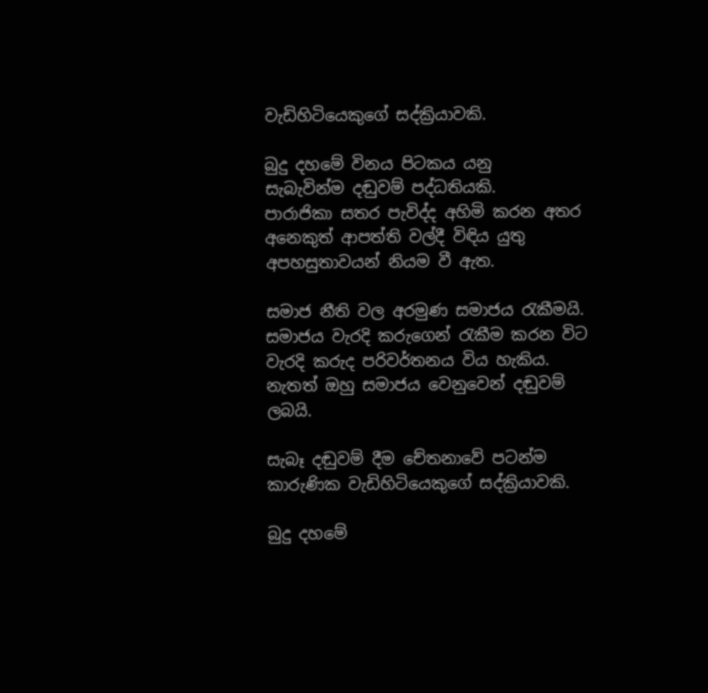වැඩිහිටියෙකුගේ සද්ක්‍රියාවකි.

බුදු දහමේ විනය පිටකය යනු
සැබැවින්ම දඬුවම් පද්ධතියකි.
පාරාජිකා සතර පැවිද්ද අහිමි කරන අතර
අනෙකුත් ආපත්ති වල්දී විඳිය යුතු
අපහසුතාවයන් නියම වී ඇත.

සමාජ නීති වල අරමුණ සමාජය රැකීමයි.
සමාජය වැරදි කරුගෙන් රැකීම කරන විට
වැරදි කරුද පරිවර්තනය විය හැකිය.
නැතත් ඔහු සමාජය වෙනුවෙන් දඬුවම් ලබයි.

සැබෑ දඬුවම් දීම චේතනාවේ පටන්ම
කාරුණික වැඩිහිටියෙකුගේ සද්ක්‍රියාවකි.

බුදු දහමේ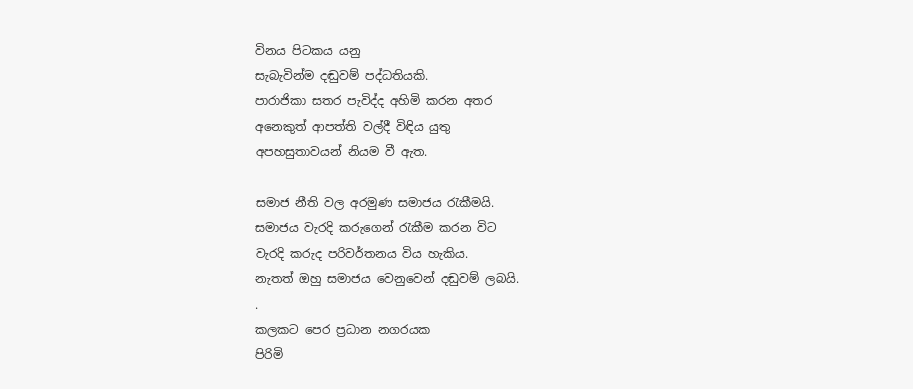විනය පිටකය යනු
සැබැවින්ම දඬුවම් පද්ධතියකි.
පාරාජිකා සතර පැවිද්ද අහිමි කරන අතර
අනෙකුත් ආපත්ති වල්දී විඳිය යුතු
අපහසුතාවයන් නියම වී ඇත.

සමාජ නීති වල අරමුණ සමාජය රැකීමයි.
සමාජය වැරදි කරුගෙන් රැකීම කරන විට
වැරදි කරුද පරිවර්තනය විය හැකිය.
නැතත් ඔහු සමාජය වෙනුවෙන් දඬුවම් ලබයි.
.
කලකට පෙර ප්‍රධාන නගරයක
පිරිමි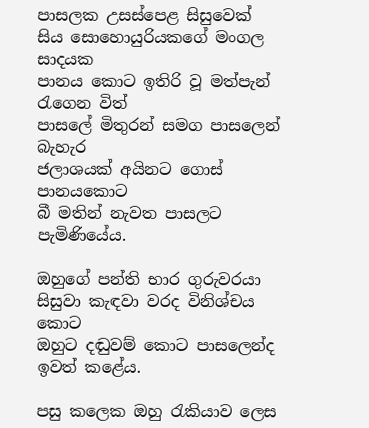පාසලක උසස්පෙළ සිසුවෙක්
සිය සොහොයුරියකගේ මංගල සාදයක
පානය කොට ඉතිරි වූ මත්පැන් රැගෙන විත්
පාසලේ මිතුරන් සමග පාසලෙන් බැහැර
ජලාශයක් අයිනට ගොස් පානයකොට
බී මතින් නැවත පාසලට පැමිණියේය.

ඔහුගේ පන්ති භාර ගුරුවරයා
සිසුවා කැඳවා වරද විනිශ්චය කොට
ඔහුට දඬුවම් කොට පාසලෙන්ද ඉවත් කළේය.

පසු කලෙක ඔහු රැකියාව ලෙස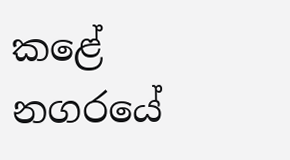කළේ
නගරයේ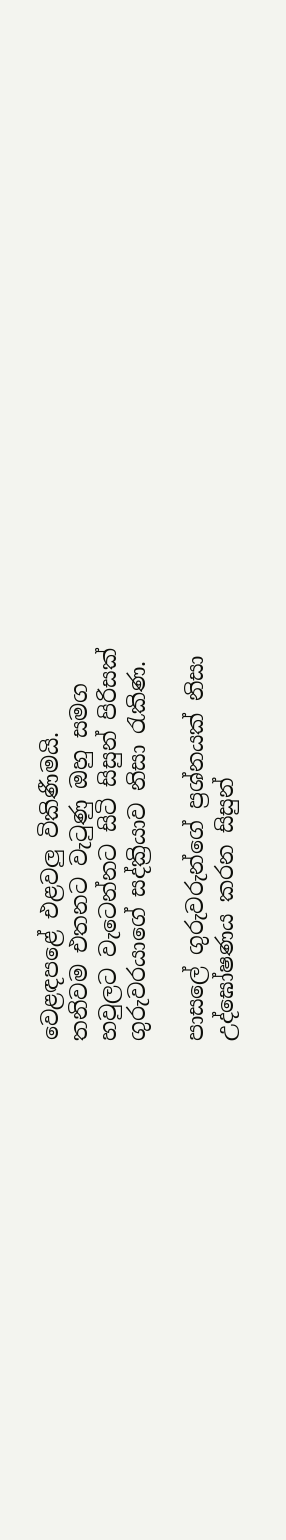වෙළඳපළේ එළවලු විකිණීමයි.
තනිවම එතනට වැටුණු ඔහු සමග
හවුලට වැටෙන්නට සිටි සිසුන් පිරිසක්
ගුරුවරයාගේ සද්ක්‍රියාව නිසා රැකිණ.

පාසලේ ගුරුවරුන්ගේ ප්‍රශ්නයක් නිසා
උද්ඝෝෂණය කරන සිසුන්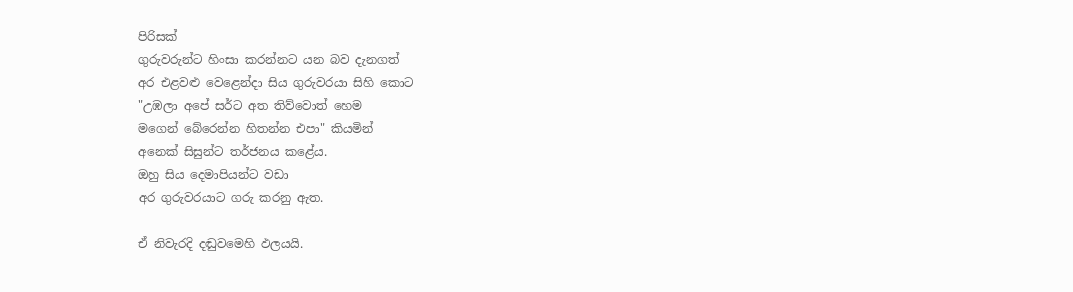පිරිසක්
ගුරුවරුන්ට හිංසා කරන්නට යන බව දැනගත්
අර එළවළු වෙළෙන්දා සිය ගුරුවරයා සිහි කොට
"උඹලා අපේ සර්ට අත තිව්වොත් හෙම
මගෙන් බේරෙන්න හිතන්න එපා" කියමින්
අනෙක් සිසුන්ට තර්ජනය කළේය.
ඔහු සිය දෙමාපියන්ට වඩා
අර ගුරුවරයාට ගරු කරනු ඇත.

ඒ නිවැරදි දඬුවමෙහි ඵලයයි.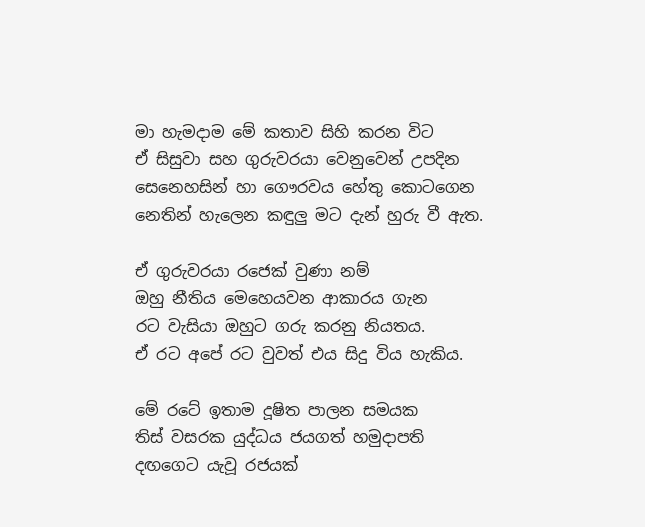මා හැමදාම මේ කතාව සිහි කරන විට
ඒ සිසුවා සහ ගුරුවරයා වෙනුවෙන් උපදින
සෙනෙහසින් හා ගෞරවය හේතු කොටගෙන
නෙතින් හැලෙන කඳුලු මට දැන් හුරු වී ඇත.

ඒ ගුරුවරයා රජෙක් වුණා නම්
ඔහු නීතිය මෙහෙයවන ආකාරය ගැන
රට වැසියා ඔහුට ගරු කරනු නියතය.
ඒ රට අපේ රට වුවත් එය සිදු විය හැකිය.

මේ රටේ ඉතාම දූෂිත පාලන සමයක
තිස් වසරක යුද්ධය ජයගත් හමුදාපති
දඟගෙට යැවූ රජයක්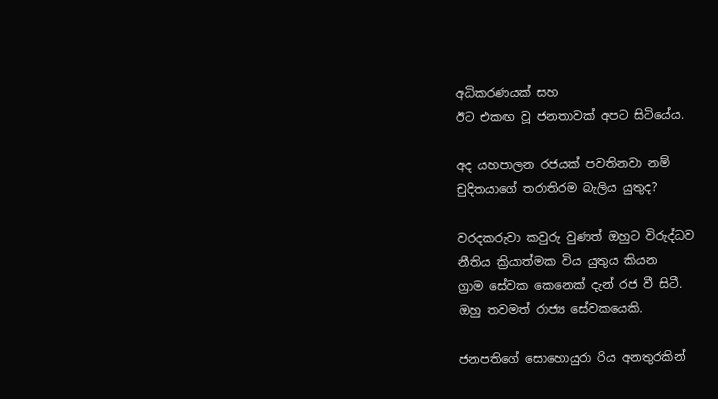අධිකරණයක් සහ
ඊට එකඟ වූ ජනතාවක් අපට සිටියේය.

අද යහපාලන රජයක් පවතිනවා නම්
චුදිතයාගේ තරාතිරම බැලිය යුතුද?

වරදකරුවා කවුරු වුණත් ඔහුට විරුද්ධව
නීතිය ක්‍රියාත්මක විය යුතුය කියන
ග්‍රාම සේවක කෙනෙක් දැන් රජ වී සිටී.
ඔහු තවමත් රාජ්‍ය සේවකයෙකි.

ජනපතිගේ සොහොයුරා රිය අනතුරකින්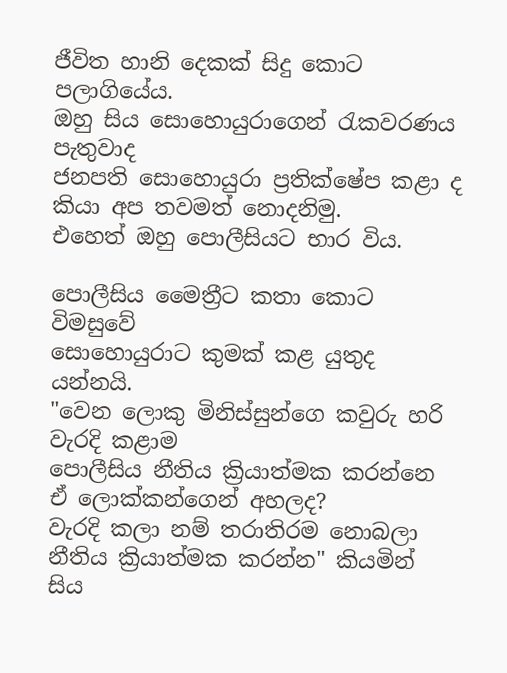ජීවිත හානි දෙකක් සිදු කොට පලාගියේය.
ඔහු සිය සොහොයුරාගෙන් රැකවරණය පැතුවාද
ජනපති සොහොයුරා ප්‍රතික්ෂේප කළා ද
කියා අප තවමත් නොදනිමු.
එහෙත් ඔහු පොලීසියට භාර විය.

පොලීසිය මෛත්‍රීට කතා කොට විමසුවේ
සොහොයුරාට කුමක් කළ යුතුද යන්නයි.
"වෙන ලොකු මිනිස්සුන්ගෙ කවුරු හරි වැරදි කළාම
පොලීසිය නීතිය ක්‍රියාත්මක කරන්නෙ
ඒ ලොක්කන්ගෙන් අහලද?
වැරදි කලා නම් තරාතිරම නොබලා
නීතිය ක්‍රියාත්මක කරන්න" කියමින්
සිය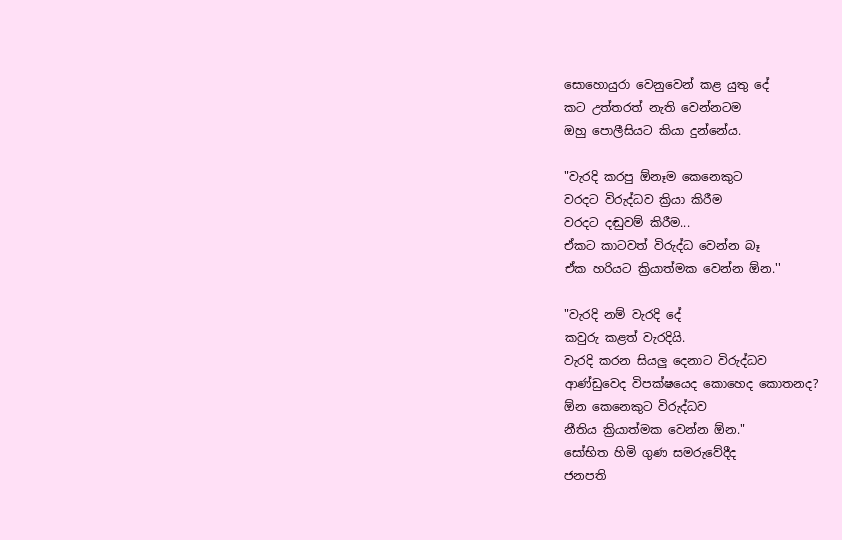සොහොයුරා වෙනුවෙන් කළ යුතු දේ
කට උත්තරත් නැති වෙන්නටම
ඔහු පොලීසියට කියා දුන්නේය.

"වැරදි කරපු ඕනෑම කෙනෙකුට
වරදට විරුද්ධව ක්‍රියා කිරීම
වරදට දඬුවම් කිරීම...
ඒකට කාටවත් විරුද්ධ වෙන්න බෑ
ඒක හරියට ක්‍රියාත්මක වෙන්න ඕන.''

"වැරදි නම් වැරදි දේ
කවුරු කළත් වැරදියි.
වැරදි කරන සියලු දෙනාට විරුද්ධව
ආණ්ඩුවෙද විපක්ෂයෙද කොහෙද කොතනද?
ඕන කෙනෙකුට විරුද්ධව
නීතිය ක්‍රියාත්මක වෙන්න ඕන."
සෝභිත හිමි ගුණ සමරුවේදීද
ජනපති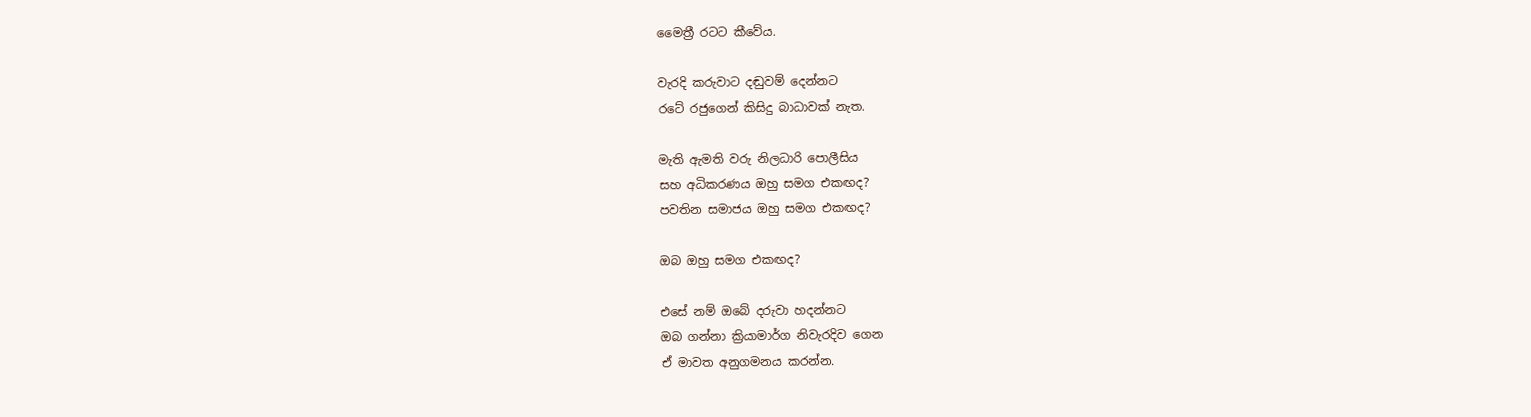මෛත්‍රී රටට කීවේය.

වැරදි කරුවාට දඬුවම් දෙන්නට
රටේ රජුගෙන් කිසිදු බාධාවක් නැත.

මැති ඇමති වරු නිලධාරි පොලීසිය
සහ අධිකරණය ඔහු සමග එකඟද?
පවතින සමාජය ඔහු සමග එකඟද?

ඔබ ඔහු සමග එකඟද?

එසේ නම් ඔබේ දරුවා හදන්නට
ඔබ ගන්නා ක්‍රියාමාර්ග නිවැරදිව ගෙන
ඒ මාවත අනුගමනය කරන්න.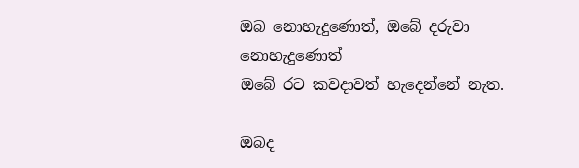ඔබ නොහැදුණොත්, ඔබේ දරුවා නොහැදුණොත්
ඔබේ රට කවදාවත් හැදෙන්නේ නැත.

ඔබද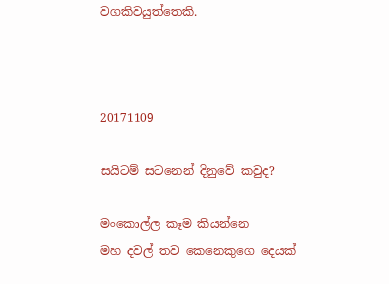වගකිවයුත්තෙකි.



20171109

සයිටම් සටනෙන් දිනුවේ කවුද?

මංකොල්ල කෑම කියන්නෙ
මහ දවල් තව කෙනෙකුගෙ දෙයක්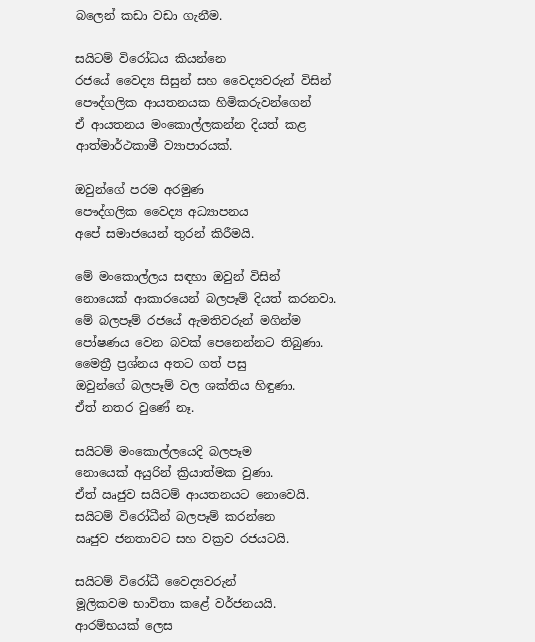බලෙන් කඩා වඩා ගැනීම.

සයිටම් විරෝධය කියන්නෙ
රජයේ වෛද්‍ය සිසුන් සහ වෛද්‍යවරුන් විසින්
පෞද්ගලික ආයතනයක හිමිකරුවන්ගෙන්
ඒ ආයතනය මංකොල්ලකන්න දියත් කළ
ආත්මාර්ථකාමී ව්‍යාපාරයක්.

ඔවුන්ගේ පරම අරමුණ
පෞද්ගලික වෛද්‍ය අධ්‍යාපනය
අපේ සමාජයෙන් තුරන් කිරීමයි.

මේ මංකොල්ලය සඳහා ඔවුන් විසින්
නොයෙක් ආකාරයෙන් බලපෑම් දියත් කරනවා.
මේ බලපෑම් රජයේ ඇමතිවරුන් මගින්ම
පෝෂණය වෙන බවක් පෙනෙන්නට තිබුණා.
මෛත්‍රී ප්‍රශ්නය අතට ගත් පසු
ඔවුන්ගේ බලපෑම් වල ශක්තිය හිඳුණා.
ඒත් නතර වුණේ නෑ.

සයිටම් මංකොල්ලයෙදි බලපෑම
නොයෙක් අයුරින් ක්‍රියාත්මක වුණා.
ඒත් ඍජුව සයිටම් ආයතනයට නොවෙයි.
සයිටම් විරෝධීන් බලපෑම් කරන්නෙ
ඍජුව ජනතාවට සහ වක්‍රව රජයටයි.

සයිටම් විරෝධී වෛද්‍යවරුන්
මූලිකවම භාවිතා කළේ වර්ජනයයි.
ආරම්භයක් ලෙස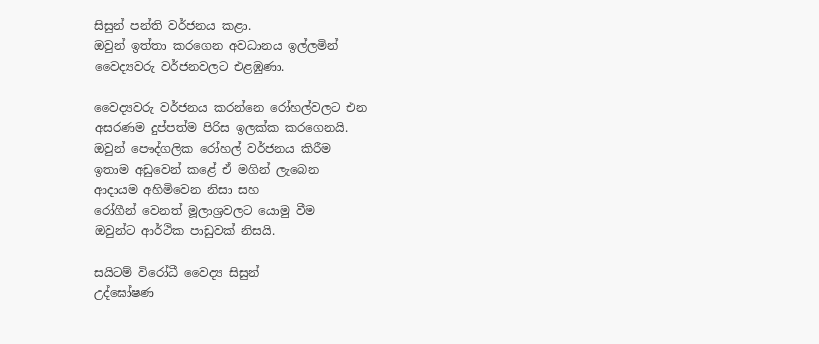සිසුන් පන්ති වර්ජනය කළා.
ඔවුන් ඉත්තා කරගෙන අවධානය ඉල්ලමින්
වෛද්‍යවරු වර්ජනවලට එළඹුණා.

වෛද්‍යවරු වර්ජනය කරන්නෙ රෝහල්වලට එන
අසරණම දුප්පත්ම පිරිස ඉලක්ක කරගෙනයි.
ඔවුන් පෞද්ගලික රෝහල් වර්ජනය කිරීම
ඉතාම අඩුවෙන් කළේ ඒ මගින් ලැබෙන
ආදායම අහිමිවෙන නිසා සහ
රෝගීන් වෙනත් මූලාශ්‍රවලට යොමු වීම
ඔවුන්ට ආර්ථික පාඩුවක් නිසයි.

සයිටම් විරෝධී වෛද්‍ය සිසුන්
උද්ඝෝෂණ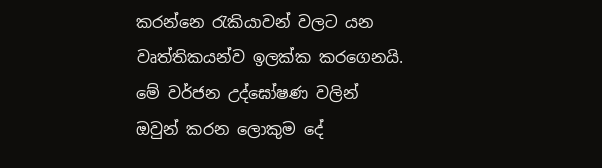කරන්නෙ රැකියාවන් වලට යන
වෘත්තිකයන්ව ඉලක්ක කරගෙනයි.
මේ වර්ජන උද්ඝෝෂණ වලින්
ඔවුන් කරන ලොකුම දේ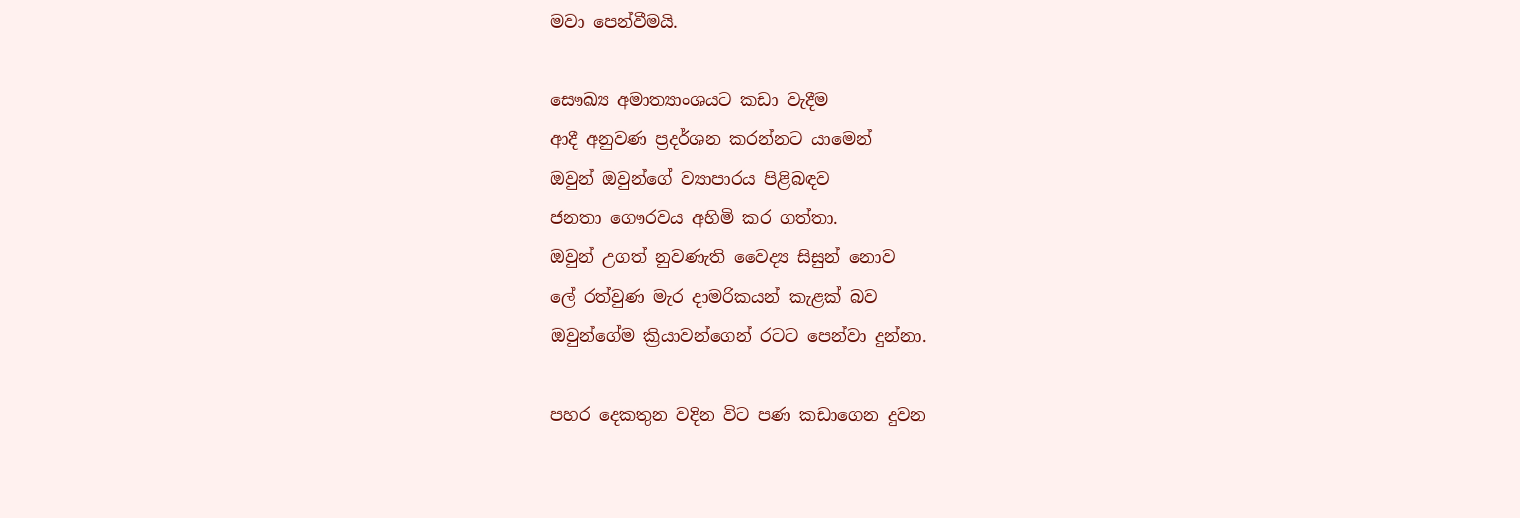මවා පෙන්වීමයි.

සෞඛ්‍ය අමාත්‍යාංශයට කඩා වැදීම
ආදී අනුවණ ප්‍රදර්ශන කරන්නට යාමෙන්
ඔවුන් ඔවුන්ගේ ව්‍යාපාරය පිළිබඳව
ජනතා ගෞරවය අහිමි කර ගත්තා.
ඔවුන් උගත් නුවණැති වෛද්‍ය සිසුන් නොව
ලේ රත්වුණ මැර දාමරිකයන් කැළක් බව
ඔවුන්ගේම ක්‍රියාවන්ගෙන් රටට පෙන්වා දුන්නා.

පහර දෙකතුන වදින විට පණ කඩාගෙන දුවන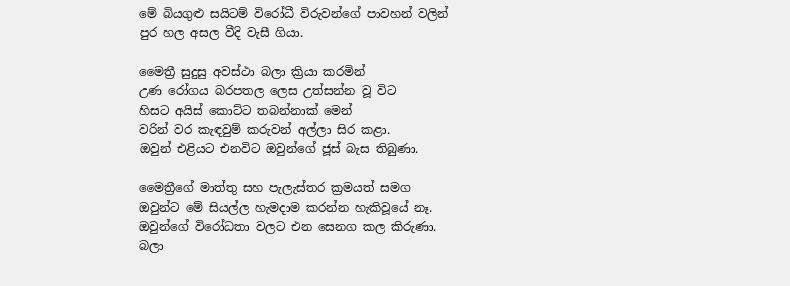මේ බියගුළු සයිටම් විරෝධී විරුවන්ගේ පාවහන් වලින්
පුර හල අසල වීදි වැසී ගියා.

මෛත්‍රී සුදුසු අවස්ථා බලා ක්‍රියා කරමින්
උණ රෝගය බරපතල ලෙස උත්සන්න වූ විට
හිසට අයිස් කොට්ට තබන්නාක් මෙන්
වරින් වර කැඳවුම් කරුවන් අල්ලා සිර කළා.
ඔවුන් එළියට එනවිට ඔවුන්ගේ ජූස් බැස තිබුණා.

මෛත්‍රීගේ මාත්තු සහ පැලැස්තර ක්‍රමයත් සමග
ඔවුන්ට මේ සියල්ල හැමදාම කරන්න හැකිවූයේ නෑ.
ඔවුන්ගේ විරෝධතා වලට එන සෙනග කල කිරුණා.
බලා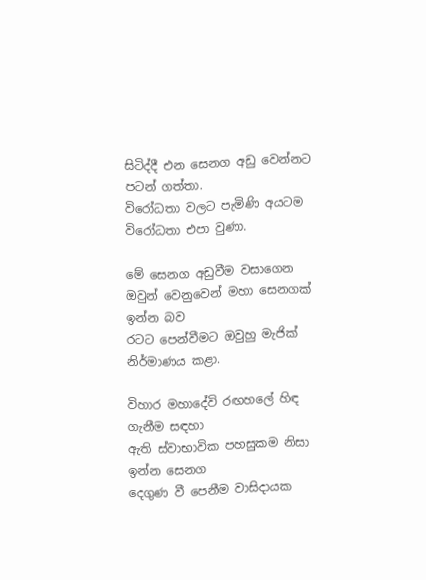සිටිද්දී එන සෙනග අඩු වෙන්නට පටන් ගත්තා.
විරෝධතා වලට පැමිණි අයටම විරෝධතා එපා වුණා.

මේ සෙනග අඩුවීම වසාගෙන
ඔවුන් වෙනුවෙන් මහා සෙනගක් ඉන්න බව
රටට පෙන්වීමට ඔවුහු මැජික් නිර්මාණය කළා.

විහාර මහාදේවි රඟහලේ හිඳ ගැනීම සඳහා
ඇති ස්වාභාවික පහසුකම නිසා ඉන්න සෙනග
දෙගුණ වී පෙනීම වාසිදායක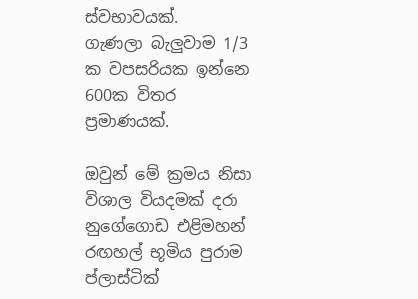ස්වභාවයක්.
ගැණලා බැලුවාම 1/3 ක වපසරියක ඉන්නෙ
600ක විතර ප්‍රමාණයක්.

ඔවුන් මේ ක්‍රමය නිසා විශාල වියදමක් දරා
නුගේගොඩ එළිමහන් රඟහල් භූමිය පුරාම
ප්ලාස්ටික්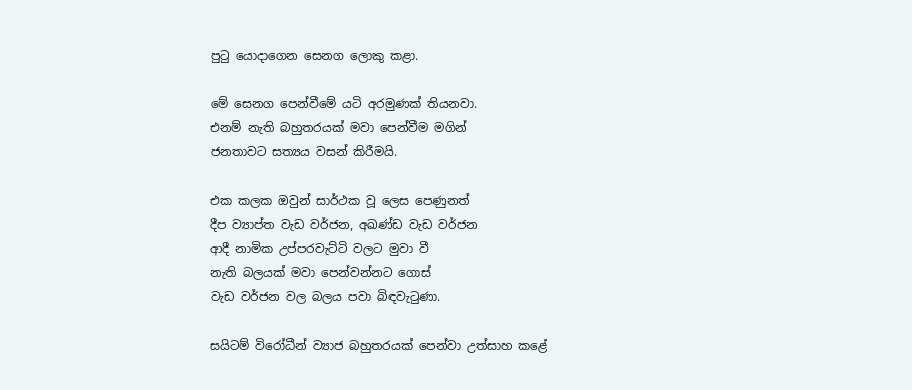පුටු යොදාගෙන සෙනග ලොකු කළා.

මේ සෙනග පෙන්වීමේ යටි අරමුණක් තියනවා.
එනම් නැති බහුතරයක් මවා පෙන්වීම මගින්
ජනතාවට සත්‍යය වසන් කිරීමයි.

එක කලක ඔවුන් සාර්ථක වූ ලෙස පෙණුනත්
දීප ව්‍යාප්ත වැඩ වර්ජන, අඛණ්ඩ වැඩ වර්ජන
ආදී නාමික උප්පරවැට්ටි වලට මුවා වී
නැති බලයක් මවා පෙන්වන්නට ගොස්
වැඩ වර්ජන වල බලය පවා බිඳවැටුණා.

සයිටම් විරෝධීන් ව්‍යාජ බහුතරයක් පෙන්වා උත්සාහ කළේ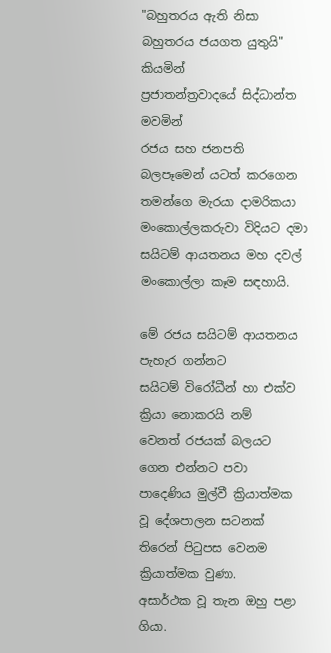"බහුතරය ඇති නිසා බහුතරය ජයගත යුතුයි" කියමින්
ප්‍රජාතන්ත්‍රවාදයේ සිද්ධාන්ත මවමින්
රජය සහ ජනපති බලපෑමෙන් යටත් කරගෙන
තමන්ගෙ මැරයා දාමරිකයා මංකොල්ලකරුවා විදියට දමා
සයිටම් ආයතනය මහ දවල් මංකොල්ලා කෑම සඳහායි.

මේ රජය සයිටම් ආයතනය පැහැර ගන්නට
සයිටම් විරෝධීන් හා එක්ව ක්‍රියා නොකරයි නම්
වෙනත් රජයක් බලයට ගෙන එන්නට පවා
පාදෙණිය මුල්වී ක්‍රියාත්මක වූ දේශපාලන සටනක්
තිරෙන් පිටුපස වෙනම ක්‍රියාත්මක වුණා.
අසාර්ථක වූ තැන ඔහු පළා ගියා.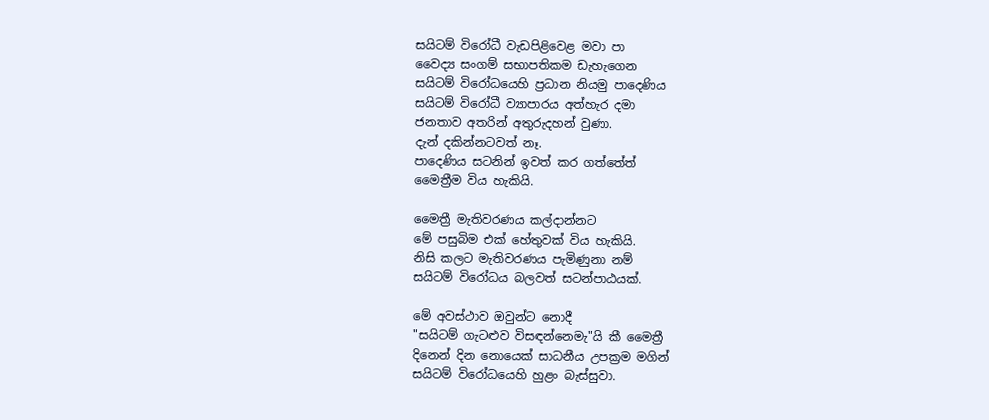සයිටම් විරෝධී වැඩපිළිවෙළ මවා පා
වෛද්‍ය සංගම් සභාපතිකම ඩැහැගෙන
සයිටම් විරෝධයෙහි ප්‍රධාන නියමු පාදෙණිය
සයිටම් විරෝධී ව්‍යාපාරය අත්හැර දමා
ජනතාව අතරින් අතුරුදහන් වුණා.
දැන් දකින්නටවත් නෑ.
පාදෙණිය සටනින් ඉවත් කර ගත්තේත්
මෛත්‍රීම විය හැකියි.

මෛත්‍රී මැතිවරණය කල්දාන්නට
මේ පසුබිම එක් හේතුවක් විය හැකියි.
නිසි කලට මැතිවරණය පැමිණුනා නම්
සයිටම් විරෝධය බලවත් සටන්පාඨයක්.

මේ අවස්ථාව ඔවුන්ට නොදී
"සයිටම් ගැටළුව විසඳන්නෙමැ"යි කී මෛත්‍රී
දිනෙන් දින නොයෙක් සාධනීය උපක්‍රම මගින්
සයිටම් විරෝධයෙහි හුළං බැස්සුවා.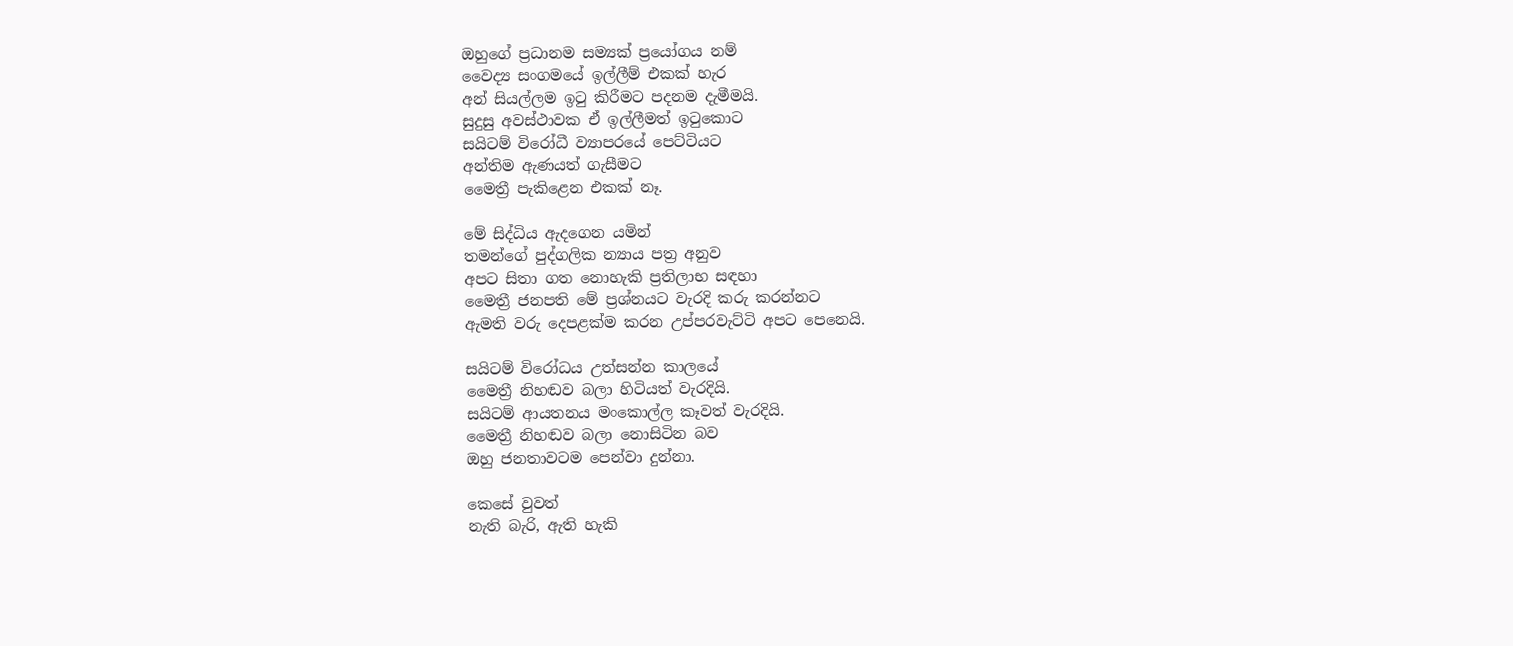ඔහුගේ ප්‍රධානම සම්‍යක් ප්‍රයෝගය නම්
වෛද්‍ය සංගමයේ ඉල්ලීම් එකක් හැර
අන් සියල්ලම ඉටු කිරීමට පදනම දැමීමයි.
සුදුසු අවස්ථාවක ඒ ඉල්ලීමත් ඉටුකොට
සයිටම් විරෝධී ව්‍යාපරයේ පෙට්ටියට
අන්තිම ඇණයත් ගැසීමට
මෛත්‍රී පැකිළෙන එකක් නෑ.

මේ සිද්ධිය ඇදගෙන යමින්
තමන්ගේ පුද්ගලික න්‍යාය පත්‍ර අනුව
අපට සිතා ගත නොහැකි ප්‍රතිලාභ සඳහා
මෛත්‍රී ජනපති මේ ප්‍රශ්නයට වැරදි කරු කරන්නට
ඇමති වරු දෙපළක්ම කරන උප්පරවැට්ටි අපට පෙනෙයි.

සයිටම් විරෝධය උත්සන්න කාලයේ
මෛත්‍රී නිහඬව බලා හිටියත් වැරදියි.
සයිටම් ආයතනය මංකොල්ල කෑවත් වැරදියි.
මෛත්‍රී නිහඬව බලා නොසිටින බව
ඔහු ජනතාවටම පෙන්වා දුන්නා.

කෙසේ වුවත්
නැති බැරි, ඇති හැකි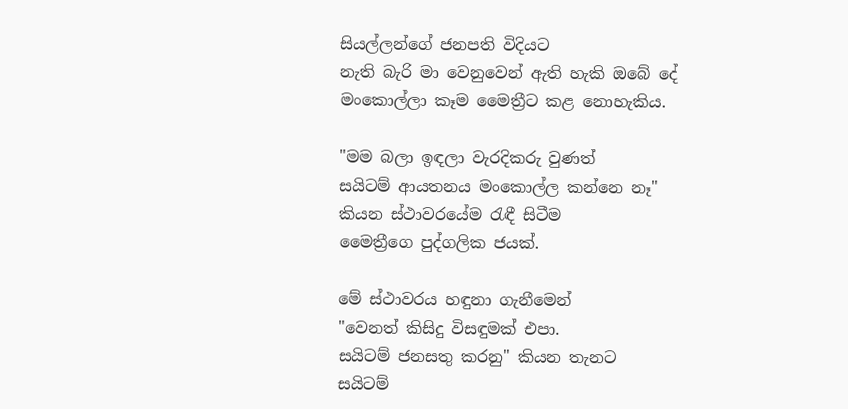සියල්ලන්ගේ ජනපති විදියට
නැති බැරි මා වෙනුවෙන් ඇති හැකි ඔබේ දේ
මංකොල්ලා කෑම මෛත්‍රීට කළ නොහැකිය.

"මම බලා ඉඳලා වැරදිකරු වුණත්
සයිටම් ආයතනය මංකොල්ල කන්නෙ නෑ"
කියන ස්ථාවරයේම රැඳී සිටීම
මෛත්‍රීගෙ පුද්ගලික ජයක්.

මේ ස්ථාවරය හඳුනා ගැනීමෙන්
"වෙනත් කිසිදු විසඳුමක් එපා.
සයිටම් ජනසතු කරනු" කියන තැනට
සයිටම්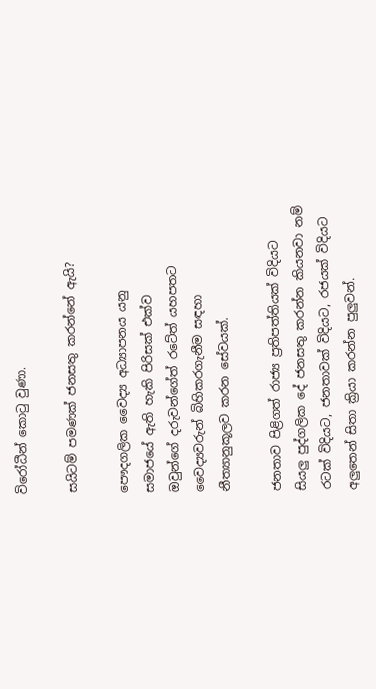විරෝධීන් කොටු වුණා.

සයිටම් පමණක් ජනසතු කරන්නේ ඇයි?

පෞදගලික වෛද්‍ය අධ්‍යාපනය යනු
සමාජයේ ඇති හැකි පිරිසක් එක්ව
ඔවුන්ගේ දරුවන්ගේත් රටේත් යහපතට
වෛද්‍යවරුන් බිහිකරගැනීම සඳහා
නීත්‍යානුකූලව කරන සේවයක්.

ජනතාව පිළිගත් රාජ්‍ය ප්‍රතිපත්තියක් විදියට
සියලු පුද්ගලික දේ ජනසතු කරන්න කියනවා නම්
රටක් විදියට, ජනතාවක් විදියට, රජයක් විදියට
අලුතෙන් සිතා ක්‍රියා කරන්න පුලුවන්.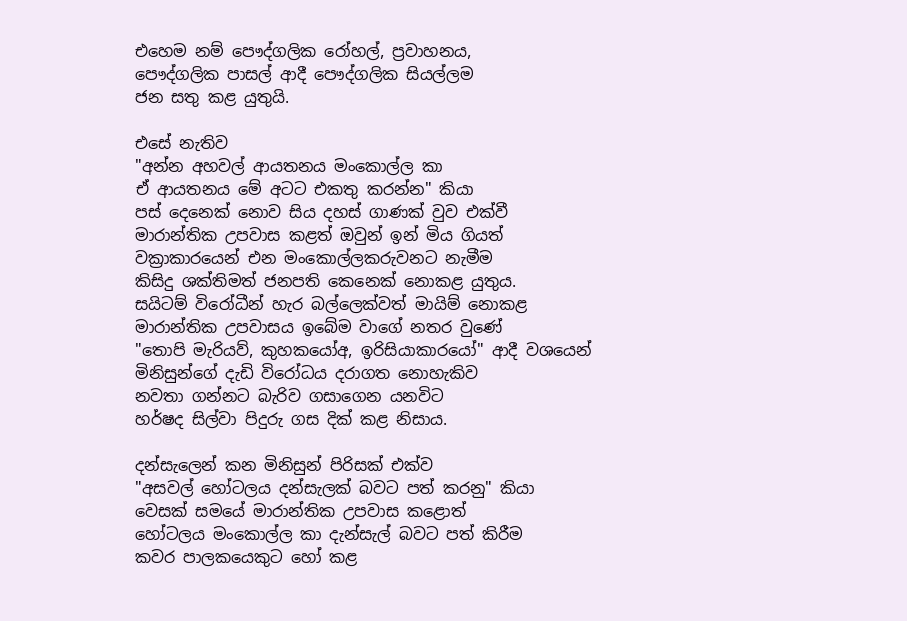එහෙම නම් පෞද්ගලික රෝහල්, ප්‍රවාහනය,
පෞද්ගලික පාසල් ආදී පෞද්ගලික සියල්ලම
ජන සතු කළ යුතුයි.

එසේ නැතිව
"අන්න අහවල් ආයතනය මංකොල්ල කා
ඒ ආයතනය මේ අටට එකතු කරන්න" කියා
පස් දෙනෙක් නොව සිය දහස් ගාණක් වුව එක්වී
මාරාන්තික උපවාස කළත් ඔවුන් ඉන් මිය ගියත්
වක්‍රාකාරයෙන් එන මංකොල්ලකරුවනට නැමීම
කිසිදු ශක්තිමත් ජනපති කෙනෙක් නොකළ යුතුය.
සයිටම් විරෝධීන් හැර බල්ලෙක්වත් මායිම් නොකළ
මාරාන්තික උපවාසය ඉබේම වාගේ නතර වුණේ
"තොපි මැරියව්, කුහකයෝඅ, ඉරිසියාකාරයෝ" ආදී වශයෙන්
මිනිසුන්ගේ දැඩි විරෝධය දරාගත නොහැකිව
නවතා ගන්නට බැරිව ගසාගෙන යනවිට
හර්ෂද සිල්වා පිදුරු ගස දික් කළ නිසාය.

දන්සැලෙන් කන මිනිසුන් පිරිසක් එක්ව
"අසවල් හෝටලය දන්සැලක් බවට පත් කරනු" කියා
වෙසක් සමයේ මාරාන්තික උපවාස කළොත්
හෝටලය මංකොල්ල කා දැන්සැල් බවට පත් කිරීම
කවර පාලකයෙකුට හෝ කළ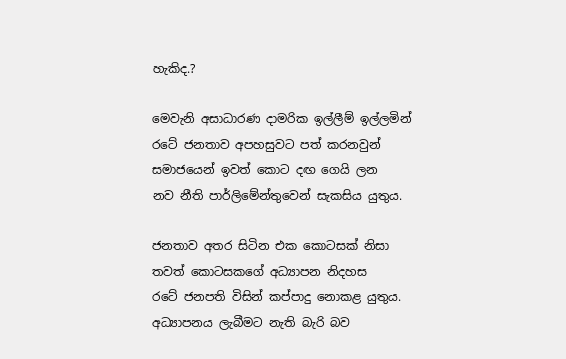හැකිද.?

මෙවැනි අසාධාරණ දාමරික ඉල්ලීම් ඉල්ලමින්
රටේ ජනතාව අපහසුවට පත් කරනවුන්
සමාජයෙන් ඉවත් කොට දඟ ගෙයි ලන
නව නීති පාර්ලිමේන්තුවෙන් සැකසිය යුතුය.

ජනතාව අතර සිටින එක කොටසක් නිසා
තවත් කොටසකගේ අධ්‍යාපන නිදහස
රටේ ජනපති විසින් කප්පාදු නොකළ යුතුය.
අධ්‍යාපනය ලැබීමට නැති බැරි බව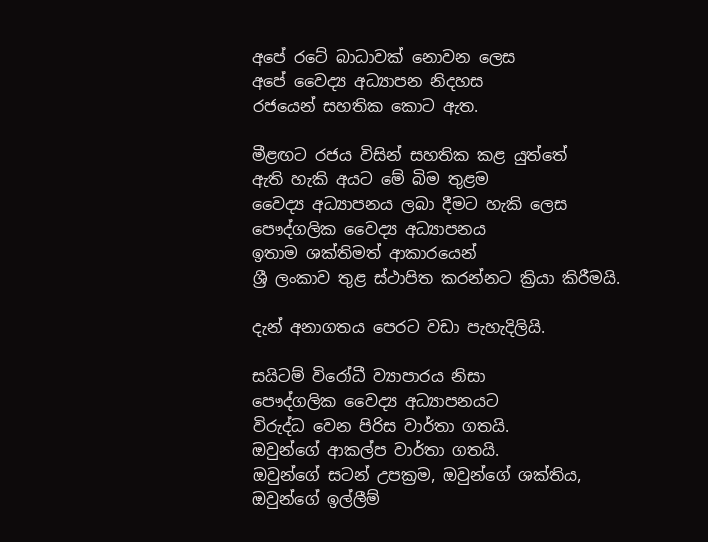අපේ රටේ බාධාවක් නොවන ලෙස
අපේ වෛද්‍ය අධ්‍යාපන නිදහස
රජයෙන් සහතික කොට ඇත.

මීළඟට රජය විසින් සහතික කළ යුත්තේ
ඇති හැකි අයට මේ බිම තුළම
වෛද්‍ය අධ්‍යාපනය ලබා දීමට හැකි ලෙස
පෞද්ගලික වෛද්‍ය අධ්‍යාපනය
ඉතාම ශක්තිමත් ආකාරයෙන්
ශ්‍රී ලංකාව තුළ ස්ථාපිත කරන්නට ක්‍රියා කිරීමයි.

දැන් අනාගතය පෙරට වඩා පැහැදිලියි.

සයිටම් විරෝධී ව්‍යාපාරය නිසා
පෞද්ගලික වෛද්‍ය අධ්‍යාපනයට
විරුද්ධ වෙන පිරිස වාර්තා ගතයි.
ඔවුන්ගේ ආකල්ප වාර්තා ගතයි.
ඔවුන්ගේ සටන් උපක්‍රම, ඔවුන්ගේ ශක්තිය,
ඔවුන්ගේ ඉල්ලීම්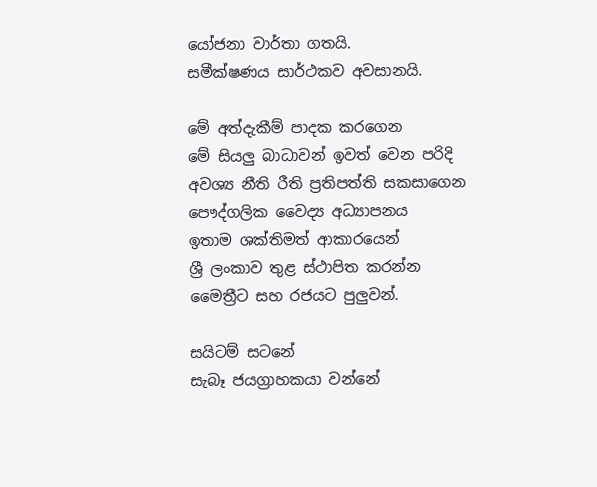යෝජනා වාර්තා ගතයි.
සමීක්ෂණය සාර්ථකව අවසානයි.

මේ අත්දැකීම් පාදක කරගෙන
මේ සියලු බාධාවන් ඉවත් වෙන පරිදි
අවශ්‍ය නීති රීති ප්‍රතිපත්ති සකසාගෙන
පෞද්ගලික වෛද්‍ය අධ්‍යාපනය
ඉතාම ශක්තිමත් ආකාරයෙන්
ශ්‍රී ලංකාව තුළ ස්ථාපිත කරන්න
මෛත්‍රීට සහ රජයට පුලුවන්.

සයිටම් සටනේ
සැබෑ ජයග්‍රාහකයා වන්නේ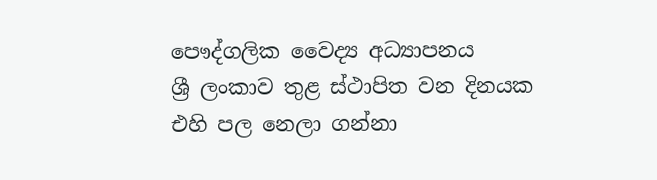පෞද්ගලික වෛද්‍ය අධ්‍යාපනය
ශ්‍රී ලංකාව තුළ ස්ථාපිත වන දිනයක
එහි පල නෙලා ගන්නා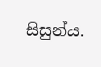සිසුන්ය.